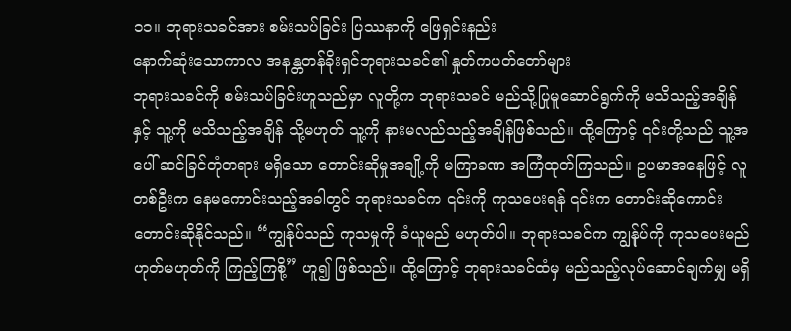၁၁။ ဘုရားသခင်အား စမ်းသပ်ခြင်း ပြဿနာကို ဖြေရှင်းနည်း
နောက်ဆုံးသောကာလ အနန္တတန်ခိုးရှင်ဘုရားသခင်၏ နှုတ်ကပတ်တော်များ
ဘုရားသခင်ကို စမ်းသပ်ခြင်းဟူသည်မှာ လူတို့က ဘုရားသခင် မည်သို့ပြုမူဆောင်ရွက်ကို မသိသည့်အချိန်နှင့် သူ့ကို မသိသည့်အချိန် သို့မဟုတ် သူ့ကို နားမလည်သည့်အချိန်ဖြစ်သည်။ ထို့ကြောင့် ၎င်းတို့သည် သူ့အပေါ် ဆင်ခြင်တုံတရား မရှိသော တောင်းဆိုမှုအချို့ကို မကြာခဏ အကြံထုတ်ကြသည်။ ဥပမာအနေဖြင့် လူတစ်ဦးက နေမကောင်းသည့်အခါတွင် ဘုရားသခင်က ၎င်းကို ကုသပေးရန် ၎င်းက တောင်းဆိုကောင်း တောင်းဆိုနိုင်သည်။ “ကျွန်ုပ်သည် ကုသမှုကို ခံယူမည် မဟုတ်ပါ။ ဘုရားသခင်က ကျွန်ုပ်ကို ကုသပေးမည် ဟုတ်မဟုတ်ကို ကြည့်ကြစို့” ဟူ၍ ဖြစ်သည်။ ထို့ကြောင့် ဘုရားသခင်ထံမှ မည်သည့်လုပ်ဆောင်ချက်မျှ မရှိ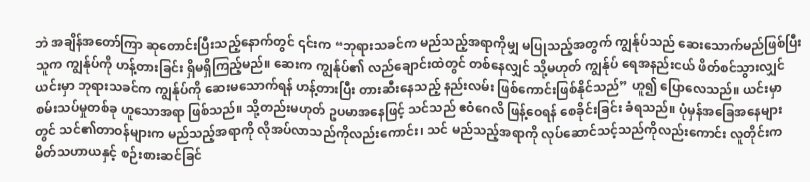ဘဲ အချိန်အတော်ကြာ ဆုတောင်းပြီးသည့်နောက်တွင် ၎င်းက “ဘုရားသခင်က မည်သည့်အရာကိုမျှ မပြုသည့်အတွက် ကျွန်ုပ်သည် ဆေးသောက်မည်ဖြစ်ပြီး သူက ကျွန်ုပ်ကို ဟန့်တားခြင်း ရှိမရှိကြည့်မည်။ ဆေးက ကျွန်ုပ်၏ လည်ချောင်းထဲတွင် တစ်နေလျှင် သို့မဟုတ် ကျွန်ုပ် ရေအနည်းငယ် ဖိတ်စင်သွားလျှင် ယင်းမှာ ဘုရားသခင်က ကျွန်ုပ်ကို ဆေးမသောက်ရန် ဟန့်တားပြီး တားဆီးနေသည့် နည်းလမ်း ဖြစ်ကောင်းဖြစ်နိုင်သည်” ဟူ၍ ပြောလေသည်။ ယင်းမှာ စမ်းသပ်မှုတစ်ခု ဟူသောအရာ ဖြစ်သည်။ သို့တည်းမဟုတ် ဥပမာအနေဖြင့် သင်သည် ဧဝံဂေလိ ဖြန့်ဝေရန် စေခိုင်းခြင်း ခံရသည်။ ပုံမှန်အခြေအနေများတွင် သင်၏တာဝန်များက မည်သည့်အရာကို လိုအပ်လာသည်ကိုလည်းကောင်း၊ သင် မည်သည့်အရာကို လုပ်ဆောင်သင့်သည်ကိုလည်းကောင်း လူတိုင်းက မိတ်သဟာယနှင့် စဉ်းစားဆင်ခြင်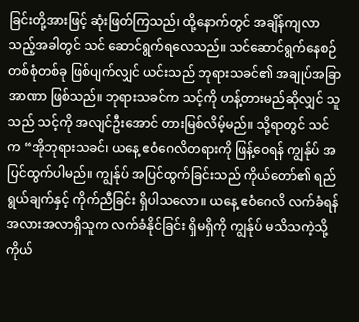ခြင်းတို့အားဖြင့် ဆုံးဖြတ်ကြသည်၊ ထို့နောက်တွင် အချိန်ကျလာသည့်အခါတွင် သင် ဆောင်ရွက်ရလေသည်။ သင်ဆောင်ရွက်နေစဉ် တစ်စုံတစ်ခု ဖြစ်ပျက်လျှင် ယင်းသည် ဘုရားသခင်၏ အချုပ်အခြာအာဏာ ဖြစ်သည်။ ဘုရားသခင်က သင့်ကို ဟန့်တားမည်ဆိုလျှင် သူသည် သင့်ကို အလျင်ဦးအောင် တားမြစ်လိမ့်မည်။ သို့ရာတွင် သင်က “အိုဘုရားသခင်၊ ယနေ့ ဧဝံဂေလိတရားကို ဖြန့်ဝေရန် ကျွန်ုပ် အပြင်ထွက်ပါမည်။ ကျွန်ုပ် အပြင်ထွက်ခြင်းသည် ကိုယ်တော်၏ ရည်ရွယ်ချက်နှင့် ကိုက်ညီခြင်း ရှိပါသလော။ ယနေ့ ဧဝံဂေလိ လက်ခံရန် အလားအလာရှိသူက လက်ခံနိုင်ခြင်း ရှိမရှိကို ကျွန်ုပ် မသိသကဲ့သို့ ကိုယ်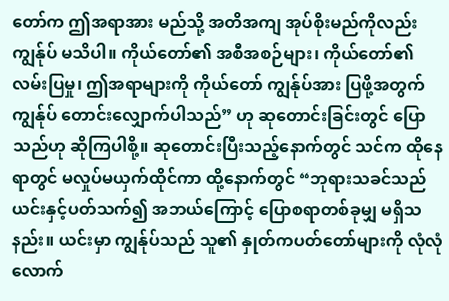တော်က ဤအရာအား မည်သို့ အတိအကျ အုပ်စိုးမည်ကိုလည်း ကျွန်ုပ် မသိပါ။ ကိုယ်တော်၏ အစီအစဉ်များ၊ ကိုယ်တော်၏ လမ်းပြမှု၊ ဤအရာများကို ကိုယ်တော် ကျွန်ုပ်အား ပြဖို့အတွက် ကျွန်ုပ် တောင်းလျှောက်ပါသည်” ဟု ဆုတောင်းခြင်းတွင် ပြောသည်ဟု ဆိုကြပါစို့။ ဆုတောင်းပြီးသည့်နောက်တွင် သင်က ထိုနေရာတွင် မလှုပ်မယှက်ထိုင်ကာ ထို့နောက်တွင် “ဘုရားသခင်သည် ယင်းနှင့်ပတ်သက်၍ အဘယ်ကြောင့် ပြောစရာတစ်ခုမျှ မရှိသနည်း။ ယင်းမှာ ကျွန်ုပ်သည် သူ၏ နှုတ်ကပတ်တော်များကို လုံလုံလောက်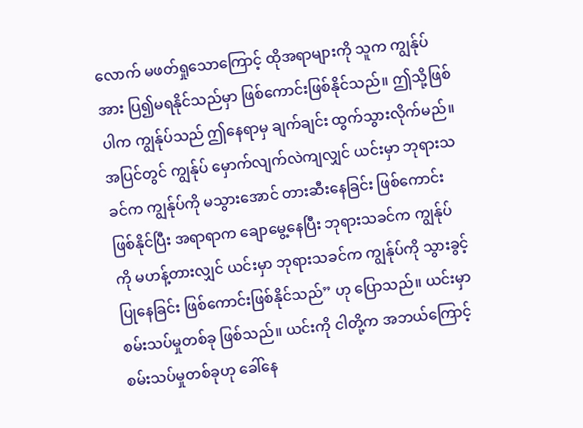လောက် မဖတ်ရှုသောကြောင့် ထိုအရာများကို သူက ကျွန်ုပ်အား ပြ၍မရနိုင်သည်မှာ ဖြစ်ကောင်းဖြစ်နိုင်သည်။ ဤသို့ဖြစ်ပါက ကျွန်ုပ်သည် ဤနေရာမှ ချက်ချင်း ထွက်သွားလိုက်မည်။ အပြင်တွင် ကျွန်ုပ် မှောက်လျက်လဲကျလျှင် ယင်းမှာ ဘုရားသခင်က ကျွန်ုပ်ကို မသွားအောင် တားဆီးနေခြင်း ဖြစ်ကောင်းဖြစ်နိုင်ပြီး အရာရာက ချောမွေ့နေပြီး ဘုရားသခင်က ကျွန်ုပ်ကို မဟန့်တားလျှင် ယင်းမှာ ဘုရားသခင်က ကျွန်ုပ်ကို သွားခွင့်ပြုနေခြင်း ဖြစ်ကောင်းဖြစ်နိုင်သည်” ဟု ပြောသည်။ ယင်းမှာ စမ်းသပ်မှုတစ်ခု ဖြစ်သည်။ ယင်းကို ငါတို့က အဘယ်ကြောင့် စမ်းသပ်မှုတစ်ခုဟု ခေါ်နေ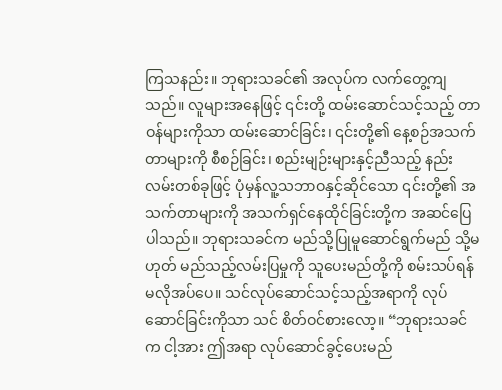ကြသနည်း။ ဘုရားသခင်၏ အလုပ်က လက်တွေ့ကျသည်။ လူများအနေဖြင့် ၎င်းတို့ ထမ်းဆောင်သင့်သည့် တာဝန်များကိုသာ ထမ်းဆောင်ခြင်း၊ ၎င်းတို့၏ နေ့စဉ်အသက်တာများကို စီစဉ်ခြင်း၊ စည်းမျဉ်းများနှင့်ညီသည့် နည်းလမ်းတစ်ခုဖြင့် ပုံမှန်လူ့သဘာဝနှင့်ဆိုင်သော ၎င်းတို့၏ အသက်တာများကို အသက်ရှင်နေထိုင်ခြင်းတို့က အဆင်ပြေပါသည်။ ဘုရားသခင်က မည်သို့ပြုမူဆောင်ရွက်မည် သို့မဟုတ် မည်သည့်လမ်းပြမှုကို သူပေးမည်တို့ကို စမ်းသပ်ရန် မလိုအပ်ပေ။ သင်လုပ်ဆောင်သင့်သည့်အရာကို လုပ်ဆောင်ခြင်းကိုသာ သင် စိတ်ဝင်စားလော့။ “ဘုရားသခင်က ငါ့အား ဤအရာ လုပ်ဆောင်ခွင့်ပေးမည်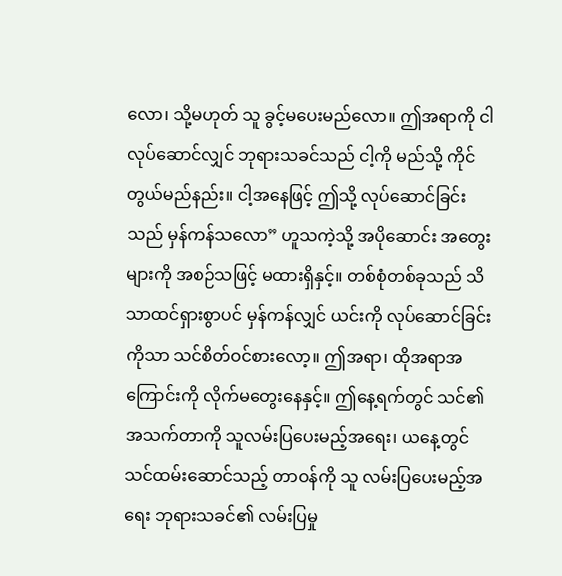လော၊ သို့မဟုတ် သူ ခွင့်မပေးမည်လော။ ဤအရာကို ငါလုပ်ဆောင်လျှင် ဘုရားသခင်သည် ငါ့ကို မည်သို့ ကိုင်တွယ်မည်နည်း။ ငါ့အနေဖြင့် ဤသို့ လုပ်ဆောင်ခြင်းသည် မှန်ကန်သလော” ဟူသကဲ့သို့ အပိုဆောင်း အတွေးများကို အစဉ်သဖြင့် မထားရှိနှင့်။ တစ်စုံတစ်ခုသည် သိသာထင်ရှားစွာပင် မှန်ကန်လျှင် ယင်းကို လုပ်ဆောင်ခြင်းကိုသာ သင်စိတ်ဝင်စားလော့။ ဤအရာ၊ ထိုအရာအကြောင်းကို လိုက်မတွေးနေနှင့်။ ဤနေ့ရက်တွင် သင်၏အသက်တာကို သူလမ်းပြပေးမည့်အရေး၊ ယနေ့တွင် သင်ထမ်းဆောင်သည့် တာဝန်ကို သူ လမ်းပြပေးမည့်အရေး ဘုရားသခင်၏ လမ်းပြမှု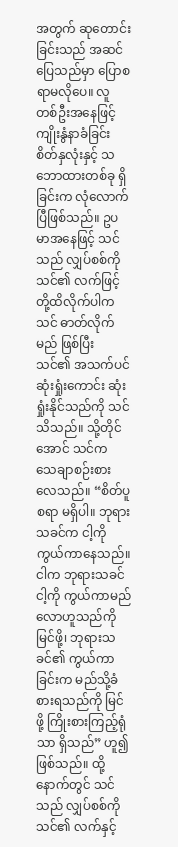အတွက် ဆုတောင်းခြင်းသည် အဆင်ပြေသည်မှာ ပြောစရာမလိုပေ။ လူတစ်ဦးအနေဖြင့် ကျိုးနွံနာခံခြင်း စိတ်နှလုံးနှင့် သဘောထားတစ်ခု ရှိခြင်းက လုံလောက်ပြီဖြစ်သည်။ ဥပမာအနေဖြင့် သင်သည် လျှပ်စစ်ကို သင်၏ လက်ဖြင့် တို့ထိလိုက်ပါက သင် ဓာတ်လိုက်မည် ဖြစ်ပြီး သင်၏ အသက်ပင် ဆုံးရှုံးကောင်း ဆုံးရှုံးနိုင်သည်ကို သင်သိသည်။ သို့တိုင်အောင် သင်က သေချာစဉ်းစားလေသည်။ “စိတ်ပူစရာ မရှိပါ။ ဘုရားသခင်က ငါ့ကို ကွယ်ကာနေသည်။ ငါက ဘုရားသခင် ငါ့ကို ကွယ်ကာမည်လောဟူသည်ကို မြင်ဖို့၊ ဘုရားသခင်၏ ကွယ်ကာခြင်းက မည်သို့ခံစားရသည်ကို မြင်ဖို့ ကြိုးစားကြည့်ရုံသာ ရှိသည်” ဟူ၍ ဖြစ်သည်။ ထို့နောက်တွင် သင်သည် လျှပ်စစ်ကို သင်၏ လက်နှင့်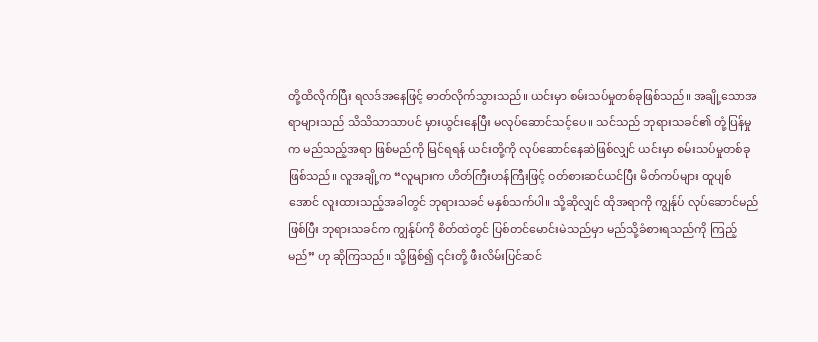တို့ထိလိုက်ပြီး ရလဒ်အနေဖြင့် ဓာတ်လိုက်သွားသည်။ ယင်းမှာ စမ်းသပ်မှုတစ်ခုဖြစ်သည်။ အချို့သောအရာများသည် သိသိသာသာပင် မှားယွင်းနေပြီး မလုပ်ဆောင်သင့်ပေ။ သင်သည် ဘုရားသခင်၏ တုံ့ပြန်မှုက မည်သည့်အရာ ဖြစ်မည်ကို မြင်ရရန် ယင်းတို့ကို လုပ်ဆောင်နေဆဲဖြစ်လျှင် ယင်းမှာ စမ်းသပ်မှုတစ်ခု ဖြစ်သည်။ လူအချို့က “လူများက ဟိတ်ကြီးဟန်ကြီးဖြင့် ဝတ်စားဆင်ယင်ပြီး မိတ်ကပ်များ ထူပျစ်အောင် လူးထားသည့်အခါတွင် ဘုရားသခင် မနှစ်သက်ပါ။ သို့ဆိုလျှင် ထိုအရာကို ကျွန်ုပ် လုပ်ဆောင်မည်ဖြစ်ပြီး ဘုရားသခင်က ကျွန်ုပ်ကို စိတ်ထဲတွင် ပြစ်တင်မောင်းမဲသည်မှာ မည်သို့ခံစားရသည်ကို ကြည့်မည်” ဟု ဆိုကြသည်။ သို့ဖြစ်၍ ၎င်းတို့ ဖီးလိမ်းပြင်ဆင်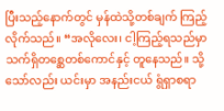ပြီးသည့်နောက်တွင် မှန်ထဲသို့တစ်ချက် ကြည့်လိုက်သည်။ “အလိုလေး၊ ငါ့ကြည့်ရသည်မှာ သက်ရှိတစ္ဆေတစ်ကောင်နှင့် တူနေသည်။ သို့သော်လည်း ယင်းမှာ အနည်းငယ် ရွံရှာစရာ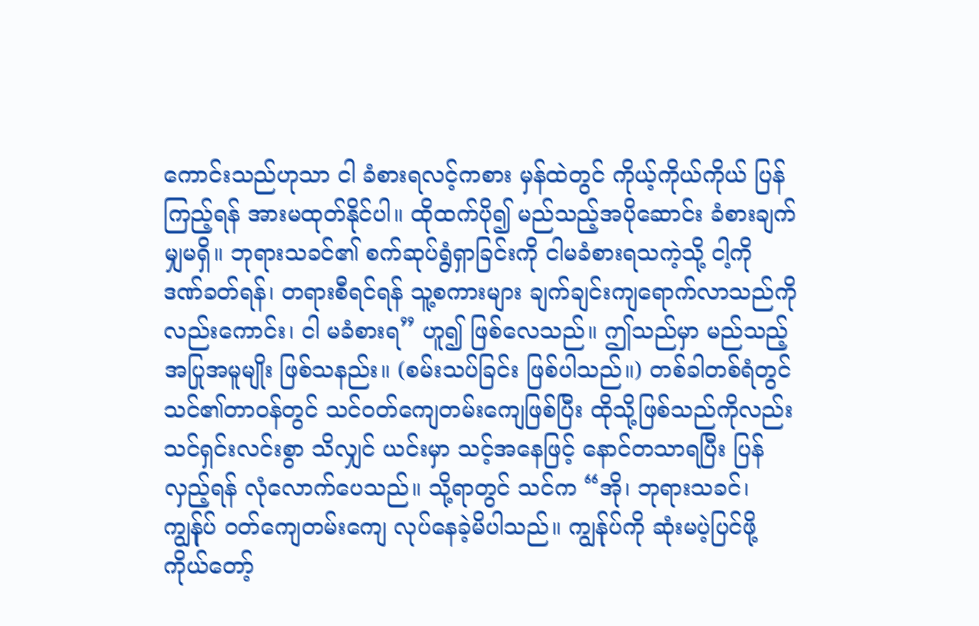ကောင်းသည်ဟုသာ ငါ ခံစားရလင့်ကစား မှန်ထဲတွင် ကိုယ့်ကိုယ်ကိုယ် ပြန်ကြည့်ရန် အားမထုတ်နိုင်ပါ။ ထိုထက်ပို၍ မည်သည့်အပိုဆောင်း ခံစားချက်မျှမရှိ။ ဘုရားသခင်၏ စက်ဆုပ်ရွံရှာခြင်းကို ငါမခံစားရသကဲ့သို့ ငါ့ကို ဒဏ်ခတ်ရန်၊ တရားစီရင်ရန် သူ့စကားများ ချက်ချင်းကျရောက်လာသည်ကိုလည်းကောင်း၊ ငါ မခံစားရ” ဟူ၍ ဖြစ်လေသည်။ ဤသည်မှာ မည်သည့် အပြုအမူမျိုး ဖြစ်သနည်း။ (စမ်းသပ်ခြင်း ဖြစ်ပါသည်။) တစ်ခါတစ်ရံတွင် သင်၏တာဝန်တွင် သင်ဝတ်ကျေတမ်းကျေဖြစ်ပြီး ထိုသို့ဖြစ်သည်ကိုလည်း သင်ရှင်းလင်းစွာ သိလျှင် ယင်းမှာ သင့်အနေဖြင့် နောင်တသာရပြီး ပြန်လှည့်ရန် လုံလောက်ပေသည်။ သို့ရာတွင် သင်က “အို၊ ဘုရားသခင်၊ ကျွန်ုပ် ဝတ်ကျေတမ်းကျေ လုပ်နေခဲ့မိပါသည်။ ကျွန်ုပ်ကို ဆုံးမပဲ့ပြင်ဖို့ ကိုယ်တော့်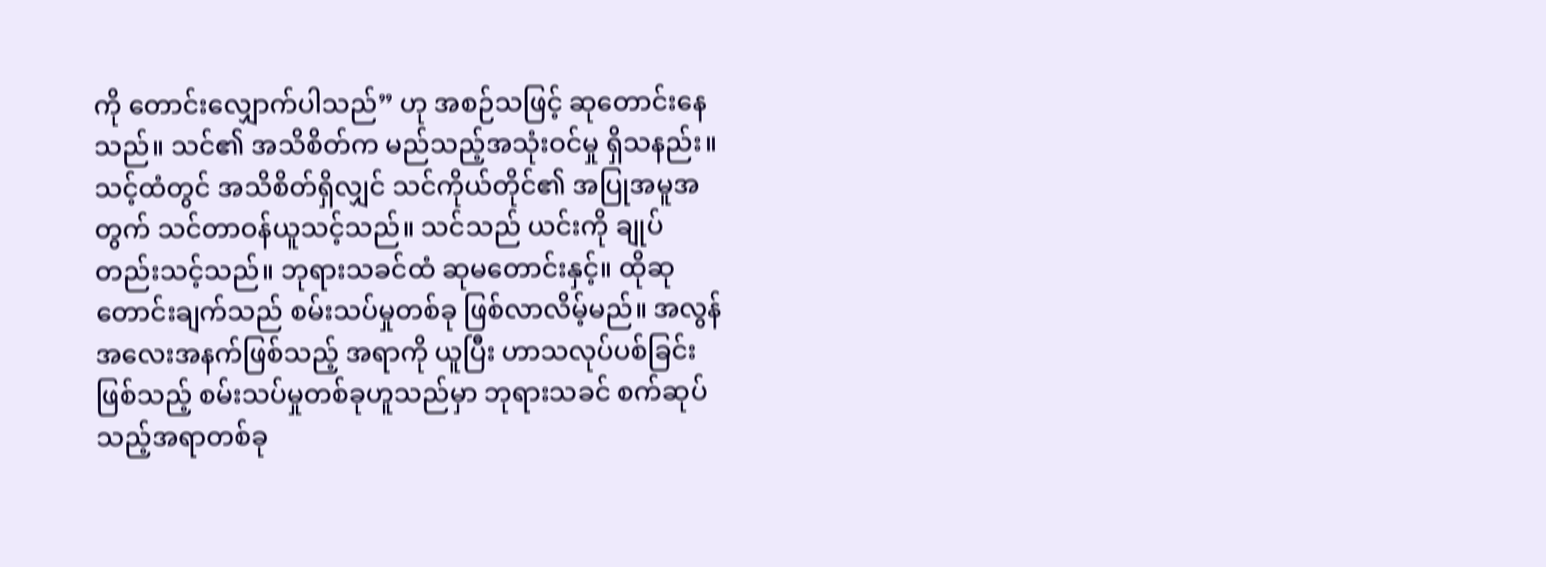ကို တောင်းလျှောက်ပါသည်” ဟု အစဉ်သဖြင့် ဆုတောင်းနေသည်။ သင်၏ အသိစိတ်က မည်သည့်အသုံးဝင်မှု ရှိသနည်း။ သင့်ထံတွင် အသိစိတ်ရှိလျှင် သင်ကိုယ်တိုင်၏ အပြုအမူအတွက် သင်တာဝန်ယူသင့်သည်။ သင်သည် ယင်းကို ချုပ်တည်းသင့်သည်။ ဘုရားသခင်ထံ ဆုမတောင်းနှင့်။ ထိုဆုတောင်းချက်သည် စမ်းသပ်မှုတစ်ခု ဖြစ်လာလိမ့်မည်။ အလွန်အလေးအနက်ဖြစ်သည့် အရာကို ယူပြီး ဟာသလုပ်ပစ်ခြင်း ဖြစ်သည့် စမ်းသပ်မှုတစ်ခုဟူသည်မှာ ဘုရားသခင် စက်ဆုပ်သည့်အရာတစ်ခု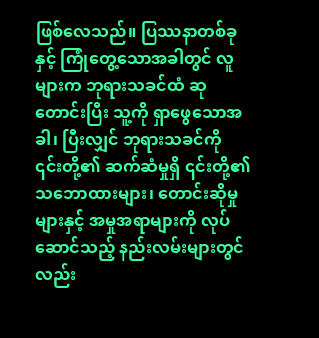ဖြစ်လေသည်။ ပြဿနာတစ်ခုနှင့် ကြုံတွေ့သောအခါတွင် လူများက ဘုရားသခင်ထံ ဆုတောင်းပြီး သူ့ကို ရှာဖွေသောအခါ၊ ပြီးလျှင် ဘုရားသခင်ကို ၎င်းတို့၏ ဆက်ဆံမှုရှိ ၎င်းတို့၏ သဘောထားများ၊ တောင်းဆိုမှုများနှင့် အမှုအရာများကို လုပ်ဆောင်သည့် နည်းလမ်းများတွင်လည်း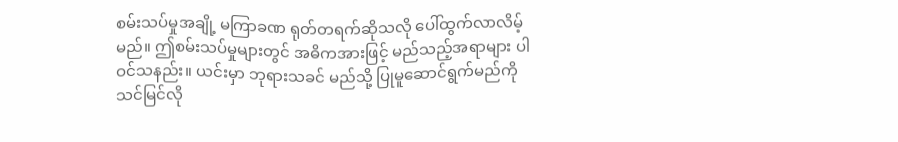စမ်းသပ်မှုအချို့ မကြာခဏ ရုတ်တရက်ဆိုသလို ပေါ်ထွက်လာလိမ့်မည်။ ဤစမ်းသပ်မှုများတွင် အဓိကအားဖြင့် မည်သည့်အရာများ ပါဝင်သနည်း။ ယင်းမှာ ဘုရားသခင် မည်သို့ ပြုမူဆောင်ရွက်မည်ကို သင်မြင်လို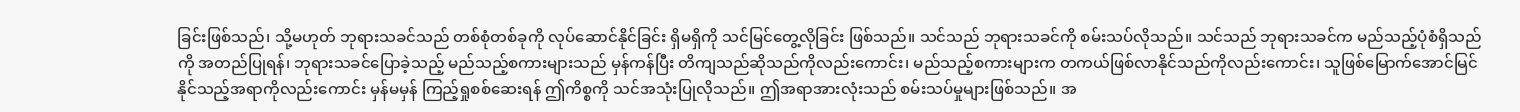ခြင်းဖြစ်သည်၊ သို့မဟုတ် ဘုရားသခင်သည် တစ်စုံတစ်ခုကို လုပ်ဆောင်နိုင်ခြင်း ရှိမရှိကို သင်မြင်တွေ့လိုခြင်း ဖြစ်သည်။ သင်သည် ဘုရားသခင်ကို စမ်းသပ်လိုသည်။ သင်သည် ဘုရားသခင်က မည်သည့်ပုံစံရှိသည်ကို အတည်ပြုရန်၊ ဘုရားသခင်ပြောခဲ့သည့် မည်သည့်စကားများသည် မှန်ကန်ပြီး တိကျသည်ဆိုသည်ကိုလည်းကောင်း၊ မည်သည့်စကားများက တကယ်ဖြစ်လာနိုင်သည်ကိုလည်းကောင်း၊ သူဖြစ်မြောက်အောင်မြင်နိုင်သည့်အရာကိုလည်းကောင်း မှန်မမှန် ကြည့်ရှုစစ်ဆေးရန် ဤကိစ္စကို သင်အသုံးပြုလိုသည်။ ဤအရာအားလုံးသည် စမ်းသပ်မှုများဖြစ်သည်။ အ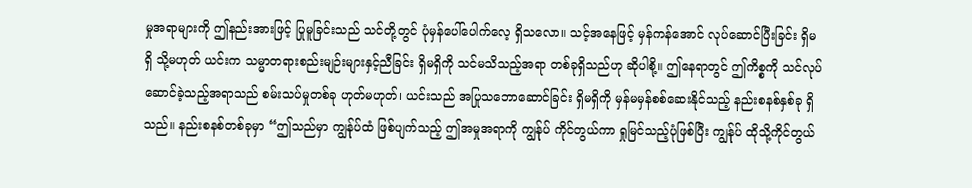မှုအရာများကို ဤနည်းအားဖြင့် ပြုမူခြင်းသည် သင်တို့တွင် ပုံမှန်ပေါ်ပေါက်လေ့ ရှိသလော။ သင့်အနေဖြင့် မှန်ကန်အောင် လုပ်ဆောင်ပြီးခြင်း ရှိမရှိ သို့မဟုတ် ယင်းက သမ္မာတရားစည်းမျဉ်းများနှင့်ညီခြင်း ရှိမရှိကို သင်မသိသည့်အရာ တစ်ခုရှိသည်ဟု ဆိုပါစို့။ ဤနေရာတွင် ဤကိစ္စကို သင်လုပ်ဆောင်ခဲ့သည့်အရာသည် စမ်းသပ်မှုတစ်ခု ဟုတ်မဟုတ်၊ ယင်းသည် အပြုသဘောဆောင်ခြင်း ရှိမရှိကို မှန်မမှန်စစ်ဆေးနိုင်သည့် နည်းစနစ်နှစ်ခု ရှိသည်။ နည်းစနစ်တစ်ခုမှာ “ဤသည်မှာ ကျွန်ုပ်ထံ ဖြစ်ပျက်သည့် ဤအမှုအရာကို ကျွန်ုပ် ကိုင်တွယ်ကာ ရှုမြင်သည့်ပုံဖြစ်ပြီး ကျွန်ုပ် ထိုသို့ကိုင်တွယ်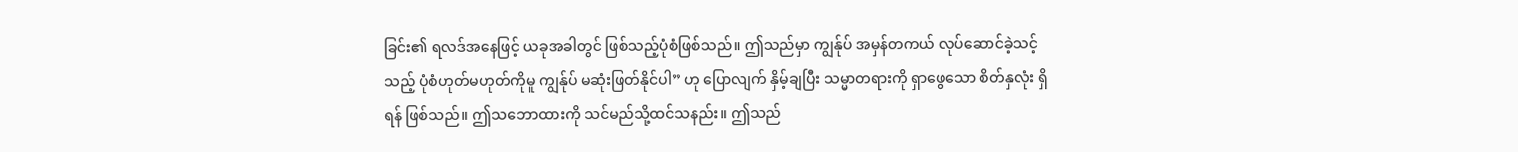ခြင်း၏ ရလဒ်အနေဖြင့် ယခုအခါတွင် ဖြစ်သည့်ပုံစံဖြစ်သည်။ ဤသည်မှာ ကျွန်ုပ် အမှန်တကယ် လုပ်ဆောင်ခဲ့သင့်သည့် ပုံစံဟုတ်မဟုတ်ကိုမူ ကျွန်ုပ် မဆုံးဖြတ်နိုင်ပါ” ဟု ပြောလျက် နှိမ့်ချပြီး သမ္မာတရားကို ရှာဖွေသော စိတ်နှလုံး ရှိရန် ဖြစ်သည်။ ဤသဘောထားကို သင်မည်သို့ထင်သနည်း။ ဤသည်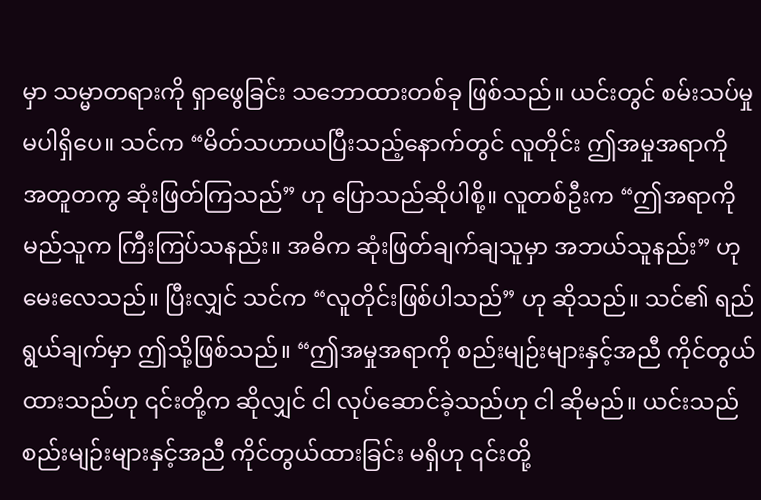မှာ သမ္မာတရားကို ရှာဖွေခြင်း သဘောထားတစ်ခု ဖြစ်သည်။ ယင်းတွင် စမ်းသပ်မှု မပါရှိပေ။ သင်က “မိတ်သဟာယပြီးသည့်နောက်တွင် လူတိုင်း ဤအမှုအရာကို အတူတကွ ဆုံးဖြတ်ကြသည်” ဟု ပြောသည်ဆိုပါစို့။ လူတစ်ဦးက “ဤအရာကို မည်သူက ကြီးကြပ်သနည်း။ အဓိက ဆုံးဖြတ်ချက်ချသူမှာ အဘယ်သူနည်း” ဟု မေးလေသည်။ ပြီးလျှင် သင်က “လူတိုင်းဖြစ်ပါသည်” ဟု ဆိုသည်။ သင်၏ ရည်ရွယ်ချက်မှာ ဤသို့ဖြစ်သည်။ “ဤအမှုအရာကို စည်းမျဉ်းများနှင့်အညီ ကိုင်တွယ်ထားသည်ဟု ၎င်းတို့က ဆိုလျှင် ငါ လုပ်ဆောင်ခဲ့သည်ဟု ငါ ဆိုမည်။ ယင်းသည် စည်းမျဉ်းများနှင့်အညီ ကိုင်တွယ်ထားခြင်း မရှိဟု ၎င်းတို့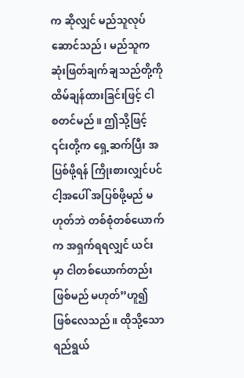က ဆိုလျှင် မည်သူလုပ်ဆောင်သည်၊ မည်သူက ဆုံးဖြတ်ချက်ချသည်တို့ကို ထိမ်ချန်ထားခြင်းဖြင့် ငါ စတင်မည်။ ဤသို့ဖြင့် ၎င်းတို့က ရှေ့ဆက်ပြီး အပြစ်ဖို့ရန် ကြိုးစားလျှင်ပင် ငါ့အပေါ် အပြစ်ဖို့မည် မဟုတ်ဘဲ တစ်စုံတစ်ယောက်က အရှက်ရရလျှင် ယင်းမှာ ငါတစ်ယောက်တည်း ဖြစ်မည် မဟုတ်”ဟူ၍ ဖြစ်လေသည်။ ထိုသို့သော ရည်ရွယ်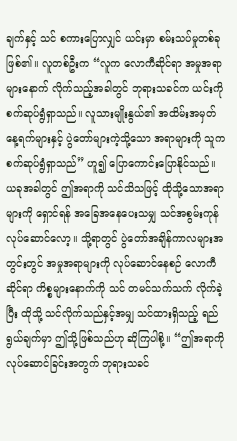ချက်နှင့် သင် စကားပြောလျှင် ယင်းမှာ စမ်းသပ်မှုတစ်ခု ဖြစ်၏။ လူတစ်ဦးက “လူက လောကီဆိုင်ရာ အမှုအရာများနောက် လိုက်သည့်အခါတွင် ဘုရားသခင်က ယင်းကို စက်ဆုပ်ရွံရှာသည်။ လူသားမျိုးနွယ်၏ အထိမ်းအမှတ်နေ့ရက်များနှင့် ပွဲတော်များကဲ့သို့သော အရာများကို သူက စက်ဆုပ်ရွံရှာသည်” ဟူ၍ ပြောကောင်းပြောနိုင်သည်။ ယခုအခါတွင် ဤအရာကို သင်သိသဖြင့် ထိုသို့သောအရာများကို ရှောင်ရန် အခြေအနေပေးသမျှ သင်အစွမ်းကုန် လုပ်ဆောင်လော့။ သို့ရာတွင် ပွဲတော်အချိန်ကာလများအတွင်းတွင် အမှုအရာများကို လုပ်ဆောင်နေစဉ် လောကီဆိုင်ရာ ကိစ္စများနောက်ကို သင် တမင်သက်သက် လိုက်ခဲ့ပြီး ထိုသို့ သင်လိုက်သည်နှင့်အမျှ သင်ထားရှိသည့် ရည်ရွယ်ချက်မှာ ဤသို့ဖြစ်သည်ဟု ဆိုကြပါစို့။ “ဤအရာကို လုပ်ဆောင်ခြင်းအတွက် ဘုရားသခင်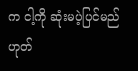က ငါ့ကို ဆုံးမပဲ့ပြင်မည် ဟုတ်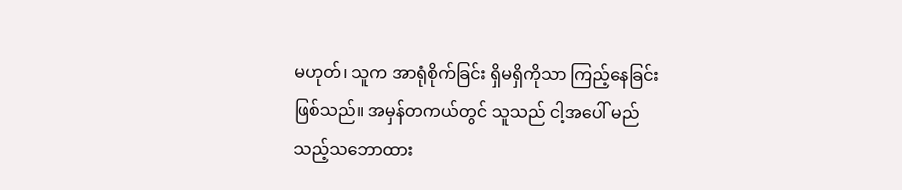မဟုတ်၊ သူက အာရုံစိုက်ခြင်း ရှိမရှိကိုသာ ကြည့်နေခြင်း ဖြစ်သည်။ အမှန်တကယ်တွင် သူသည် ငါ့အပေါ် မည်သည့်သဘောထား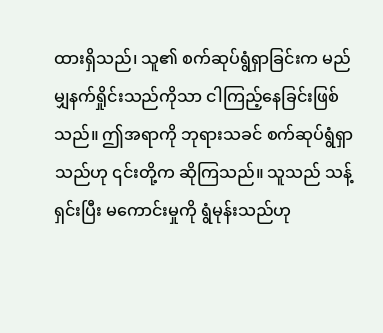ထားရှိသည်၊ သူ၏ စက်ဆုပ်ရွံရှာခြင်းက မည်မျှနက်ရှိုင်းသည်ကိုသာ ငါကြည့်နေခြင်းဖြစ်သည်။ ဤအရာကို ဘုရားသခင် စက်ဆုပ်ရွံရှာသည်ဟု ၎င်းတို့က ဆိုကြသည်။ သူသည် သန့်ရှင်းပြီး မကောင်းမှုကို ရွံမုန်းသည်ဟု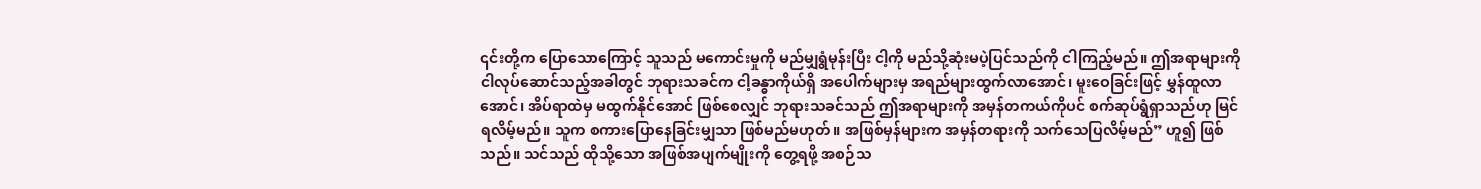၎င်းတို့က ပြောသောကြောင့် သူသည် မကောင်းမှုကို မည်မျှရွံမုန်းပြီး ငါ့ကို မည်သို့ဆုံးမပဲ့ပြင်သည်ကို ငါကြည့်မည်။ ဤအရာများကို ငါလုပ်ဆောင်သည့်အခါတွင် ဘုရားသခင်က ငါ့ခန္ဓာကိုယ်ရှိ အပေါက်များမှ အရည်များထွက်လာအောင်၊ မူးဝေခြင်းဖြင့် မွှန်ထူလာအောင်၊ အိပ်ရာထဲမှ မထွက်နိုင်အောင် ဖြစ်စေလျှင် ဘုရားသခင်သည် ဤအရာများကို အမှန်တကယ်ကိုပင် စက်ဆုပ်ရွံရှာသည်ဟု မြင်ရလိမ့်မည်။ သူက စကားပြောနေခြင်းမျှသာ ဖြစ်မည်မဟုတ်။ အဖြစ်မှန်များက အမှန်တရားကို သက်သေပြလိမ့်မည်” ဟူ၍ ဖြစ်သည်။ သင်သည် ထိုသို့သော အဖြစ်အပျက်မျိုးကို တွေ့ရဖို့ အစဉ်သ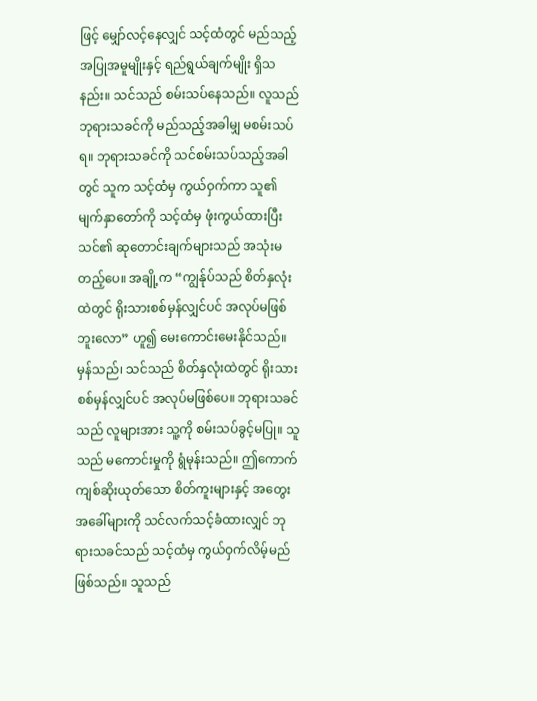ဖြင့် မျှော်လင့်နေလျှင် သင့်ထံတွင် မည်သည့် အပြုအမူမျိုးနှင့် ရည်ရွယ်ချက်မျိုး ရှိသနည်း။ သင်သည် စမ်းသပ်နေသည်။ လူသည် ဘုရားသခင်ကို မည်သည့်အခါမျှ မစမ်းသပ်ရ။ ဘုရားသခင်ကို သင်စမ်းသပ်သည့်အခါတွင် သူက သင့်ထံမှ ကွယ်ဝှက်ကာ သူ၏ မျက်နှာတော်ကို သင့်ထံမှ ဖုံးကွယ်ထားပြီး သင်၏ ဆုတောင်းချက်များသည် အသုံးမတည့်ပေ။ အချို့က “ကျွန်ုပ်သည် စိတ်နှလုံးထဲတွင် ရိုးသားစစ်မှန်လျှင်ပင် အလုပ်မဖြစ်ဘူးလော” ဟူ၍ မေးကောင်းမေးနိုင်သည်။ မှန်သည်၊ သင်သည် စိတ်နှလုံးထဲတွင် ရိုးသားစစ်မှန်လျှင်ပင် အလုပ်မဖြစ်ပေ။ ဘုရားသခင်သည် လူများအား သူ့ကို စမ်းသပ်ခွင့်မပြု။ သူသည် မကောင်းမှုကို ရွံမုန်းသည်။ ဤကောက်ကျစ်ဆိုးယုတ်သော စိတ်ကူးများနှင့် အတွေးအခေါ်များကို သင်လက်သင့်ခံထားလျှင် ဘုရားသခင်သည် သင့်ထံမှ ကွယ်ဝှက်လိမ့်မည်ဖြစ်သည်။ သူသည်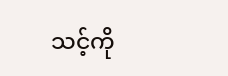သင့်ကို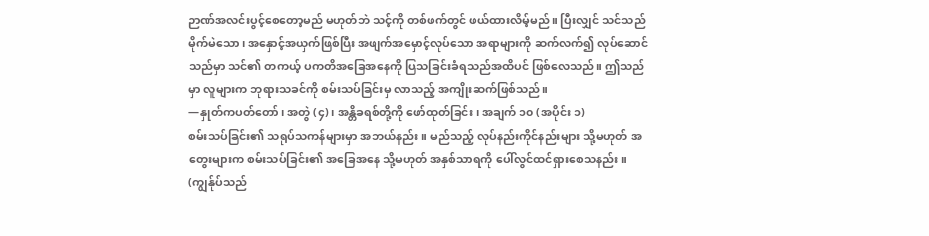ဉာဏ်အလင်းပွင့်စေတော့မည် မဟုတ်ဘဲ သင့်ကို တစ်ဖက်တွင် ဖယ်ထားလိမ့်မည်။ ပြီးလျှင် သင်သည် မိုက်မဲသော၊ အနှောင့်အယှက်ဖြစ်ပြီး အဖျက်အမှောင့်လုပ်သော အရာများကို ဆက်လက်၍ လုပ်ဆောင်သည်မှာ သင်၏ တကယ့် ပကတိအခြေအနေကို ပြသခြင်းခံရသည်အထိပင် ဖြစ်လေသည်။ ဤသည်မှာ လူများက ဘုရားသခင်ကို စမ်းသပ်ခြင်းမှ လာသည့် အကျိုးဆက်ဖြစ်သည်။
—နှုတ်ကပတ်တော်၊ အတွဲ (၄)၊ အန္တိခရစ်တို့ကို ဖော်ထုတ်ခြင်း၊ အချက် ၁၀ (အပိုင်း ၁)
စမ်းသပ်ခြင်း၏ သရုပ်သကန်များမှာ အဘယ်နည်း။ မည်သည့် လုပ်နည်းကိုင်နည်းများ သို့မဟုတ် အတွေးများက စမ်းသပ်ခြင်း၏ အခြေအနေ သို့မဟုတ် အနှစ်သာရကို ပေါ်လွင်ထင်ရှားစေသနည်း။ (ကျွန်ုပ်သည်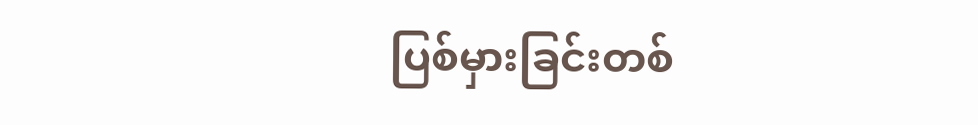ပြစ်မှားခြင်းတစ်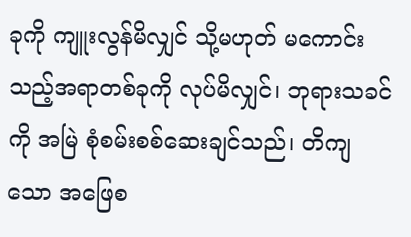ခုကို ကျူးလွန်မိလျှင် သို့မဟုတ် မကောင်းသည့်အရာတစ်ခုကို လုပ်မိလျှင်၊ ဘုရားသခင်ကို အမြဲ စုံစမ်းစစ်ဆေးချင်သည်၊ တိကျသော အဖြေစ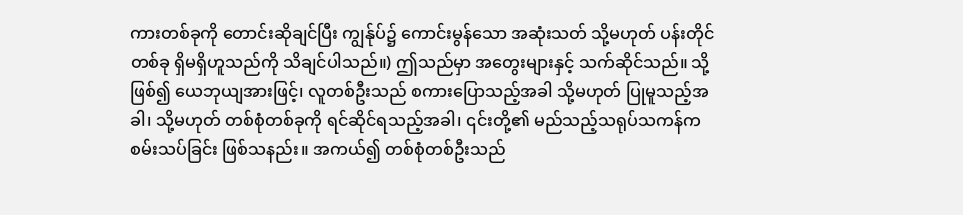ကားတစ်ခုကို တောင်းဆိုချင်ပြီး ကျွန်ုပ်၌ ကောင်းမွန်သော အဆုံးသတ် သို့မဟုတ် ပန်းတိုင်တစ်ခု ရှိမရှိဟူသည်ကို သိချင်ပါသည်။) ဤသည်မှာ အတွေးများနှင့် သက်ဆိုင်သည်။ သို့ဖြစ်၍ ယေဘုယျအားဖြင့်၊ လူတစ်ဦးသည် စကားပြောသည့်အခါ သို့မဟုတ် ပြုမူသည့်အခါ၊ သို့မဟုတ် တစ်စုံတစ်ခုကို ရင်ဆိုင်ရသည့်အခါ၊ ၎င်းတို့၏ မည်သည့်သရုပ်သကန်က စမ်းသပ်ခြင်း ဖြစ်သနည်း။ အကယ်၍ တစ်စုံတစ်ဦးသည်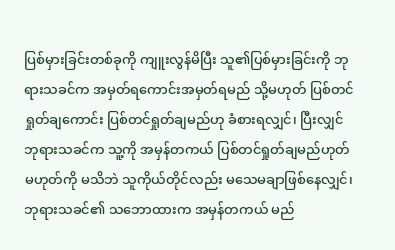ပြစ်မှားခြင်းတစ်ခုကို ကျူးလွန်မိပြီး သူ၏ပြစ်မှားခြင်းကို ဘုရားသခင်က အမှတ်ရကောင်းအမှတ်ရမည် သို့မဟုတ် ပြစ်တင်ရှုတ်ချကောင်း ပြစ်တင်ရှုတ်ချမည်ဟု ခံစားရလျှင်၊ ပြီးလျှင် ဘုရားသခင်က သူ့ကို အမှန်တကယ် ပြစ်တင်ရှုတ်ချမည်ဟုတ်မဟုတ်ကို မသိဘဲ သူကိုယ်တိုင်လည်း မသေမချာဖြစ်နေလျှင်၊ ဘုရားသခင်၏ သဘောထားက အမှန်တကယ် မည်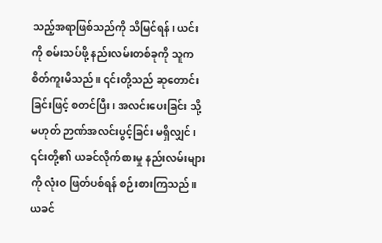သည့်အရာဖြစ်သည်ကို သိမြင်ရန်၊ ယင်းကို စမ်းသပ်ဖို့ နည်းလမ်းတစ်ခုကို သူက စိတ်ကူးမိသည်။ ၎င်းတို့သည် ဆုတောင်းခြင်းဖြင့် စတင်ပြီး၊ အလင်းပေးခြင်း သို့မဟုတ် ဉာဏ်အလင်းပွင့်ခြင်း မရှိလျှင်၊ ၎င်းတို့၏ ယခင်လိုက်စားမှု နည်းလမ်းများကို လုံးဝ ဖြတ်ပစ်ရန် စဉ်းစားကြသည်။ ယခင်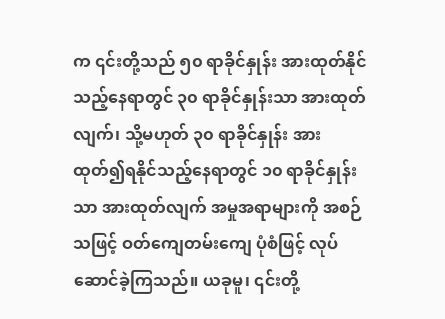က ၎င်းတို့သည် ၅၀ ရာခိုင်နှုန်း အားထုတ်နိုင်သည့်နေရာတွင် ၃၀ ရာခိုင်နှုန်းသာ အားထုတ်လျက်၊ သို့မဟုတ် ၃၀ ရာခိုင်နှုန်း အားထုတ်၍ရနိုင်သည့်နေရာတွင် ၁၀ ရာခိုင်နှုန်းသာ အားထုတ်လျက် အမှုအရာများကို အစဉ်သဖြင့် ဝတ်ကျေတမ်းကျေ ပုံစံဖြင့် လုပ်ဆောင်ခဲ့ကြသည်။ ယခုမူ၊ ၎င်းတို့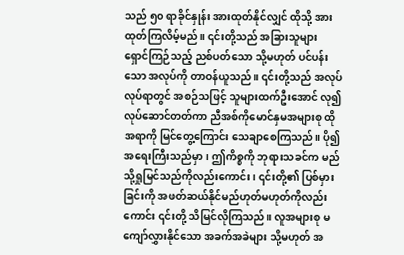သည် ၅၀ ရာခိုင်နှုန်း အားထုတ်နိုင်လျှင် ထိုသို့ အားထုတ်ကြလိမ့်မည်။ ၎င်းတို့သည် အခြားသူများ ရှောင်ကြဉ်သည့် ညစ်ပတ်သော သို့မဟုတ် ပင်ပန်းသော အလုပ်ကို တာဝန်ယူသည်။ ၎င်းတို့သည် အလုပ်လုပ်ရာတွင် အစဉ်သဖြင့် သူများထက်ဦးအောင် လု၍ လုပ်ဆောင်တတ်ကာ ညီအစ်ကိုမောင်နှမအများစု ထိုအရာကို မြင်တွေ့ကြောင်း သေချာစေကြသည်။ ပို၍အရေးကြီးသည်မှာ၊ ဤကိစ္စကို ဘုရားသခင်က မည်သို့ရှုမြင်သည်ကိုလည်းကောင်း၊ ၎င်းတို့၏ ပြစ်မှားခြင်းကို အဖတ်ဆယ်နိုင်မည်ဟုတ်မဟုတ်ကိုလည်းကောင်း ၎င်းတို့ သိမြင်လိုကြသည်။ လူအများစု မကျော်လွှားနိုင်သော အခက်အခဲများ သို့မဟုတ် အ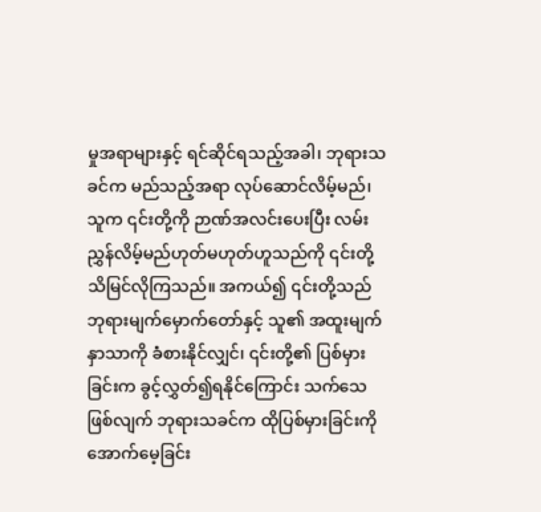မှုအရာများနှင့် ရင်ဆိုင်ရသည့်အခါ၊ ဘုရားသခင်က မည်သည့်အရာ လုပ်ဆောင်လိမ့်မည်၊ သူက ၎င်းတို့ကို ဉာဏ်အလင်းပေးပြီး လမ်းညွှန်လိမ့်မည်ဟုတ်မဟုတ်ဟူသည်ကို ၎င်းတို့ သိမြင်လိုကြသည်။ အကယ်၍ ၎င်းတို့သည် ဘုရားမျက်မှောက်တော်နှင့် သူ၏ အထူးမျက်နှာသာကို ခံစားနိုင်လျှင်၊ ၎င်းတို့၏ ပြစ်မှားခြင်းက ခွင့်လွှတ်၍ရနိုင်ကြောင်း သက်သေဖြစ်လျက် ဘုရားသခင်က ထိုပြစ်မှားခြင်းကို အောက်မေ့ခြင်း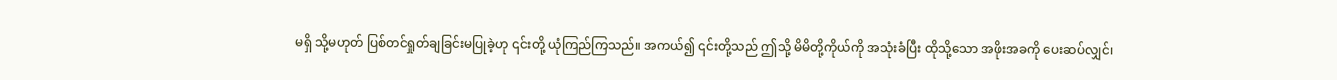မရှိ သို့မဟုတ် ပြစ်တင်ရှုတ်ချခြင်းမပြုခဲ့ဟု ၎င်းတို့ ယုံကြည်ကြသည်။ အကယ်၍ ၎င်းတို့သည် ဤသို့ မိမိတို့ကိုယ်ကို အသုံးခံပြီး ထိုသို့သော အဖိုးအခကို ပေးဆပ်လျှင်၊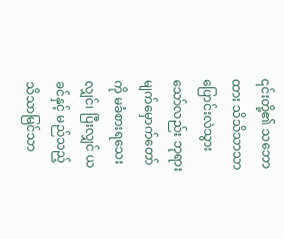၎င်းတို့၏ သဘောထား သိသိသာသာ ပြောင်းလဲသွားသော်လည်း ဘုရားမျက်မှောက်တော်ကို မခံစားရသေးလျှင်၊ ပြီးလျှင် ယခင်နှင့် မည်သည့်သိသာမြင်သာ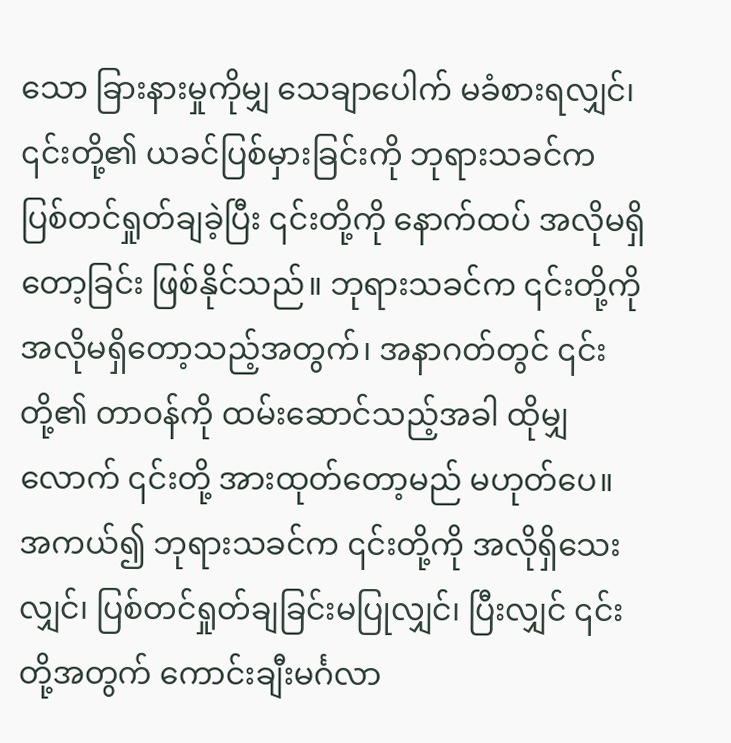သော ခြားနားမှုကိုမျှ သေချာပေါက် မခံစားရလျှင်၊ ၎င်းတို့၏ ယခင်ပြစ်မှားခြင်းကို ဘုရားသခင်က ပြစ်တင်ရှုတ်ချခဲ့ပြီး ၎င်းတို့ကို နောက်ထပ် အလိုမရှိတော့ခြင်း ဖြစ်နိုင်သည်။ ဘုရားသခင်က ၎င်းတို့ကို အလိုမရှိတော့သည့်အတွက်၊ အနာဂတ်တွင် ၎င်းတို့၏ တာဝန်ကို ထမ်းဆောင်သည့်အခါ ထိုမျှလောက် ၎င်းတို့ အားထုတ်တော့မည် မဟုတ်ပေ။ အကယ်၍ ဘုရားသခင်က ၎င်းတို့ကို အလိုရှိသေးလျှင်၊ ပြစ်တင်ရှုတ်ချခြင်းမပြုလျှင်၊ ပြီးလျှင် ၎င်းတို့အတွက် ကောင်းချီးမင်္ဂလာ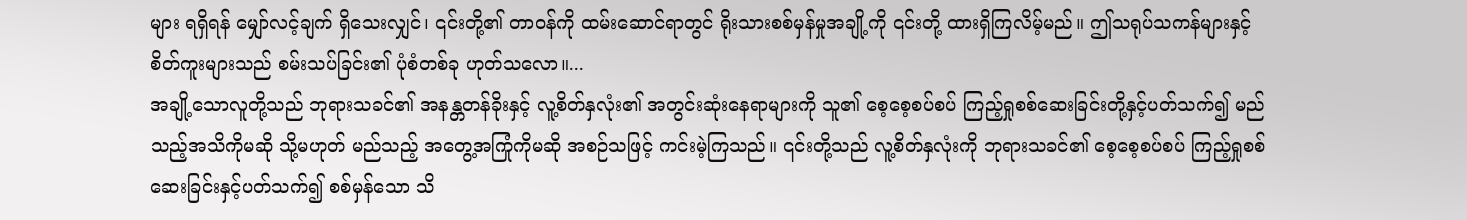များ ရရှိရန် မျှော်လင့်ချက် ရှိသေးလျှင်၊ ၎င်းတို့၏ တာဝန်ကို ထမ်းဆောင်ရာတွင် ရိုးသားစစ်မှန်မှုအချို့ကို ၎င်းတို့ ထားရှိကြလိမ့်မည်။ ဤသရုပ်သကန်များနှင့် စိတ်ကူးများသည် စမ်းသပ်ခြင်း၏ ပုံစံတစ်ခု ဟုတ်သလော။...
အချို့သောလူတို့သည် ဘုရားသခင်၏ အနန္တတန်ခိုးနှင့် လူ့စိတ်နှလုံး၏ အတွင်းဆုံးနေရာများကို သူ၏ စေ့စေ့စပ်စပ် ကြည့်ရှုစစ်ဆေးခြင်းတို့နှင့်ပတ်သက်၍ မည်သည့်အသိကိုမဆို သို့မဟုတ် မည်သည့် အတွေ့အကြုံကိုမဆို အစဉ်သဖြင့် ကင်းမဲ့ကြသည်။ ၎င်းတို့သည် လူ့စိတ်နှလုံးကို ဘုရားသခင်၏ စေ့စေ့စပ်စပ် ကြည့်ရှုစစ်ဆေးခြင်းနှင့်ပတ်သက်၍ စစ်မှန်သော သိ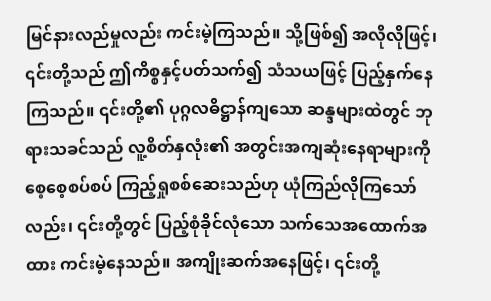မြင်နားလည်မှုလည်း ကင်းမဲ့ကြသည်။ သို့ဖြစ်၍ အလိုလိုဖြင့်၊ ၎င်းတို့သည် ဤကိစ္စနှင့်ပတ်သက်၍ သံသယဖြင့် ပြည့်နှက်နေကြသည်။ ၎င်းတို့၏ ပုဂ္ဂလဓိဋ္ဌာန်ကျသော ဆန္ဒများထဲတွင် ဘုရားသခင်သည် လူ့စိတ်နှလုံး၏ အတွင်းအကျဆုံးနေရာများကို စေ့စေ့စပ်စပ် ကြည့်ရှုစစ်ဆေးသည်ဟု ယုံကြည်လိုကြသော်လည်း၊ ၎င်းတို့တွင် ပြည့်စုံခိုင်လုံသော သက်သေအထောက်အထား ကင်းမဲ့နေသည်။ အကျိုးဆက်အနေဖြင့်၊ ၎င်းတို့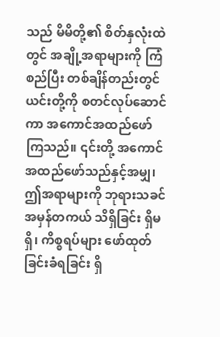သည် မိမိတို့၏ စိတ်နှလုံးထဲတွင် အချို့အရာများကို ကြံစည်ပြီး တစ်ချိန်တည်းတွင် ယင်းတို့ကို စတင်လုပ်ဆောင်ကာ အကောင်အထည်ဖော်ကြသည်။ ၎င်းတို့ အကောင်အထည်ဖော်သည်နှင့်အမျှ၊ ဤအရာများကို ဘုရားသခင် အမှန်တကယ် သိရှိခြင်း ရှိမရှိ၊ ကိစ္စရပ်များ ဖော်ထုတ်ခြင်းခံရခြင်း ရှိ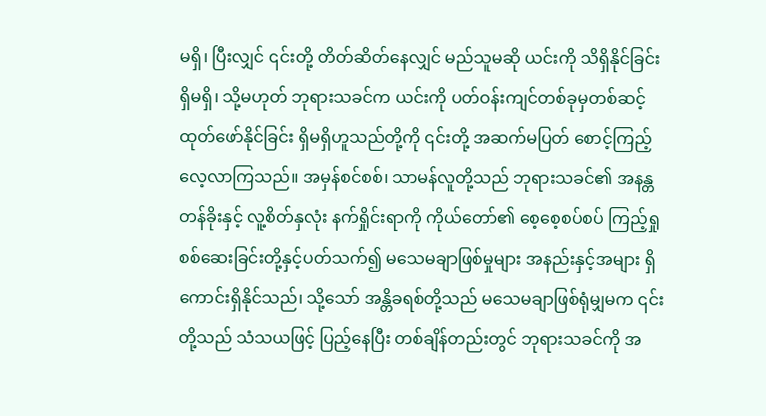မရှိ၊ ပြီးလျှင် ၎င်းတို့ တိတ်ဆိတ်နေလျှင် မည်သူမဆို ယင်းကို သိရှိနိုင်ခြင်း ရှိမရှိ၊ သို့မဟုတ် ဘုရားသခင်က ယင်းကို ပတ်ဝန်းကျင်တစ်ခုမှတစ်ဆင့် ထုတ်ဖော်နိုင်ခြင်း ရှိမရှိဟူသည်တို့ကို ၎င်းတို့ အဆက်မပြတ် စောင့်ကြည့်လေ့လာကြသည်။ အမှန်စင်စစ်၊ သာမန်လူတို့သည် ဘုရားသခင်၏ အနန္တတန်ခိုးနှင့် လူ့စိတ်နှလုံး နက်ရှိုင်းရာကို ကိုယ်တော်၏ စေ့စေ့စပ်စပ် ကြည့်ရှုစစ်ဆေးခြင်းတို့နှင့်ပတ်သက်၍ မသေမချာဖြစ်မှုများ အနည်းနှင့်အများ ရှိကောင်းရှိနိုင်သည်၊ သို့သော် အန္တိခရစ်တို့သည် မသေမချာဖြစ်ရုံမျှမက ၎င်းတို့သည် သံသယဖြင့် ပြည့်နေပြီး တစ်ချိန်တည်းတွင် ဘုရားသခင်ကို အ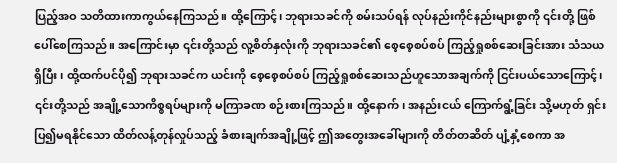ပြည့်အဝ သတိထားကာကွယ်နေကြသည်။ ထို့ကြောင့်၊ ဘုရားသခင်ကို စမ်းသပ်ရန် လုပ်နည်းကိုင်နည်းများစွာကို ၎င်းတို့ ဖြစ်ပေါ်စေကြသည်။ အကြောင်းမှာ ၎င်းတို့သည် လူ့စိတ်နှလုံးကို ဘုရားသခင်၏ စေ့စေ့စပ်စပ် ကြည့်ရှုစစ်ဆေးခြင်းအား သံသယရှိပြီး၊ ထို့ထက်ပင်ပို၍ ဘုရားသခင်က ယင်းကို စေ့စေ့စပ်စပ် ကြည့်ရှုစစ်ဆေးသည်ဟူသောအချက်ကို ငြင်းပယ်သောကြောင့်၊ ၎င်းတို့သည် အချို့သောကိစ္စရပ်များကို မကြာခဏ စဉ်းစားကြသည်။ ထို့နောက်၊ အနည်းငယ် ကြောက်ရွံ့ခြင်း သို့မဟုတ် ရှင်းပြ၍မရနိုင်သော ထိတ်လန့်တုန်လှုပ်သည့် ခံစားချက်အချို့ဖြင့် ဤအတွေးအခေါ်များကို တိတ်တဆိတ် ပျံ့နှံ့စေကာ အ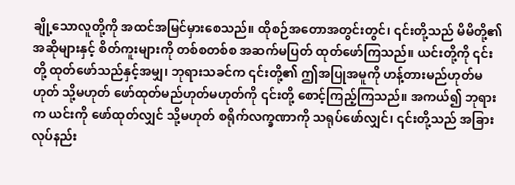ချို့သောလူတို့ကို အထင်အမြင်မှားစေသည်။ ထိုစဉ်အတောအတွင်းတွင်၊ ၎င်းတို့သည် မိမိတို့၏ အဆိုများနှင့် စိတ်ကူးများကို တစ်စတစ်စ အဆက်မပြတ် ထုတ်ဖော်ကြသည်။ ယင်းတို့ကို ၎င်းတို့ ထုတ်ဖော်သည်နှင့်အမျှ၊ ဘုရားသခင်က ၎င်းတို့၏ ဤအပြုအမူကို ဟန့်တားမည်ဟုတ်မဟုတ် သို့မဟုတ် ဖော်ထုတ်မည်ဟုတ်မဟုတ်ကို ၎င်းတို့ စောင့်ကြည့်ကြသည်။ အကယ်၍ ဘုရားက ယင်းကို ဖော်ထုတ်လျှင် သို့မဟုတ် စရိုက်လက္ခဏာကို သရုပ်ဖော်လျှင်၊ ၎င်းတို့သည် အခြားလုပ်နည်း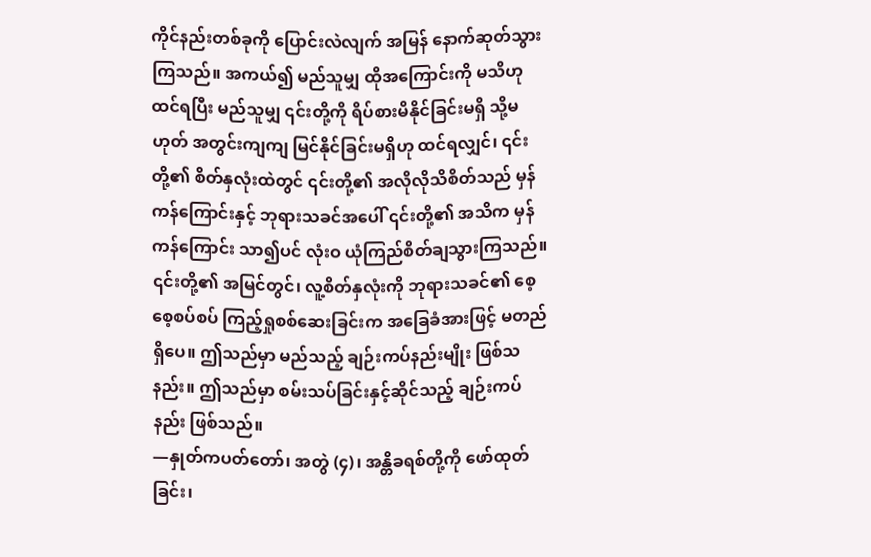ကိုင်နည်းတစ်ခုကို ပြောင်းလဲလျက် အမြန် နောက်ဆုတ်သွားကြသည်။ အကယ်၍ မည်သူမျှ ထိုအကြောင်းကို မသိဟုထင်ရပြီး မည်သူမျှ ၎င်းတို့ကို ရိပ်စားမိနိုင်ခြင်းမရှိ သို့မဟုတ် အတွင်းကျကျ မြင်နိုင်ခြင်းမရှိဟု ထင်ရလျှင်၊ ၎င်းတို့၏ စိတ်နှလုံးထဲတွင် ၎င်းတို့၏ အလိုလိုသိစိတ်သည် မှန်ကန်ကြောင်းနှင့် ဘုရားသခင်အပေါ် ၎င်းတို့၏ အသိက မှန်ကန်ကြောင်း သာ၍ပင် လုံးဝ ယုံကြည်စိတ်ချသွားကြသည်။ ၎င်းတို့၏ အမြင်တွင်၊ လူ့စိတ်နှလုံးကို ဘုရားသခင်၏ စေ့စေ့စပ်စပ် ကြည့်ရှုစစ်ဆေးခြင်းက အခြေခံအားဖြင့် မတည်ရှိပေ။ ဤသည်မှာ မည်သည့် ချဉ်းကပ်နည်းမျိုး ဖြစ်သနည်း။ ဤသည်မှာ စမ်းသပ်ခြင်းနှင့်ဆိုင်သည့် ချဉ်းကပ်နည်း ဖြစ်သည်။
—နှုတ်ကပတ်တော်၊ အတွဲ (၄)၊ အန္တိခရစ်တို့ကို ဖော်ထုတ်ခြင်း၊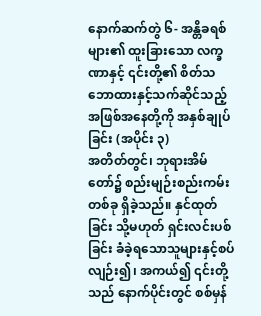နောက်ဆက်တွဲ ၆- အန္တိခရစ်များ၏ ထူးခြားသော လက္ခဏာနှင့် ၎င်းတို့၏ စိတ်သဘောထားနှင့်သက်ဆိုင်သည့် အဖြစ်အနေတို့ကို အနှစ်ချုပ်ခြင်း (အပိုင်း ၃)
အတိတ်တွင်၊ ဘုရားအိမ်တော်၌ စည်းမျဉ်းစည်းကမ်းတစ်ခု ရှိခဲ့သည်။ နှင်ထုတ်ခြင်း သို့မဟုတ် ရှင်းလင်းပစ်ခြင်း ခံခဲ့ရသောသူများနှင့်စပ်လျဉ်း၍၊ အကယ်၍ ၎င်းတို့သည် နောက်ပိုင်းတွင် စစ်မှန်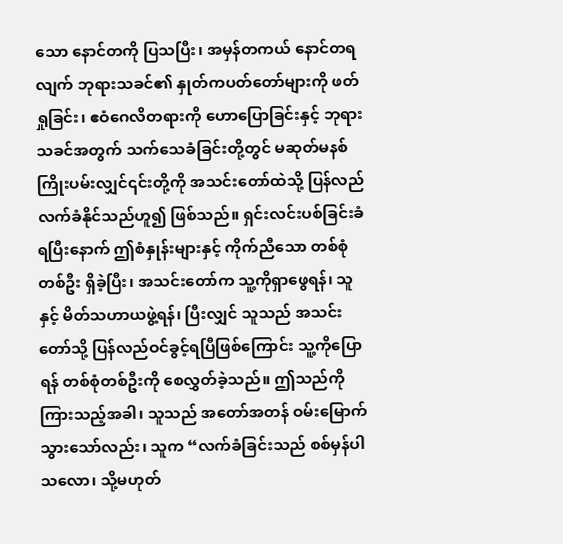သော နောင်တကို ပြသပြီး၊ အမှန်တကယ် နောင်တရလျက် ဘုရားသခင်၏ နှုတ်ကပတ်တော်များကို ဖတ်ရှုခြင်း၊ ဧဝံဂေလိတရားကို ဟောပြောခြင်းနှင့် ဘုရားသခင်အတွက် သက်သေခံခြင်းတို့တွင် မဆုတ်မနစ်ကြိုးပမ်းလျှင်၎င်းတို့ကို အသင်းတော်ထဲသို့ ပြန်လည်လက်ခံနိုင်သည်ဟူ၍ ဖြစ်သည်။ ရှင်းလင်းပစ်ခြင်းခံရပြီးနောက် ဤစံနှုန်းများနှင့် ကိုက်ညီသော တစ်စုံတစ်ဦး ရှိခဲ့ပြီး၊ အသင်းတော်က သူ့ကိုရှာဖွေရန်၊ သူနှင့် မိတ်သဟာယဖွဲ့ရန်၊ ပြီးလျှင် သူသည် အသင်းတော်သို့ ပြန်လည်ဝင်ခွင့်ရပြီဖြစ်ကြောင်း သူ့ကိုပြောရန် တစ်စုံတစ်ဦးကို စေလွှတ်ခဲ့သည်။ ဤသည်ကို ကြားသည့်အခါ၊ သူသည် အတော်အတန် ဝမ်းမြောက်သွားသော်လည်း၊ သူက “လက်ခံခြင်းသည် စစ်မှန်ပါသလော၊ သို့မဟုတ်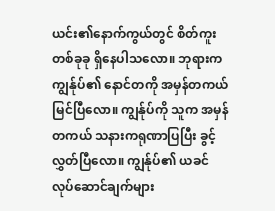ယင်း၏နောက်ကွယ်တွင် စိတ်ကူးတစ်ခုခု ရှိနေပါသလော။ ဘုရားက ကျွန်ုပ်၏ နောင်တကို အမှန်တကယ် မြင်ပြီလော။ ကျွန်ုပ်ကို သူက အမှန်တကယ် သနားကရုဏာပြပြီး ခွင့်လွှတ်ပြီလော။ ကျွန်ုပ်၏ ယခင်လုပ်ဆောင်ချက်များ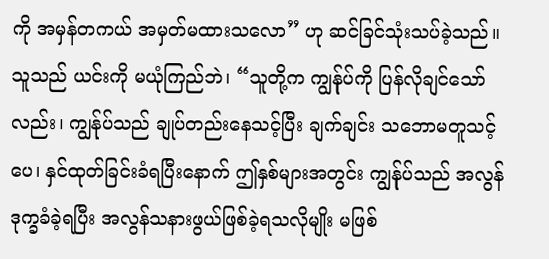ကို အမှန်တကယ် အမှတ်မထားသလော” ဟု ဆင်ခြင်သုံးသပ်ခဲ့သည်။ သူသည် ယင်းကို မယုံကြည်ဘဲ၊ “သူတို့က ကျွန်ုပ်ကို ပြန်လိုချင်သော်လည်း၊ ကျွန်ုပ်သည် ချုပ်တည်းနေသင့်ပြီး ချက်ချင်း သဘောမတူသင့်ပေ၊ နှင်ထုတ်ခြင်းခံရပြီးနောက် ဤနှစ်များအတွင်း ကျွန်ုပ်သည် အလွန်ဒုက္ခခံခဲ့ရပြီး အလွန်သနားဖွယ်ဖြစ်ခဲ့ရသလိုမျိုး မဖြစ်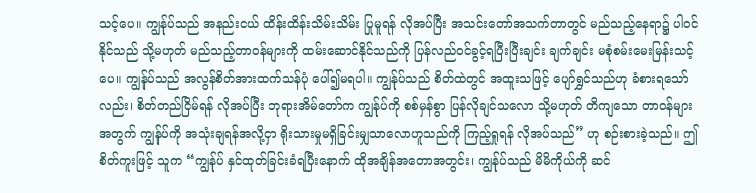သင့်ပေ။ ကျွန်ုပ်သည် အနည်းငယ် ထိန်းထိန်းသိမ်းသိမ်း ပြုမူရန် လိုအပ်ပြီး အသင်းတော်အသက်တာတွင် မည်သည့်နေရာ၌ ပါဝင်နိုင်သည် သို့မဟုတ် မည်သည့်တာဝန်များကို ထမ်းဆောင်နိုင်သည်ကို ပြန်လည်ဝင်ခွင့်ရပြီးပြီးချင်း ချက်ချင်း မစုံစမ်းမေးမြန်းသင့်ပေ။ ကျွန်ုပ်သည် အလွန်စိတ်အားထက်သန်ပုံ ပေါ်၍မရပါ။ ကျွန်ုပ်သည် စိတ်ထဲတွင် အထူးသဖြင့် ပျော်ရွှင်သည်ဟု ခံစားရသော်လည်း၊ စိတ်တည်ငြိမ်ရန် လိုအပ်ပြီး ဘုရားအိမ်တော်က ကျွန်ုပ်ကို စစ်မှန်စွာ ပြန်လိုချင်သလော သို့မဟုတ် တိကျသော တာဝန်များအတွက် ကျွန်ုပ်ကို အသုံးချရန်အလို့ငှာ ရိုးသားမှုမရှိခြင်းမျှသာလောဟူသည်ကို ကြည့်ရှုရန် လိုအပ်သည်” ဟု စဉ်းစားခဲ့သည်။ ဤစိတ်ကူးဖြင့် သူက “ကျွန်ုပ် နှင်ထုတ်ခြင်းခံရပြီးနောက် ထိုအချိန်အတောအတွင်း၊ ကျွန်ုပ်သည် မိမိကိုယ်ကို ဆင်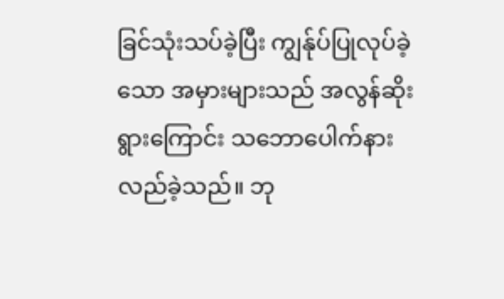ခြင်သုံးသပ်ခဲ့ပြီး ကျွန်ုပ်ပြုလုပ်ခဲ့သော အမှားများသည် အလွန်ဆိုးရွားကြောင်း သဘောပေါက်နားလည်ခဲ့သည်။ ဘု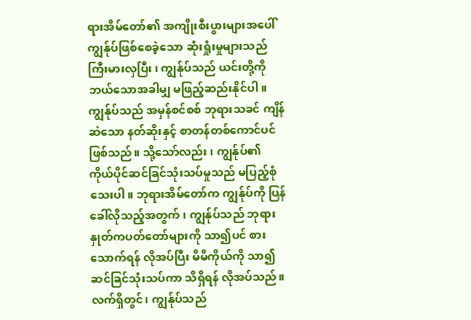ရားအိမ်တော်၏ အကျိုးစီးပွားများအပေါ် ကျွန်ုပ်ဖြစ်စေခဲ့သော ဆုံးရှုံးမှုများသည် ကြီးမားလှပြီး၊ ကျွန်ုပ်သည် ယင်းတို့ကို ဘယ်သောအခါမျှ မဖြည့်ဆည်းနိုင်ပါ။ ကျွန်ုပ်သည် အမှန်စင်စစ် ဘုရားသခင် ကျိန်ဆဲသော နတ်ဆိုးနှင့် စာတန်တစ်ကောင်ပင် ဖြစ်သည်။ သို့သော်လည်း၊ ကျွန်ုပ်၏ ကိုယ်ပိုင်ဆင်ခြင်သုံးသပ်မှုသည် မပြည့်စုံသေးပါ။ ဘုရားအိမ်တော်က ကျွန်ုပ်ကို ပြန်ခေါ်လိုသည့်အတွက်၊ ကျွန်ုပ်သည် ဘုရားနှုတ်ကပတ်တော်များကို သာ၍ပင် စားသောက်ရန် လိုအပ်ပြီး မိမိကိုယ်ကို သာ၍ ဆင်ခြင်သုံးသပ်ကာ သိရှိရန် လိုအပ်သည်။ လက်ရှိတွင်၊ ကျွန်ုပ်သည်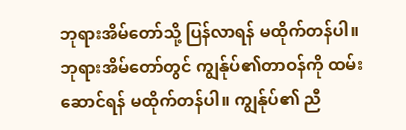ဘုရားအိမ်တော်သို့ ပြန်လာရန် မထိုက်တန်ပါ။ ဘုရားအိမ်တော်တွင် ကျွန်ုပ်၏တာဝန်ကို ထမ်းဆောင်ရန် မထိုက်တန်ပါ။ ကျွန်ုပ်၏ ညီ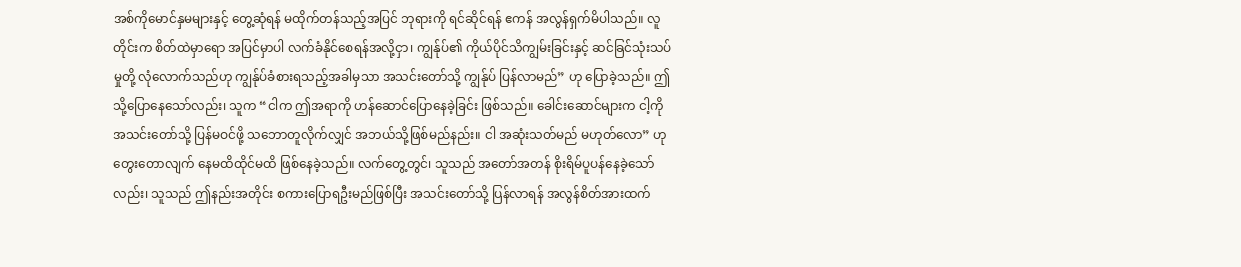အစ်ကိုမောင်နှမများနှင့် တွေ့ဆုံရန် မထိုက်တန်သည့်အပြင် ဘုရားကို ရင်ဆိုင်ရန် ဧကန် အလွန်ရှက်မိပါသည်။ လူတိုင်းက စိတ်ထဲမှာရော အပြင်မှာပါ လက်ခံနိုင်စေရန်အလို့ငှာ၊ ကျွန်ုပ်၏ ကိုယ်ပိုင်သိကျွမ်းခြင်းနှင့် ဆင်ခြင်သုံးသပ်မှုတို့ လုံလောက်သည်ဟု ကျွန်ုပ်ခံစားရသည့်အခါမှသာ အသင်းတော်သို့ ကျွန်ုပ် ပြန်လာမည်” ဟု ပြောခဲ့သည်။ ဤသို့ပြောနေသော်လည်း၊ သူက “ငါက ဤအရာကို ဟန်ဆောင်ပြောနေခဲ့ခြင်း ဖြစ်သည်။ ခေါင်းဆောင်များက ငါ့ကို အသင်းတော်သို့ ပြန်မဝင်ဖို့ သဘောတူလိုက်လျှင် အဘယ်သို့ဖြစ်မည်နည်း။ ငါ အဆုံးသတ်မည် မဟုတ်လော” ဟု တွေးတောလျက် နေမထိထိုင်မထိ ဖြစ်နေခဲ့သည်။ လက်တွေ့တွင်၊ သူသည် အတော်အတန် စိုးရိမ်ပူပန်နေခဲ့သော်လည်း၊ သူသည် ဤနည်းအတိုင်း စကားပြောရဦးမည်ဖြစ်ပြီး အသင်းတော်သို့ ပြန်လာရန် အလွန်စိတ်အားထက်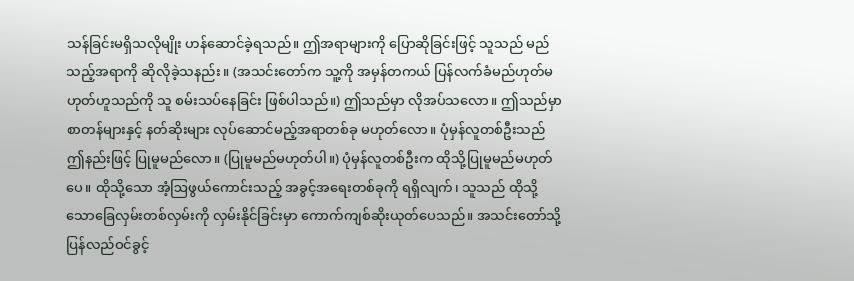သန်ခြင်းမရှိသလိုမျိုး ဟန်ဆောင်ခဲ့ရသည်။ ဤအရာများကို ပြောဆိုခြင်းဖြင့် သူသည် မည်သည့်အရာကို ဆိုလိုခဲ့သနည်း။ (အသင်းတော်က သူ့ကို အမှန်တကယ် ပြန်လက်ခံမည်ဟုတ်မဟုတ်ဟူသည်ကို သူ စမ်းသပ်နေခြင်း ဖြစ်ပါသည်။) ဤသည်မှာ လိုအပ်သလော။ ဤသည်မှာ စာတန်များနှင့် နတ်ဆိုးများ လုပ်ဆောင်မည့်အရာတစ်ခု မဟုတ်လော။ ပုံမှန်လူတစ်ဦးသည် ဤနည်းဖြင့် ပြုမူမည်လော။ (ပြုမူမည်မဟုတ်ပါ။) ပုံမှန်လူတစ်ဦးက ထိုသို့ပြုမူမည်မဟုတ်ပေ။ ထိုသို့သော အံ့ဩဖွယ်ကောင်းသည့် အခွင့်အရေးတစ်ခုကို ရရှိလျက်၊ သူသည် ထိုသို့သောခြေလှမ်းတစ်လှမ်းကို လှမ်းနိုင်ခြင်းမှာ ကောက်ကျစ်ဆိုးယုတ်ပေသည်။ အသင်းတော်သို့ ပြန်လည်ဝင်ခွင့်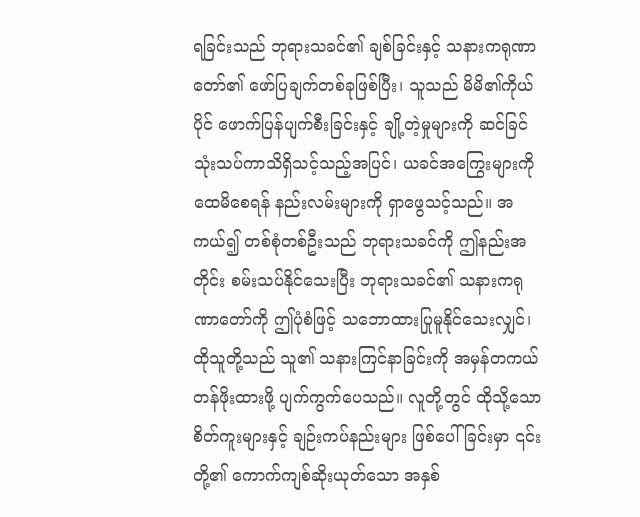ရခြင်းသည် ဘုရားသခင်၏ ချစ်ခြင်းနှင့် သနားကရုဏာတော်၏ ဖော်ပြချက်တစ်ခုဖြစ်ပြီး၊ သူသည် မိမိ၏ကိုယ်ပိုင် ဖောက်ပြန်ပျက်စီးခြင်းနှင့် ချို့တဲ့မှုများကို ဆင်ခြင်သုံးသပ်ကာသိရှိသင့်သည့်အပြင်၊ ယခင်အကြွေးများကို ထေမိစေရန် နည်းလမ်းများကို ရှာဖွေသင့်သည်။ အကယ်၍ တစ်စုံတစ်ဦးသည် ဘုရားသခင်ကို ဤနည်းအတိုင်း စမ်းသပ်နိုင်သေးပြီး ဘုရားသခင်၏ သနားကရုဏာတော်ကို ဤပုံစံဖြင့် သဘောထားပြုမူနိုင်သေးလျှင်၊ ထိုသူတို့သည် သူ၏ သနားကြင်နာခြင်းကို အမှန်တကယ် တန်ဖိုးထားဖို့ ပျက်ကွက်ပေသည်။ လူတို့တွင် ထိုသို့သော စိတ်ကူးများနှင့် ချဉ်းကပ်နည်းများ ဖြစ်ပေါ်ခြင်းမှာ ၎င်းတို့၏ ကောက်ကျစ်ဆိုးယုတ်သော အနှစ်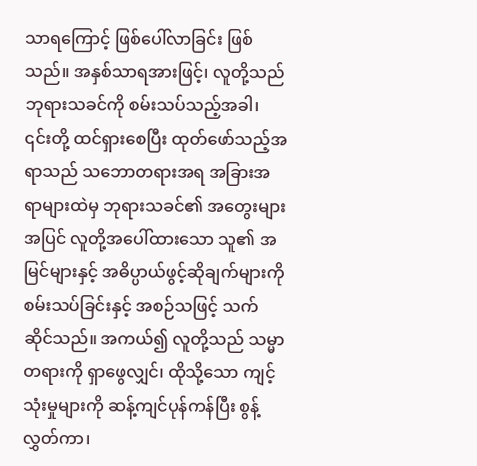သာရကြောင့် ဖြစ်ပေါ်လာခြင်း ဖြစ်သည်။ အနှစ်သာရအားဖြင့်၊ လူတို့သည် ဘုရားသခင်ကို စမ်းသပ်သည့်အခါ၊ ၎င်းတို့ ထင်ရှားစေပြီး ထုတ်ဖော်သည့်အရာသည် သဘောတရားအရ အခြားအရာများထဲမှ ဘုရားသခင်၏ အတွေးများအပြင် လူတို့အပေါ်ထားသော သူ၏ အမြင်များနှင့် အဓိပ္ပာယ်ဖွင့်ဆိုချက်များကို စမ်းသပ်ခြင်းနှင့် အစဉ်သဖြင့် သက်ဆိုင်သည်။ အကယ်၍ လူတို့သည် သမ္မာတရားကို ရှာဖွေလျှင်၊ ထိုသို့သော ကျင့်သုံးမှုများကို ဆန့်ကျင်ပုန်ကန်ပြီး စွန့်လွှတ်ကာ၊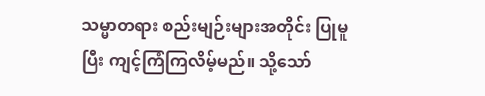သမ္မာတရား စည်းမျဉ်းများအတိုင်း ပြုမူပြီး ကျင့်ကြံကြလိမ့်မည်။ သို့သော်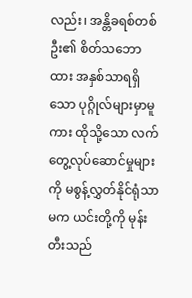လည်း၊ အန္တိခရစ်တစ်ဦး၏ စိတ်သဘောထား အနှစ်သာရရှိသော ပုဂ္ဂိုလ်များမှာမူကား ထိုသို့သော လက်တွေ့လုပ်ဆောင်မှုများကို မစွန့်လွှတ်နိုင်ရုံသာမက ယင်းတို့ကို မုန်းတီးသည်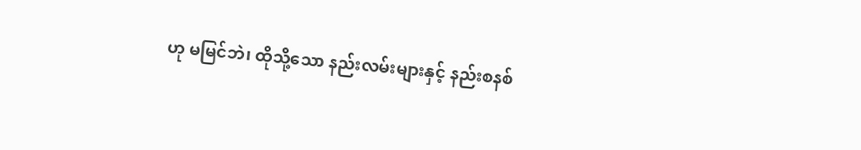ဟု မမြင်ဘဲ၊ ထိုသို့သော နည်းလမ်းများနှင့် နည်းစနစ်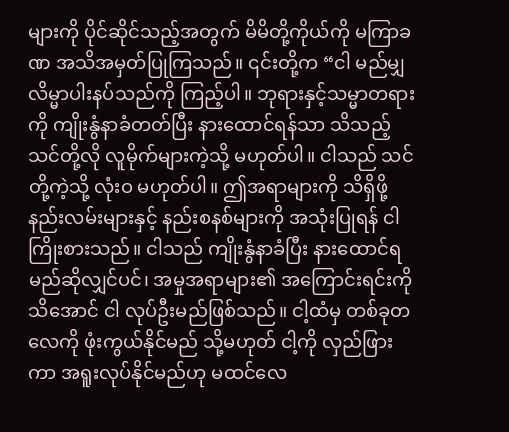များကို ပိုင်ဆိုင်သည့်အတွက် မိမိတို့ကိုယ်ကို မကြာခဏ အသိအမှတ်ပြုကြသည်။ ၎င်းတို့က “ငါ မည်မျှ လိမ္မာပါးနပ်သည်ကို ကြည့်ပါ။ ဘုရားနှင့်သမ္မာတရားကို ကျိုးနွံနာခံတတ်ပြီး နားထောင်ရန်သာ သိသည့် သင်တို့လို လူမိုက်များကဲ့သို့ မဟုတ်ပါ။ ငါသည် သင်တို့ကဲ့သို့ လုံးဝ မဟုတ်ပါ။ ဤအရာများကို သိရှိဖို့ နည်းလမ်းများနှင့် နည်းစနစ်များကို အသုံးပြုရန် ငါ ကြိုးစားသည်။ ငါသည် ကျိုးနွံနာခံပြီး နားထောင်ရမည်ဆိုလျှင်ပင်၊ အမှုအရာများ၏ အကြောင်းရင်းကို သိအောင် ငါ လုပ်ဦးမည်ဖြစ်သည်။ ငါ့ထံမှ တစ်ခုတလေကို ဖုံးကွယ်နိုင်မည် သို့မဟုတ် ငါ့ကို လှည်ဖြားကာ အရူးလုပ်နိုင်မည်ဟု မထင်လေ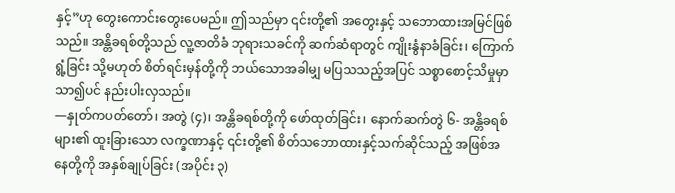နှင့်”ဟု တွေးကောင်းတွေးပေမည်။ ဤသည်မှာ ၎င်းတို့၏ အတွေးနှင့် သဘောထားအမြင်ဖြစ်သည်။ အန္တိခရစ်တို့သည် လူ့ဇာတိခံ ဘုရားသခင်ကို ဆက်ဆံရာတွင် ကျိုးနွံနာခံခြင်း၊ ကြောက်ရွံ့ခြင်း သို့မဟုတ် စိတ်ရင်းမှန်တို့ကို ဘယ်သောအခါမျှ မပြသသည့်အပြင် သစ္စာစောင့်သိမှုမှာ သာ၍ပင် နည်းပါးလှသည်။
—နှုတ်ကပတ်တော်၊ အတွဲ (၄)၊ အန္တိခရစ်တို့ကို ဖော်ထုတ်ခြင်း၊ နောက်ဆက်တွဲ ၆- အန္တိခရစ်များ၏ ထူးခြားသော လက္ခဏာနှင့် ၎င်းတို့၏ စိတ်သဘောထားနှင့်သက်ဆိုင်သည့် အဖြစ်အနေတို့ကို အနှစ်ချုပ်ခြင်း (အပိုင်း ၃)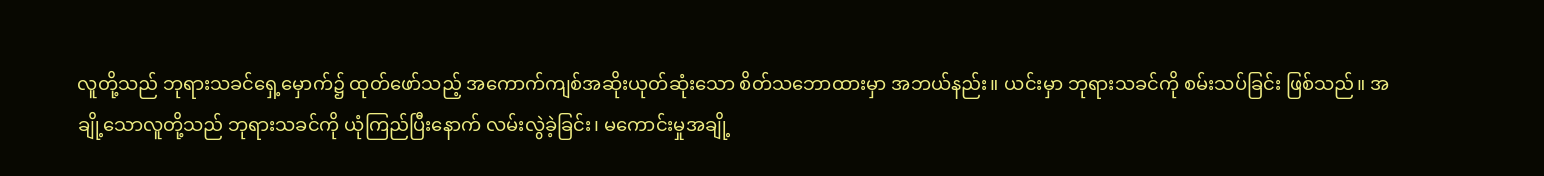လူတို့သည် ဘုရားသခင်ရှေ့မှောက်၌ ထုတ်ဖော်သည့် အကောက်ကျစ်အဆိုးယုတ်ဆုံးသော စိတ်သဘောထားမှာ အဘယ်နည်း။ ယင်းမှာ ဘုရားသခင်ကို စမ်းသပ်ခြင်း ဖြစ်သည်။ အချို့သောလူတို့သည် ဘုရားသခင်ကို ယုံကြည်ပြီးနောက် လမ်းလွဲခဲ့ခြင်း၊ မကောင်းမှုအချို့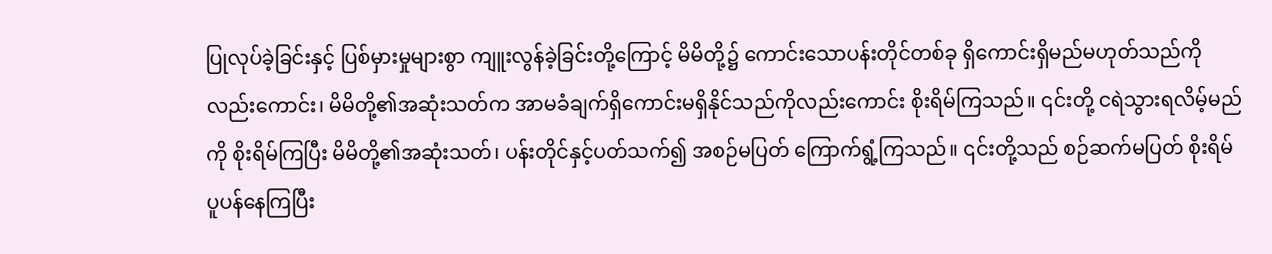ပြုလုပ်ခဲ့ခြင်းနှင့် ပြစ်မှားမှုများစွာ ကျူးလွန်ခဲ့ခြင်းတို့ကြောင့် မိမိတို့၌ ကောင်းသောပန်းတိုင်တစ်ခု ရှိကောင်းရှိမည်မဟုတ်သည်ကိုလည်းကောင်း၊ မိမိတို့၏အဆုံးသတ်က အာမခံချက်ရှိကောင်းမရှိနိုင်သည်ကိုလည်းကောင်း စိုးရိမ်ကြသည်။ ၎င်းတို့ ငရဲသွားရလိမ့်မည်ကို စိုးရိမ်ကြပြီး မိမိတို့၏အဆုံးသတ်၊ ပန်းတိုင်နှင့်ပတ်သက်၍ အစဉ်မပြတ် ကြောက်ရွံ့ကြသည်။ ၎င်းတို့သည် စဉ်ဆက်မပြတ် စိုးရိမ်ပူပန်နေကြပြီး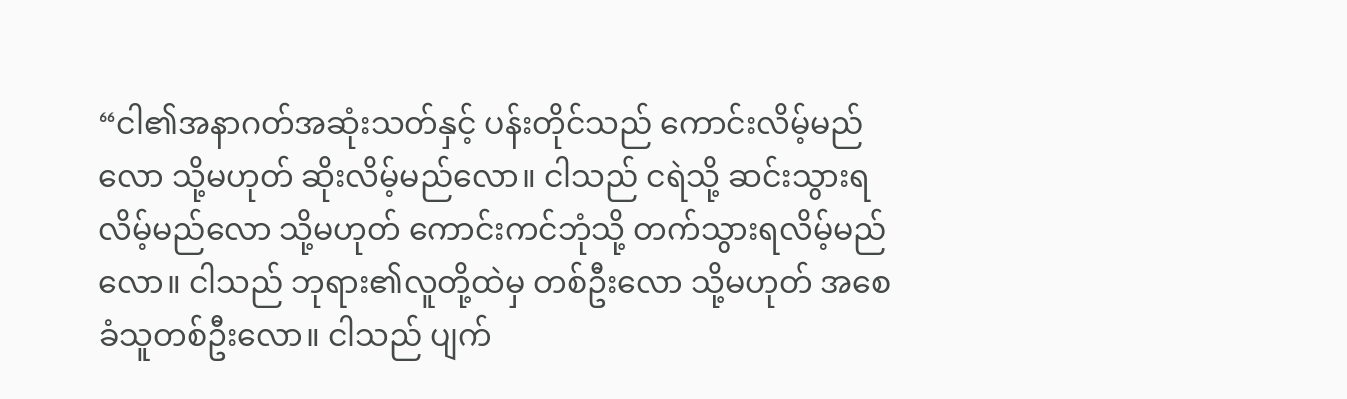“ငါ၏အနာဂတ်အဆုံးသတ်နှင့် ပန်းတိုင်သည် ကောင်းလိမ့်မည်လော သို့မဟုတ် ဆိုးလိမ့်မည်လော။ ငါသည် ငရဲသို့ ဆင်းသွားရလိမ့်မည်လော သို့မဟုတ် ကောင်းကင်ဘုံသို့ တက်သွားရလိမ့်မည်လော။ ငါသည် ဘုရား၏လူတို့ထဲမှ တစ်ဦးလော သို့မဟုတ် အစေခံသူတစ်ဦးလော။ ငါသည် ပျက်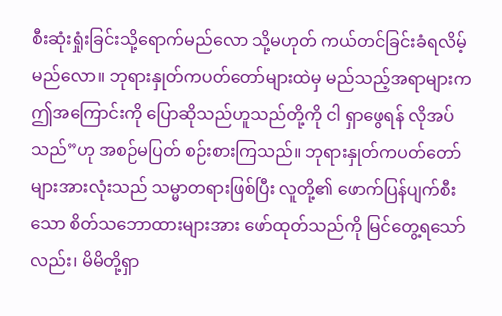စီးဆုံးရှုံးခြင်းသို့ရောက်မည်လော သို့မဟုတ် ကယ်တင်ခြင်းခံရလိမ့်မည်လော။ ဘုရားနှုတ်ကပတ်တော်များထဲမှ မည်သည့်အရာများက ဤအကြောင်းကို ပြောဆိုသည်ဟူသည်တို့ကို ငါ ရှာဖွေရန် လိုအပ်သည်”ဟု အစဉ်မပြတ် စဉ်းစားကြသည်။ ဘုရားနှုတ်ကပတ်တော်များအားလုံးသည် သမ္မာတရားဖြစ်ပြီး လူတို့၏ ဖောက်ပြန်ပျက်စီးသော စိတ်သဘောထားများအား ဖော်ထုတ်သည်ကို မြင်တွေ့ရသော်လည်း၊ မိမိတို့ရှာ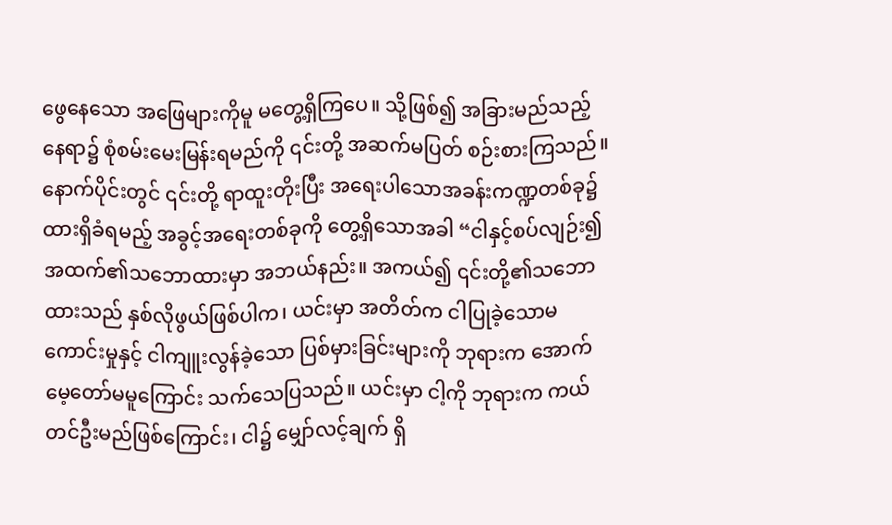ဖွေနေသော အဖြေများကိုမူ မတွေ့ရှိကြပေ။ သို့ဖြစ်၍ အခြားမည်သည့်နေရာ၌ စုံစမ်းမေးမြန်းရမည်ကို ၎င်းတို့ အဆက်မပြတ် စဉ်းစားကြသည်။ နောက်ပိုင်းတွင် ၎င်းတို့ ရာထူးတိုးပြီး အရေးပါသောအခန်းကဏ္ဍတစ်ခု၌ ထားရှိခံရမည့် အခွင့်အရေးတစ်ခုကို တွေ့ရှိသောအခါ “ငါနှင့်စပ်လျဉ်း၍ အထက်၏သဘောထားမှာ အဘယ်နည်း။ အကယ်၍ ၎င်းတို့၏သဘောထားသည် နှစ်လိုဖွယ်ဖြစ်ပါက၊ ယင်းမှာ အတိတ်က ငါပြုခဲ့သောမကောင်းမှုနှင့် ငါကျူးလွန်ခဲ့သော ပြစ်မှားခြင်းများကို ဘုရားက အောက်မေ့တော်မမူကြောင်း သက်သေပြသည်။ ယင်းမှာ ငါ့ကို ဘုရားက ကယ်တင်ဦးမည်ဖြစ်ကြောင်း၊ ငါ၌ မျှော်လင့်ချက် ရှိ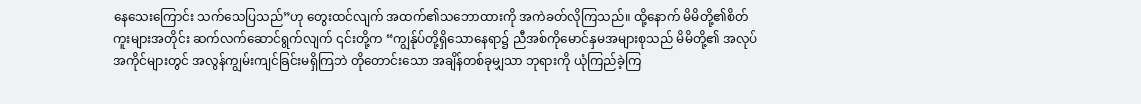နေသေးကြောင်း သက်သေပြသည်”ဟု တွေးထင်လျက် အထက်၏သဘောထားကို အကဲခတ်လိုကြသည်။ ထို့နောက် မိမိတို့၏စိတ်ကူးများအတိုင်း ဆက်လက်ဆောင်ရွက်လျက် ၎င်းတို့က “ကျွန်ုပ်တို့ရှိသောနေရာ၌ ညီအစ်ကိုမောင်နှမအများစုသည် မိမိတို့၏ အလုပ်အကိုင်များတွင် အလွန်ကျွမ်းကျင်ခြင်းမရှိကြဘဲ တိုတောင်းသော အချိန်တစ်ခုမျှသာ ဘုရားကို ယုံကြည်ခဲ့ကြ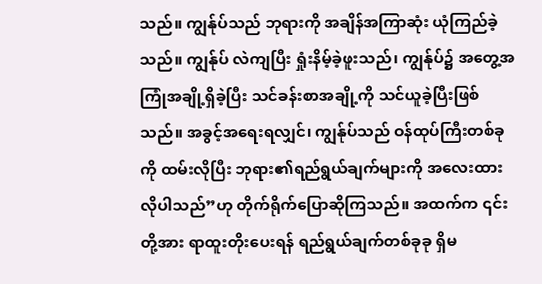သည်။ ကျွန်ုပ်သည် ဘုရားကို အချိန်အကြာဆုံး ယုံကြည်ခဲ့သည်။ ကျွန်ုပ် လဲကျပြီး ရှုံးနိမ့်ခဲ့ဖူးသည်၊ ကျွန်ုပ်၌ အတွေ့အကြုံအချို့ရှိခဲ့ပြီး သင်ခန်းစာအချို့ကို သင်ယူခဲ့ပြီးဖြစ်သည်။ အခွင့်အရေးရလျှင်၊ ကျွန်ုပ်သည် ဝန်ထုပ်ကြီးတစ်ခုကို ထမ်းလိုပြီး ဘုရား၏ရည်ရွယ်ချက်များကို အလေးထားလိုပါသည်”ဟု တိုက်ရိုက်ပြောဆိုကြသည်။ အထက်က ၎င်းတို့အား ရာထူးတိုးပေးရန် ရည်ရွယ်ချက်တစ်ခုခု ရှိမ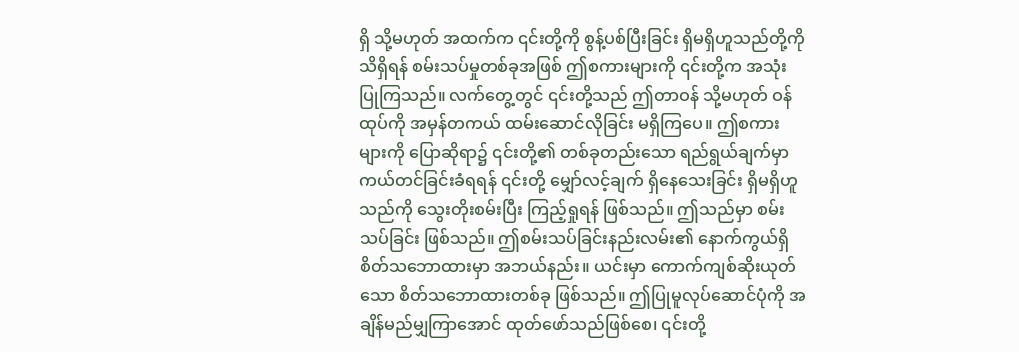ရှိ သို့မဟုတ် အထက်က ၎င်းတို့ကို စွန့်ပစ်ပြီးခြင်း ရှိမရှိဟူသည်တို့ကို သိရှိရန် စမ်းသပ်မှုတစ်ခုအဖြစ် ဤစကားများကို ၎င်းတို့က အသုံးပြုကြသည်။ လက်တွေ့တွင် ၎င်းတို့သည် ဤတာဝန် သို့မဟုတ် ဝန်ထုပ်ကို အမှန်တကယ် ထမ်းဆောင်လိုခြင်း မရှိကြပေ။ ဤစကားများကို ပြောဆိုရာ၌ ၎င်းတို့၏ တစ်ခုတည်းသော ရည်ရွယ်ချက်မှာ ကယ်တင်ခြင်းခံရရန် ၎င်းတို့ မျှော်လင့်ချက် ရှိနေသေးခြင်း ရှိမရှိဟူသည်ကို သွေးတိုးစမ်းပြီး ကြည့်ရှုရန် ဖြစ်သည်။ ဤသည်မှာ စမ်းသပ်ခြင်း ဖြစ်သည်။ ဤစမ်းသပ်ခြင်းနည်းလမ်း၏ နောက်ကွယ်ရှိ စိတ်သဘောထားမှာ အဘယ်နည်း။ ယင်းမှာ ကောက်ကျစ်ဆိုးယုတ်သော စိတ်သဘောထားတစ်ခု ဖြစ်သည်။ ဤပြုမူလုပ်ဆောင်ပုံကို အချိန်မည်မျှကြာအောင် ထုတ်ဖော်သည်ဖြစ်စေ၊ ၎င်းတို့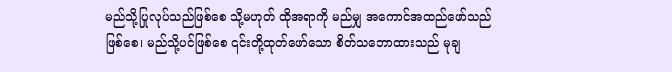မည်သို့ပြုလုပ်သည်ဖြစ်စေ သို့မဟုတ် ထိုအရာကို မည်မျှ အကောင်အထည်ဖော်သည်ဖြစ်စေ၊ မည်သို့ပင်ဖြစ်စေ ၎င်းတို့ထုတ်ဖော်သော စိတ်သဘောထားသည် မုချ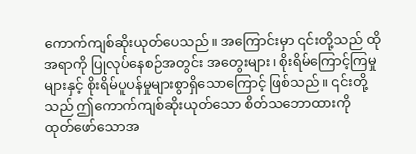ကောက်ကျစ်ဆိုးယုတ်ပေသည်။ အကြောင်းမှာ ၎င်းတို့သည် ထိုအရာကို ပြုလုပ်နေစဉ်အတွင်း အတွေးများ၊ စိုးရိမ်ကြောင့်ကြမှုများနှင့် စိုးရိမ်ပူပန်မှုများစွာရှိသောကြောင့် ဖြစ်သည်။ ၎င်းတို့သည် ဤကောက်ကျစ်ဆိုးယုတ်သော စိတ်သဘောထားကို ထုတ်ဖော်သောအ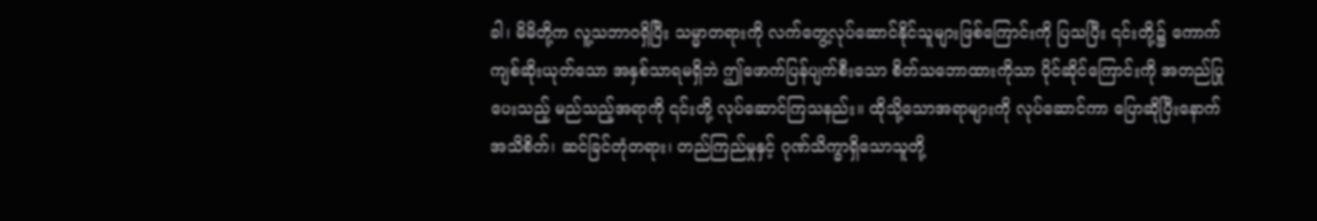ခါ၊ မိမိတို့က လူ့သဘာဝရှိပြီး သမ္မာတရားကို လက်တွေ့လုပ်ဆောင်နိုင်သူများဖြစ်ကြောင်းကို ပြသပြီး ၎င်းတို့၌ ကောက်ကျစ်ဆိုးယုတ်သော အနှစ်သာရမရှိဘဲ ဤဖောက်ပြန်ပျက်စီးသော စိတ်သဘောထားကိုသာ ပိုင်ဆိုင်ကြောင်းကို အတည်ပြုပေးသည့် မည်သည့်အရာကို ၎င်းတို့ လုပ်ဆောင်ကြသနည်း။ ထိုသို့သောအရာများကို လုပ်ဆောင်ကာ ပြောဆိုပြီးနောက် အသိစိတ်၊ ဆင်ခြင်တုံတရား၊ တည်ကြည်မှုနှင့် ဂုဏ်သိက္ခာရှိသောသူတို့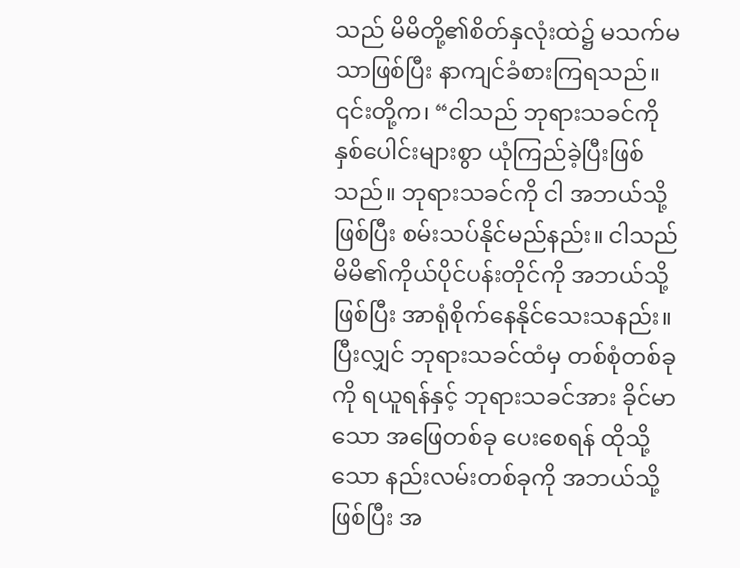သည် မိမိတို့၏စိတ်နှလုံးထဲ၌ မသက်မသာဖြစ်ပြီး နာကျင်ခံစားကြရသည်။ ၎င်းတို့က၊ “ငါသည် ဘုရားသခင်ကို နှစ်ပေါင်းများစွာ ယုံကြည်ခဲ့ပြီးဖြစ်သည်။ ဘုရားသခင်ကို ငါ အဘယ်သို့ဖြစ်ပြီး စမ်းသပ်နိုင်မည်နည်း။ ငါသည် မိမိ၏ကိုယ်ပိုင်ပန်းတိုင်ကို အဘယ်သို့ဖြစ်ပြီး အာရုံစိုက်နေနိုင်သေးသနည်း။ ပြီးလျှင် ဘုရားသခင်ထံမှ တစ်စုံတစ်ခုကို ရယူရန်နှင့် ဘုရားသခင်အား ခိုင်မာသော အဖြေတစ်ခု ပေးစေရန် ထိုသို့သော နည်းလမ်းတစ်ခုကို အဘယ်သို့ဖြစ်ပြီး အ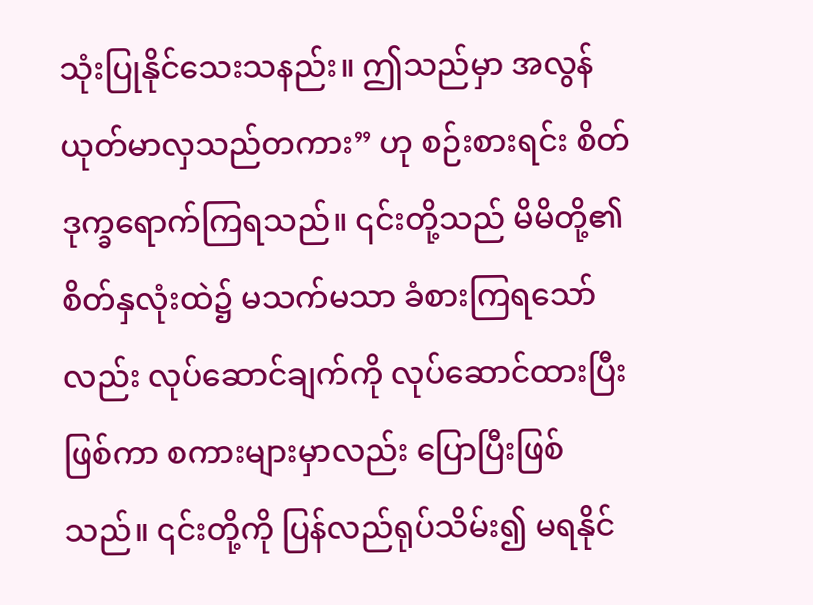သုံးပြုနိုင်သေးသနည်း။ ဤသည်မှာ အလွန်ယုတ်မာလှသည်တကား” ဟု စဉ်းစားရင်း စိတ်ဒုက္ခရောက်ကြရသည်။ ၎င်းတို့သည် မိမိတို့၏စိတ်နှလုံးထဲ၌ မသက်မသာ ခံစားကြရသော်လည်း လုပ်ဆောင်ချက်ကို လုပ်ဆောင်ထားပြီးဖြစ်ကာ စကားများမှာလည်း ပြောပြီးဖြစ်သည်။ ၎င်းတို့ကို ပြန်လည်ရုပ်သိမ်း၍ မရနိုင်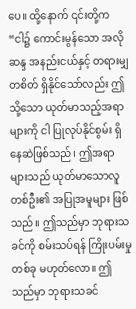ပေ။ ထို့နောက် ၎င်းတို့က “ငါ၌ ကောင်းမွန်သော အလိုဆန္ဒ အနည်းငယ်နှင့် တရားမျှတစိတ် ရှိနိုင်သော်လည်း ဤသို့သော ယုတ်မာသည့်အရာများကို ငါ ပြုလုပ်နိုင်စွမ်း ရှိနေဆဲဖြစ်သည်၊ ဤအရာများသည် ယုတ်မာသောလူတစ်ဦး၏ အပြုအမူများ ဖြစ်သည်။ ဤသည်မှာ ဘုရားသခင်ကို စမ်းသပ်ရန် ကြိုးပမ်းမှုတစ်ခု မဟုတ်လော။ ဤသည်မှာ ဘုရားသခင်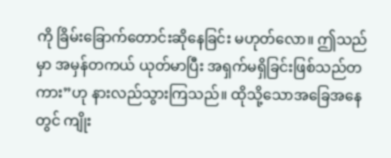ကို ခြိမ်းခြောက်တောင်းဆိုနေခြင်း မဟုတ်လော။ ဤသည်မှာ အမှန်တကယ် ယုတ်မာပြီး အရှက်မရှိခြင်းဖြစ်သည်တကား”ဟု နားလည်သွားကြသည်။ ထိုသို့သောအခြေအနေတွင် ကျိုး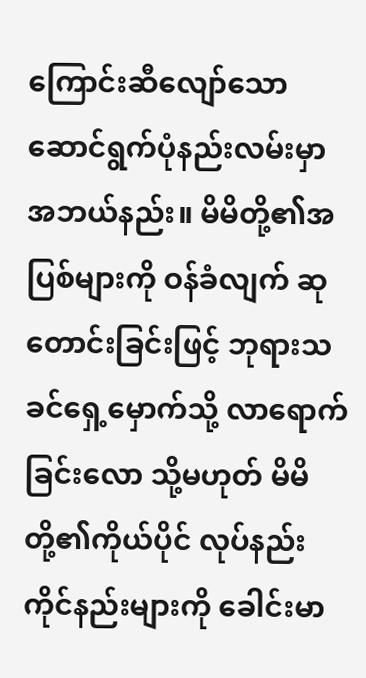ကြောင်းဆီလျော်သော ဆောင်ရွက်ပုံနည်းလမ်းမှာ အဘယ်နည်း။ မိမိတို့၏အပြစ်များကို ဝန်ခံလျက် ဆုတောင်းခြင်းဖြင့် ဘုရားသခင်ရှေ့မှောက်သို့ လာရောက်ခြင်းလော သို့မဟုတ် မိမိတို့၏ကိုယ်ပိုင် လုပ်နည်းကိုင်နည်းများကို ခေါင်းမာ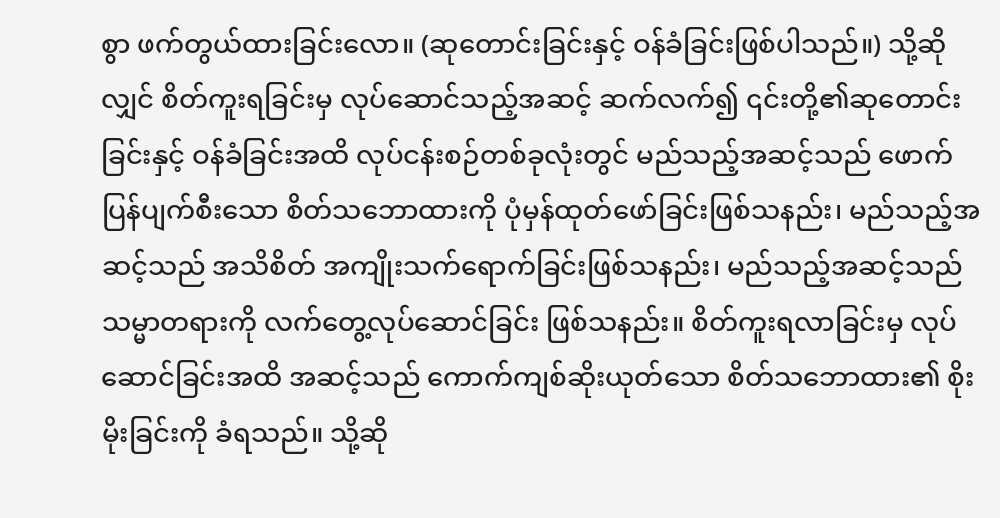စွာ ဖက်တွယ်ထားခြင်းလော။ (ဆုတောင်းခြင်းနှင့် ဝန်ခံခြင်းဖြစ်ပါသည်။) သို့ဆိုလျှင် စိတ်ကူးရခြင်းမှ လုပ်ဆောင်သည့်အဆင့် ဆက်လက်၍ ၎င်းတို့၏ဆုတောင်းခြင်းနှင့် ဝန်ခံခြင်းအထိ လုပ်ငန်းစဉ်တစ်ခုလုံးတွင် မည်သည့်အဆင့်သည် ဖောက်ပြန်ပျက်စီးသော စိတ်သဘောထားကို ပုံမှန်ထုတ်ဖော်ခြင်းဖြစ်သနည်း၊ မည်သည့်အဆင့်သည် အသိစိတ် အကျိုးသက်ရောက်ခြင်းဖြစ်သနည်း၊ မည်သည့်အဆင့်သည် သမ္မာတရားကို လက်တွေ့လုပ်ဆောင်ခြင်း ဖြစ်သနည်း။ စိတ်ကူးရလာခြင်းမှ လုပ်ဆောင်ခြင်းအထိ အဆင့်သည် ကောက်ကျစ်ဆိုးယုတ်သော စိတ်သဘောထား၏ စိုးမိုးခြင်းကို ခံရသည်။ သို့ဆို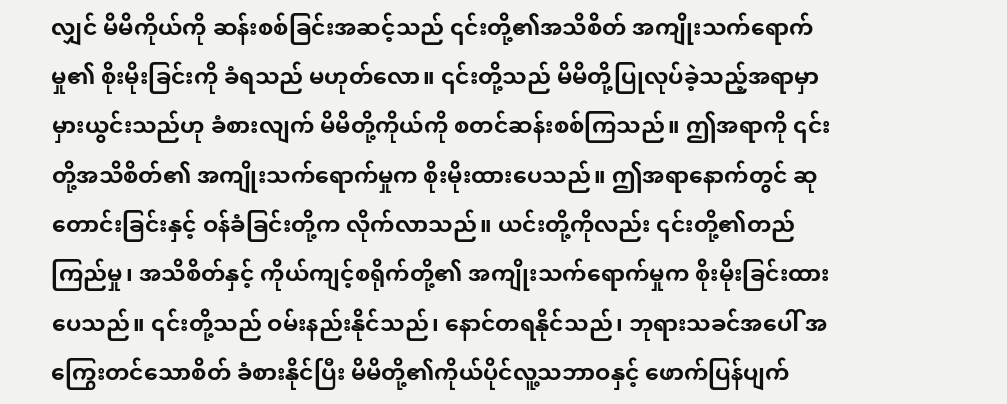လျှင် မိမိကိုယ်ကို ဆန်းစစ်ခြင်းအဆင့်သည် ၎င်းတို့၏အသိစိတ် အကျိုးသက်ရောက်မှု၏ စိုးမိုးခြင်းကို ခံရသည် မဟုတ်လော။ ၎င်းတို့သည် မိမိတို့ပြုလုပ်ခဲ့သည့်အရာမှာ မှားယွင်းသည်ဟု ခံစားလျက် မိမိတို့ကိုယ်ကို စတင်ဆန်းစစ်ကြသည်။ ဤအရာကို ၎င်းတို့အသိစိတ်၏ အကျိုးသက်ရောက်မှုက စိုးမိုးထားပေသည်။ ဤအရာနောက်တွင် ဆုတောင်းခြင်းနှင့် ဝန်ခံခြင်းတို့က လိုက်လာသည်။ ယင်းတို့ကိုလည်း ၎င်းတို့၏တည်ကြည်မှု၊ အသိစိတ်နှင့် ကိုယ်ကျင့်စရိုက်တို့၏ အကျိုးသက်ရောက်မှုက စိုးမိုးခြင်းထားပေသည်။ ၎င်းတို့သည် ဝမ်းနည်းနိုင်သည်၊ နောင်တရနိုင်သည်၊ ဘုရားသခင်အပေါ် အကြွေးတင်သောစိတ် ခံစားနိုင်ပြီး မိမိတို့၏ကိုယ်ပိုင်လူ့သဘာဝနှင့် ဖောက်ပြန်ပျက်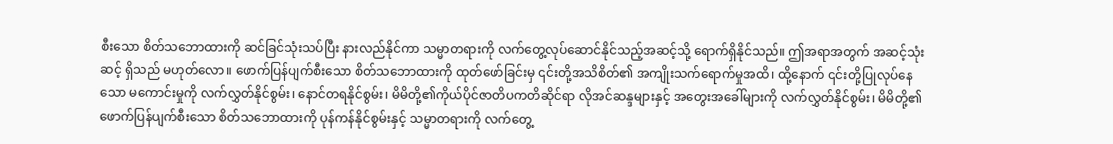စီးသော စိတ်သဘောထားကို ဆင်ခြင်သုံးသပ်ပြီး နားလည်နိုင်ကာ သမ္မာတရားကို လက်တွေ့လုပ်ဆောင်နိုင်သည့်အဆင့်သို့ ရောက်ရှိနိုင်သည်။ ဤအရာအတွက် အဆင့်သုံးဆင့် ရှိသည် မဟုတ်လော။ ဖောက်ပြန်ပျက်စီးသော စိတ်သဘောထားကို ထုတ်ဖော်ခြင်းမှ ၎င်းတို့အသိစိတ်၏ အကျိုးသက်ရောက်မှုအထိ၊ ထို့နောက် ၎င်းတို့ပြုလုပ်နေသော မကောင်းမှုကို လက်လွှတ်နိုင်စွမ်း၊ နောင်တရနိုင်စွမ်း၊ မိမိတို့၏ကိုယ်ပိုင်ဇာတိပကတိဆိုင်ရာ လိုအင်ဆန္ဒများနှင့် အတွေးအခေါ်များကို လက်လွှတ်နိုင်စွမ်း၊ မိမိတို့၏ဖောက်ပြန်ပျက်စီးသော စိတ်သဘောထားကို ပုန်ကန်နိုင်စွမ်းနှင့် သမ္မာတရားကို လက်တွေ့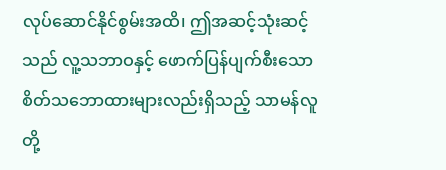လုပ်ဆောင်နိုင်စွမ်းအထိ၊ ဤအဆင့်သုံးဆင့်သည် လူ့သဘာဝနှင့် ဖောက်ပြန်ပျက်စီးသော စိတ်သဘောထားများလည်းရှိသည့် သာမန်လူတို့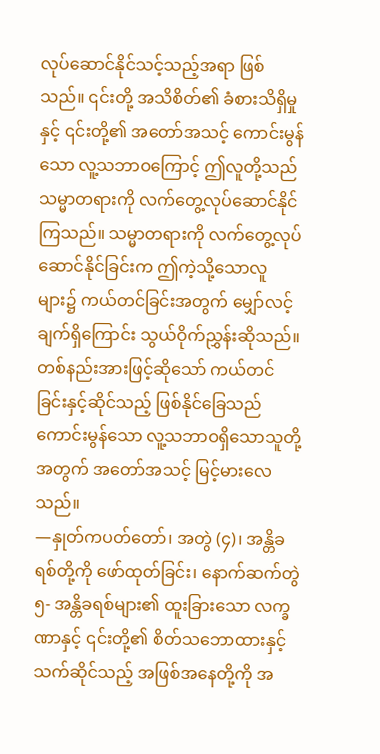လုပ်ဆောင်နိုင်သင့်သည့်အရာ ဖြစ်သည်။ ၎င်းတို့ အသိစိတ်၏ ခံစားသိရှိမှုနှင့် ၎င်းတို့၏ အတော်အသင့် ကောင်းမွန်သော လူ့သဘာဝကြောင့် ဤလူတို့သည် သမ္မာတရားကို လက်တွေ့လုပ်ဆောင်နိုင်ကြသည်။ သမ္မာတရားကို လက်တွေ့လုပ်ဆောင်နိုင်ခြင်းက ဤကဲ့သို့သောလူများ၌ ကယ်တင်ခြင်းအတွက် မျှော်လင့်ချက်ရှိကြောင်း သွယ်ဝိုက်ညွှန်းဆိုသည်။ တစ်နည်းအားဖြင့်ဆိုသော် ကယ်တင်ခြင်းနှင့်ဆိုင်သည့် ဖြစ်နိုင်ခြေသည် ကောင်းမွန်သော လူ့သဘာဝရှိသောသူတို့အတွက် အတော်အသင့် မြင့်မားလေသည်။
—နှုတ်ကပတ်တော်၊ အတွဲ (၄)၊ အန္တိခရစ်တို့ကို ဖော်ထုတ်ခြင်း၊ နောက်ဆက်တွဲ ၅- အန္တိခရစ်များ၏ ထူးခြားသော လက္ခဏာနှင့် ၎င်းတို့၏ စိတ်သဘောထားနှင့်သက်ဆိုင်သည့် အဖြစ်အနေတို့ကို အ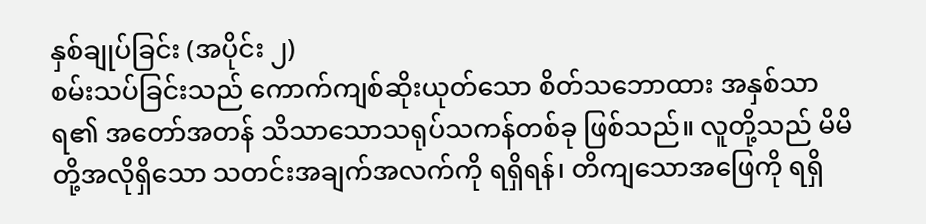နှစ်ချုပ်ခြင်း (အပိုင်း ၂)
စမ်းသပ်ခြင်းသည် ကောက်ကျစ်ဆိုးယုတ်သော စိတ်သဘောထား အနှစ်သာရ၏ အတော်အတန် သိသာသောသရုပ်သကန်တစ်ခု ဖြစ်သည်။ လူတို့သည် မိမိတို့အလိုရှိသော သတင်းအချက်အလက်ကို ရရှိရန်၊ တိကျသောအဖြေကို ရရှိ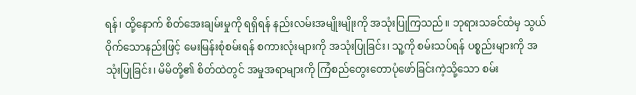ရန်၊ ထို့နောက် စိတ်အေးချမ်းမှုကို ရရှိရန် နည်းလမ်းအမျိုးမျိုးကို အသုံးပြုကြသည်။ ဘုရားသခင်ထံမှ သွယ်ဝိုက်သောနည်းဖြင့် မေးမြန်းစုံစမ်းရန် စကားလုံးများကို အသုံးပြုခြင်း၊ သူ့ကို စမ်းသပ်ရန် ပစ္စည်းများကို အသုံးပြုခြင်း၊ မိမိတို့၏ စိတ်ထဲတွင် အမှုအရာများကို ကြံစည်တွေးတောပုံဖော်ခြင်းကဲ့သို့သော စမ်း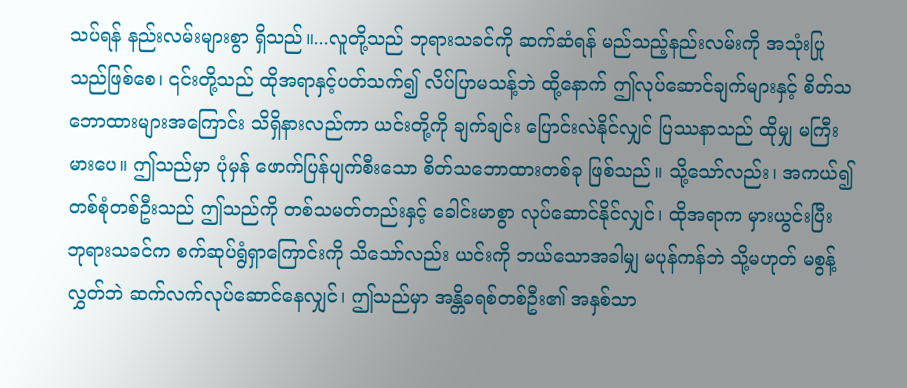သပ်ရန် နည်းလမ်းများစွာ ရှိသည်။...လူတို့သည် ဘုရားသခင်ကို ဆက်ဆံရန် မည်သည့်နည်းလမ်းကို အသုံးပြုသည်ဖြစ်စေ၊ ၎င်းတို့သည် ထိုအရာနှင့်ပတ်သက်၍ လိပ်ပြာမသန့်ဘဲ ထို့နောက် ဤလုပ်ဆောင်ချက်များနှင့် စိတ်သဘောထားများအကြောင်း သိရှိနားလည်ကာ ယင်းတို့ကို ချက်ချင်း ပြောင်းလဲနိုင်လျှင် ပြဿနာသည် ထိုမျှ မကြီးမားပေ။ ဤသည်မှာ ပုံမှန် ဖောက်ပြန်ပျက်စီးသော စိတ်သဘောထားတစ်ခု ဖြစ်သည်။ သို့သော်လည်း၊ အကယ်၍ တစ်စုံတစ်ဦးသည် ဤသည်ကို တစ်သမတ်တည်းနှင့် ခေါင်းမာစွာ လုပ်ဆောင်နိုင်လျှင်၊ ထိုအရာက မှားယွင်းပြီး ဘုရားသခင်က စက်ဆုပ်ရွံရှာကြောင်းကို သိသော်လည်း ယင်းကို ဘယ်သောအခါမျှ မပုန်ကန်ဘဲ သို့မဟုတ် မစွန့်လွှတ်ဘဲ ဆက်လက်လုပ်ဆောင်နေလျှင်၊ ဤသည်မှာ အန္တိခရစ်တစ်ဦး၏ အနှစ်သာ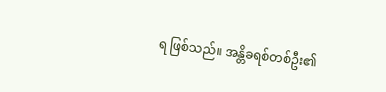ရ ဖြစ်သည်။ အန္တိခရစ်တစ်ဦး၏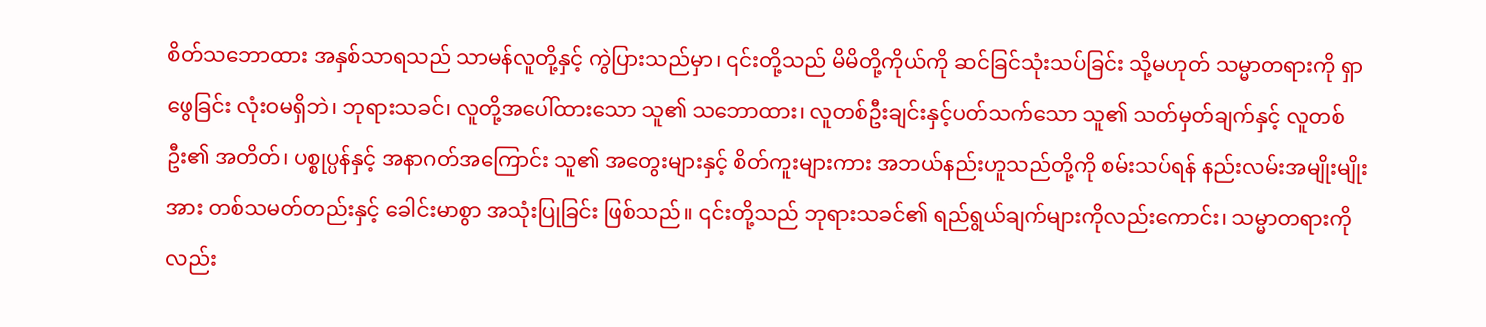စိတ်သဘောထား အနှစ်သာရသည် သာမန်လူတို့နှင့် ကွဲပြားသည်မှာ၊ ၎င်းတို့သည် မိမိတို့ကိုယ်ကို ဆင်ခြင်သုံးသပ်ခြင်း သို့မဟုတ် သမ္မာတရားကို ရှာဖွေခြင်း လုံးဝမရှိဘဲ၊ ဘုရားသခင်၊ လူတို့အပေါ်ထားသော သူ၏ သဘောထား၊ လူတစ်ဦးချင်းနှင့်ပတ်သက်သော သူ၏ သတ်မှတ်ချက်နှင့် လူတစ်ဦး၏ အတိတ်၊ ပစ္စုပ္ပန်နှင့် အနာဂတ်အကြောင်း သူ၏ အတွေးများနှင့် စိတ်ကူးများကား အဘယ်နည်းဟူသည်တို့ကို စမ်းသပ်ရန် နည်းလမ်းအမျိုးမျိုးအား တစ်သမတ်တည်းနှင့် ခေါင်းမာစွာ အသုံးပြုခြင်း ဖြစ်သည်။ ၎င်းတို့သည် ဘုရားသခင်၏ ရည်ရွယ်ချက်များကိုလည်းကောင်း၊ သမ္မာတရားကိုလည်း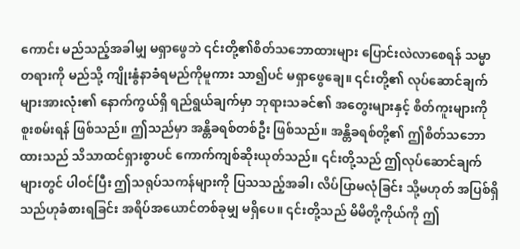ကောင်း မည်သည့်အခါမျှ မရှာဖွေဘဲ ၎င်းတို့၏စိတ်သဘောထားများ ပြောင်းလဲလာစေရန် သမ္မာတရားကို မည်သို့ ကျိုးနွံနာခံရမည်ကိုမူကား သာ၍ပင် မရှာဖွေချေ။ ၎င်းတို့၏ လုပ်ဆောင်ချက်များအားလုံး၏ နောက်ကွယ်ရှိ ရည်ရွယ်ချက်မှာ ဘုရားသခင်၏ အတွေးများနှင့် စိတ်ကူးများကို စူးစမ်းရန် ဖြစ်သည်။ ဤသည်မှာ အန္တိခရစ်တစ်ဦး ဖြစ်သည်။ အန္တိခရစ်တို့၏ ဤစိတ်သဘောထားသည် သိသာထင်ရှားစွာပင် ကောက်ကျစ်ဆိုးယုတ်သည်။ ၎င်းတို့သည် ဤလုပ်ဆောင်ချက်များတွင် ပါဝင်ပြီး ဤသရုပ်သကန်များကို ပြသသည့်အခါ၊ လိပ်ပြာမလုံခြင်း သို့မဟုတ် အပြစ်ရှိသည်ဟုခံစားရခြင်း အရိပ်အယောင်တစ်ခုမျှ မရှိပေ။ ၎င်းတို့သည် မိမိတို့ကိုယ်ကို ဤ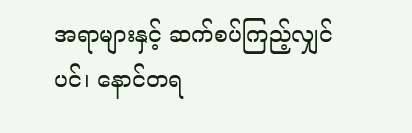အရာများနှင့် ဆက်စပ်ကြည့်လျှင်ပင်၊ နောင်တရ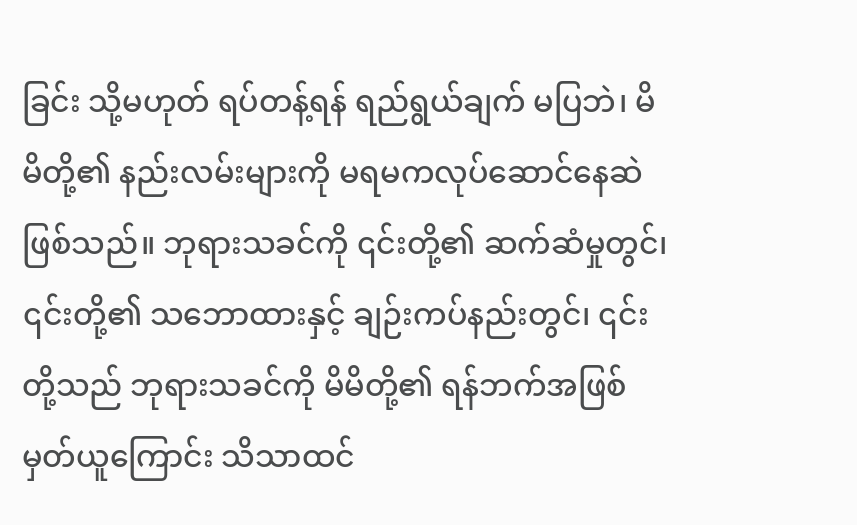ခြင်း သို့မဟုတ် ရပ်တန့်ရန် ရည်ရွယ်ချက် မပြဘဲ၊ မိမိတို့၏ နည်းလမ်းများကို မရမကလုပ်ဆောင်နေဆဲ ဖြစ်သည်။ ဘုရားသခင်ကို ၎င်းတို့၏ ဆက်ဆံမှုတွင်၊ ၎င်းတို့၏ သဘောထားနှင့် ချဉ်းကပ်နည်းတွင်၊ ၎င်းတို့သည် ဘုရားသခင်ကို မိမိတို့၏ ရန်ဘက်အဖြစ် မှတ်ယူကြောင်း သိသာထင်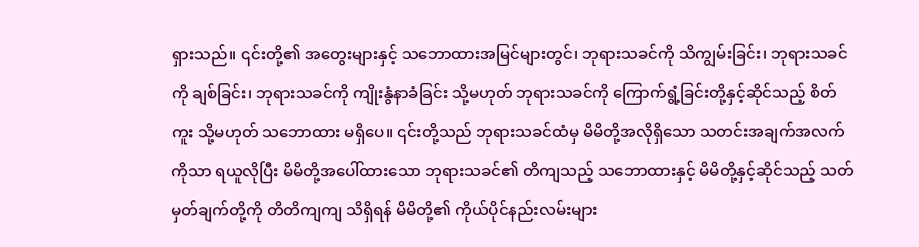ရှားသည်။ ၎င်းတို့၏ အတွေးများနှင့် သဘောထားအမြင်များတွင်၊ ဘုရားသခင်ကို သိကျွမ်းခြင်း၊ ဘုရားသခင်ကို ချစ်ခြင်း၊ ဘုရားသခင်ကို ကျိုးနွံနာခံခြင်း သို့မဟုတ် ဘုရားသခင်ကို ကြောက်ရွံ့ခြင်းတို့နှင့်ဆိုင်သည့် စိတ်ကူး သို့မဟုတ် သဘောထား မရှိပေ။ ၎င်းတို့သည် ဘုရားသခင်ထံမှ မိမိတို့အလိုရှိသော သတင်းအချက်အလက်ကိုသာ ရယူလိုပြီး မိမိတို့အပေါ်ထားသော ဘုရားသခင်၏ တိကျသည့် သဘောထားနှင့် မိမိတို့နှင့်ဆိုင်သည့် သတ်မှတ်ချက်တို့ကို တိတိကျကျ သိရှိရန် မိမိတို့၏ ကိုယ်ပိုင်နည်းလမ်းများ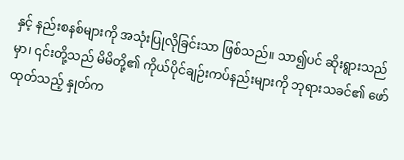နှင့် နည်းစနစ်များကို အသုံးပြုလိုခြင်းသာ ဖြစ်သည်။ သာ၍ပင် ဆိုးရွားသည်မှာ၊ ၎င်းတို့သည် မိမိတို့၏ ကိုယ်ပိုင်ချဉ်းကပ်နည်းများကို ဘုရားသခင်၏ ဖော်ထုတ်သည့် နှုတ်က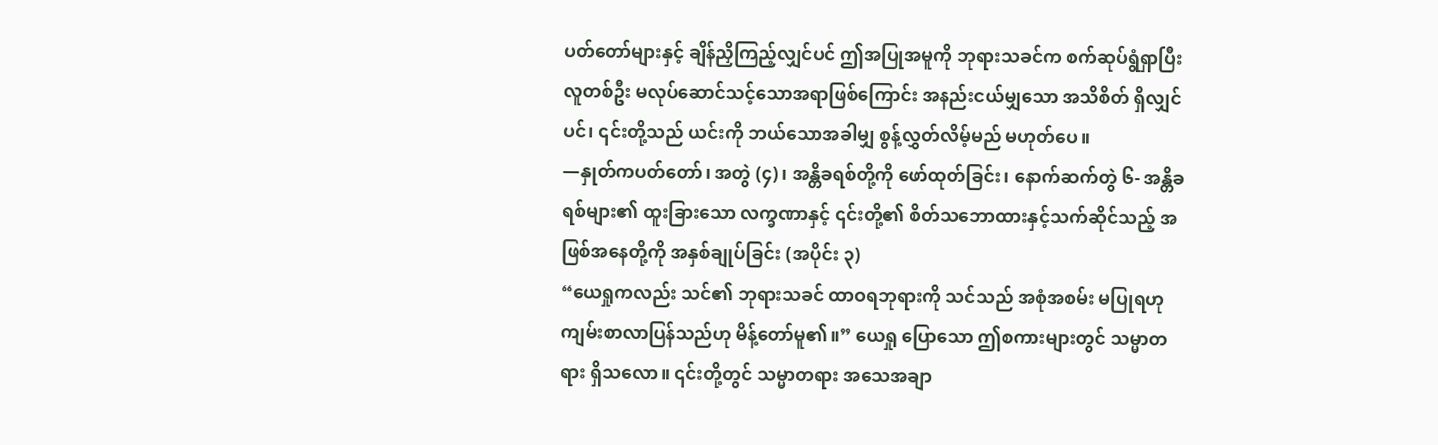ပတ်တော်များနှင့် ချိန်ညှိကြည့်လျှင်ပင် ဤအပြုအမူကို ဘုရားသခင်က စက်ဆုပ်ရွံရှာပြီး လူတစ်ဦး မလုပ်ဆောင်သင့်သောအရာဖြစ်ကြောင်း အနည်းငယ်မျှသော အသိစိတ် ရှိလျှင်ပင်၊ ၎င်းတို့သည် ယင်းကို ဘယ်သောအခါမျှ စွန့်လွှတ်လိမ့်မည် မဟုတ်ပေ။
—နှုတ်ကပတ်တော်၊ အတွဲ (၄)၊ အန္တိခရစ်တို့ကို ဖော်ထုတ်ခြင်း၊ နောက်ဆက်တွဲ ၆- အန္တိခရစ်များ၏ ထူးခြားသော လက္ခဏာနှင့် ၎င်းတို့၏ စိတ်သဘောထားနှင့်သက်ဆိုင်သည့် အဖြစ်အနေတို့ကို အနှစ်ချုပ်ခြင်း (အပိုင်း ၃)
“ယေရှုကလည်း သင်၏ ဘုရားသခင် ထာဝရဘုရားကို သင်သည် အစုံအစမ်း မပြုရဟု ကျမ်းစာလာပြန်သည်ဟု မိန့်တော်မူ၏။” ယေရှု ပြောသော ဤစကားများတွင် သမ္မာတရား ရှိသလော။ ၎င်းတို့တွင် သမ္မာတရား အသေအချာ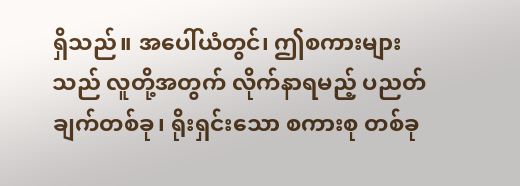ရှိသည်။ အပေါ်ယံတွင်၊ ဤစကားများသည် လူတို့အတွက် လိုက်နာရမည့် ပညတ်ချက်တစ်ခု၊ ရိုးရှင်းသော စကားစု တစ်ခု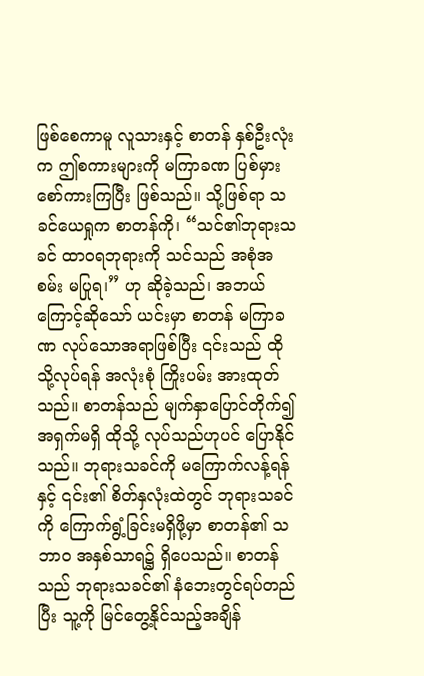ဖြစ်စေကာမူ လူသားနှင့် စာတန် နှစ်ဦးလုံးက ဤစကားများကို မကြာခဏ ပြစ်မှားစော်ကားကြပြီး ဖြစ်သည်။ သို့ဖြစ်ရာ သခင်ယေရှုက စာတန်ကို၊ “သင်၏ဘုရားသခင် ထာဝရဘုရားကို သင်သည် အစုံအစမ်း မပြုရ၊” ဟု ဆိုခဲ့သည်၊ အဘယ်ကြောင့်ဆိုသော် ယင်းမှာ စာတန် မကြာခဏ လုပ်သောအရာဖြစ်ပြီး ၎င်းသည် ထိုသို့လုပ်ရန် အလုံးစုံ ကြိုးပမ်း အားထုတ်သည်။ စာတန်သည် မျက်နှာပြောင်တိုက်၍ အရှက်မရှိ ထိုသို့ လုပ်သည်ဟုပင် ပြောနိုင်သည်။ ဘုရားသခင်ကို မကြောက်လန့်ရန်နှင့် ၎င်း၏ စိတ်နှလုံးထဲတွင် ဘုရားသခင်ကို ကြောက်ရွံ့ခြင်းမရှိဖို့မှာ စာတန်၏ သဘာဝ အနှစ်သာရ၌ ရှိပေသည်။ စာတန်သည် ဘုရားသခင်၏ နံဘေးတွင်ရပ်တည်ပြီး သူ့ကို မြင်တွေ့နိုင်သည့်အချိန်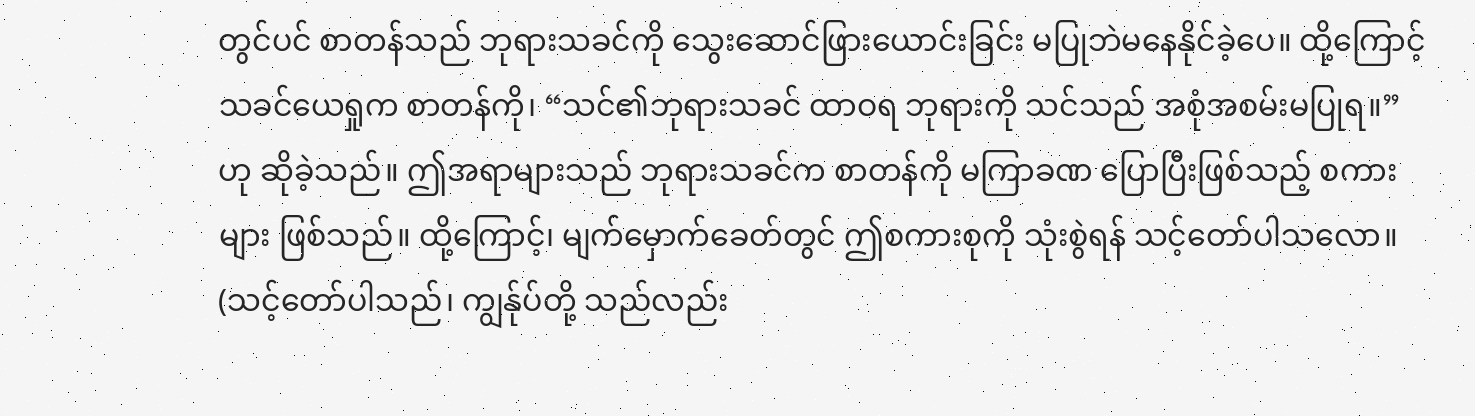တွင်ပင် စာတန်သည် ဘုရားသခင်ကို သွေးဆောင်ဖြားယောင်းခြင်း မပြုဘဲမနေနိုင်ခဲ့ပေ။ ထို့ကြောင့် သခင်ယေရှုက စာတန်ကို၊ “သင်၏ဘုရားသခင် ထာဝရ ဘုရားကို သင်သည် အစုံအစမ်းမပြုရ။” ဟု ဆိုခဲ့သည်။ ဤအရာများသည် ဘုရားသခင်က စာတန်ကို မကြာခဏ ပြောပြီးဖြစ်သည့် စကားများ ဖြစ်သည်။ ထို့ကြောင့်၊ မျက်မှောက်ခေတ်တွင် ဤစကားစုကို သုံးစွဲရန် သင့်တော်ပါသလော။ (သင့်တော်ပါသည်၊ ကျွန်ုပ်တို့ သည်လည်း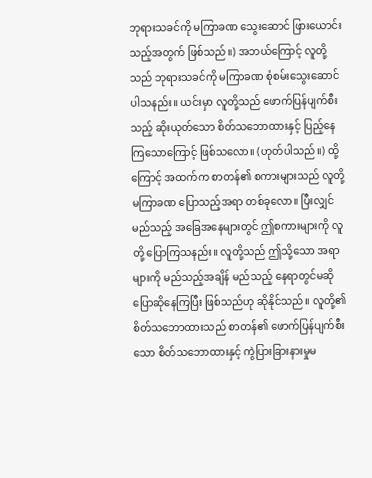ဘုရားသခင်ကို မကြာခဏ သွေးဆောင် ဖြားယောင်းသည့်အတွက် ဖြစ်သည်။) အဘယ်ကြောင့် လူတို့သည် ဘုရားသခင်ကို မကြာခဏ စုံစမ်းသွေးဆောင် ပါသနည်း။ ယင်းမှာ လူတို့သည် ဖောက်ပြန်ပျက်စီးသည့် ဆိုးယုတ်သော စိတ်သဘောထားနှင့် ပြည့်နေကြသောကြောင့် ဖြစ်သလော။ (ဟုတ်ပါသည်။) ထို့ကြောင့် အထက်က စာတန်၏ စကားများသည် လူတို့ မကြာခဏ ပြောသည့်အရာ တစ်ခုလော။ ပြီးလျှင် မည်သည့် အခြေအနေများတွင် ဤစကားများကို လူတို့ ပြောကြသနည်း။ လူတို့သည် ဤသို့သော အရာများကို မည်သည့်အချိန် မည်သည့် နေရာတွင်မဆို ပြောဆိုနေကြပြီး ဖြစ်သည်ဟု ဆိုနိုင်သည်။ လူတို့၏ စိတ်သဘောထားသည် စာတန်၏ ဖောက်ပြန်ပျက်စီးသော စိတ်သဘောထားနှင့် ကွဲပြားခြားနားမှုမ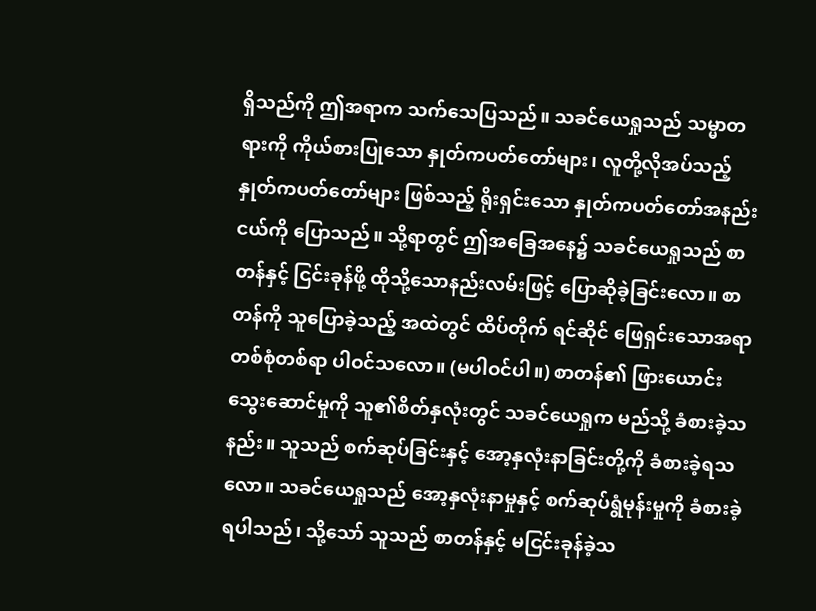ရှိသည်ကို ဤအရာက သက်သေပြသည်။ သခင်ယေရှုသည် သမ္မာတရားကို ကိုယ်စားပြုသော နှုတ်ကပတ်တော်များ၊ လူတို့လိုအပ်သည့် နှုတ်ကပတ်တော်များ ဖြစ်သည့် ရိုးရှင်းသော နှုတ်ကပတ်တော်အနည်းငယ်ကို ပြောသည်။ သို့ရာတွင် ဤအခြေအနေ၌ သခင်ယေရှုသည် စာတန်နှင့် ငြင်းခုန်ဖို့ ထိုသို့သောနည်းလမ်းဖြင့် ပြောဆိုခဲ့ခြင်းလော။ စာတန်ကို သူပြောခဲ့သည့် အထဲတွင် ထိပ်တိုက် ရင်ဆိုင် ဖြေရှင်းသောအရာ တစ်စုံတစ်ရာ ပါဝင်သလော။ (မပါဝင်ပါ။) စာတန်၏ ဖြားယောင်းသွေးဆောင်မှုကို သူ၏စိတ်နှလုံးတွင် သခင်ယေရှုက မည်သို့ ခံစားခဲ့သနည်း။ သူသည် စက်ဆုပ်ခြင်းနှင့် အော့နှလုံးနာခြင်းတို့ကို ခံစားခဲ့ရသလော။ သခင်ယေရှုသည် အော့နှလုံးနာမှုနှင့် စက်ဆုပ်ရွံမုန်းမှုကို ခံစားခဲ့ရပါသည်၊ သို့သော် သူသည် စာတန်နှင့် မငြင်းခုန်ခဲ့သ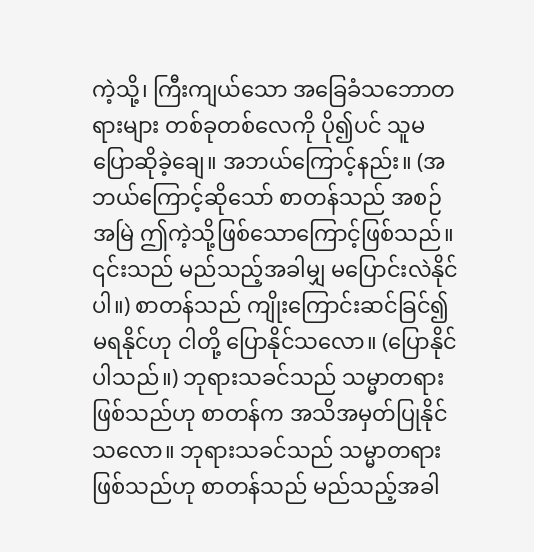ကဲ့သို့၊ ကြီးကျယ်သော အခြေခံသဘောတရားများ တစ်ခုတစ်လေကို ပို၍ပင် သူမပြောဆိုခဲ့ချေ။ အဘယ်ကြောင့်နည်း။ (အဘယ်ကြောင့်ဆိုသော် စာတန်သည် အစဉ်အမြဲ ဤကဲ့သို့ဖြစ်သောကြောင့်ဖြစ်သည်။ ၎င်းသည် မည်သည့်အခါမျှ မပြောင်းလဲနိုင်ပါ။) စာတန်သည် ကျိုးကြောင်းဆင်ခြင်၍ မရနိုင်ဟု ငါတို့ ပြောနိုင်သလော။ (ပြောနိုင်ပါသည်။) ဘုရားသခင်သည် သမ္မာတရား ဖြစ်သည်ဟု စာတန်က အသိအမှတ်ပြုနိုင်သလော။ ဘုရားသခင်သည် သမ္မာတရားဖြစ်သည်ဟု စာတန်သည် မည်သည့်အခါ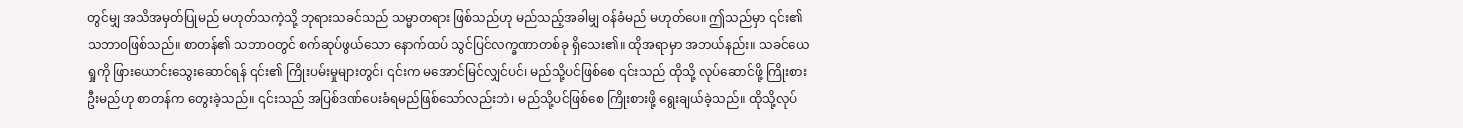တွင်မျှ အသိအမှတ်ပြုမည် မဟုတ်သကဲ့သို့ ဘုရားသခင်သည် သမ္မာတရား ဖြစ်သည်ဟု မည်သည့်အခါမျှ ဝန်ခံမည် မဟုတ်ပေ။ ဤသည်မှာ ၎င်း၏ သဘာဝဖြစ်သည်။ စာတန်၏ သဘာဝတွင် စက်ဆုပ်ဖွယ်သော နောက်ထပ် သွင်ပြင်လက္ခဏာတစ်ခု ရှိသေး၏။ ထိုအရာမှာ အဘယ်နည်း။ သခင်ယေရှုကို ဖြားယောင်းသွေးဆောင်ရန် ၎င်း၏ ကြိုးပမ်းမှုများတွင်၊ ၎င်းက မအောင်မြင်လျှင်ပင်၊ မည်သို့ပင်ဖြစ်စေ ၎င်းသည် ထိုသို့ လုပ်ဆောင်ဖို့ ကြိုးစားဦးမည်ဟု စာတန်က တွေးခဲ့သည်။ ၎င်းသည် အပြစ်ဒဏ်ပေးခံရမည်ဖြစ်သော်လည်းဘဲ၊ မည်သို့ပင်ဖြစ်စေ ကြိုးစားဖို့ ရွေးချယ်ခဲ့သည်။ ထိုသို့လုပ်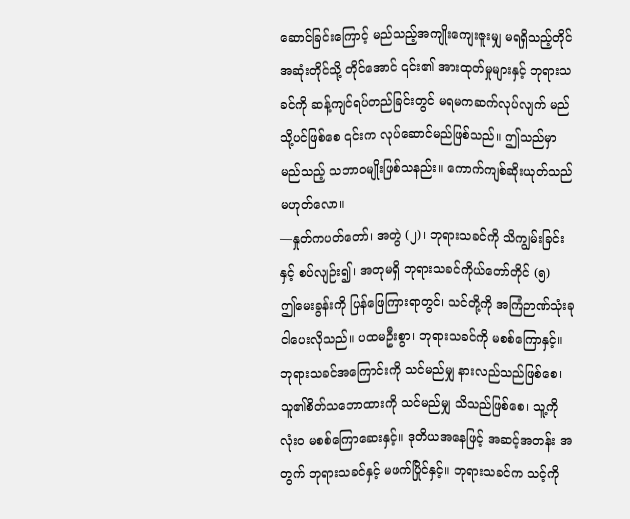ဆောင်ခြင်းကြောင့် မည်သည့်အကျိုးကျေးဇူးမျှ မရရှိသည့်တိုင် အဆုံးတိုင်သို့ တိုင်အောင် ၎င်း၏ အားထုတ်မှုများနှင့် ဘုရားသခင်ကို ဆန့်ကျင်ရပ်တည်ခြင်းတွင် မရမကဆက်လုပ်လျက် မည်သို့ပင်ဖြစ်စေ ၎င်းက လုပ်ဆောင်မည်ဖြစ်သည်။ ဤသည်မှာ မည်သည့် သဘာဝမျိုးဖြစ်သနည်း။ ကောက်ကျစ်ဆိုးယုတ်သည် မဟုတ်လော။
—နှုတ်ကပတ်တော်၊ အတွဲ (၂)၊ ဘုရားသခင်ကို သိကျွမ်းခြင်းနှင့် စပ်လျဉ်း၍၊ အတုမရှိ ဘုရားသခင်ကိုယ်တော်တိုင် (၅)
ဤမေးခွန်းကို ပြန်ဖြေကြားရာတွင်၊ သင်တို့ကို အကြံဉာဏ်သုံးခု ငါပေးလိုသည်။ ပထမဦးစွာ၊ ဘုရားသခင်ကို မစစ်ကြောနှင့်။ ဘုရားသခင်အကြောင်းကို သင်မည်မျှ နားလည်သည်ဖြစ်စေ၊ သူ၏စိတ်သဘောထားကို သင်မည်မျှ သိသည်ဖြစ်စေ၊ သူ့ကို လုံးဝ မစစ်ကြောဆေးနှင့်။ ဒုတိယအနေဖြင့် အဆင့်အတန်း အတွက် ဘုရားသခင်နှင့် မဖက်ပြိုင်နှင့်။ ဘုရားသခင်က သင့်ကို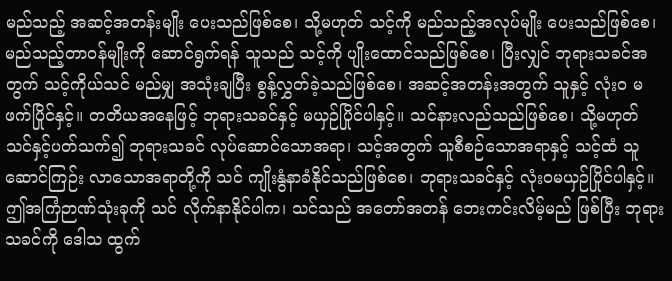မည်သည့် အဆင့်အတန်းမျိုး ပေးသည်ဖြစ်စေ၊ သို့မဟုတ် သင့်ကို မည်သည့်အလုပ်မျိုး ပေးသည်ဖြစ်စေ၊ မည်သည့်တာဝန်မျိုးကို ဆောင်ရွက်ရန် သူသည် သင့်ကို ပျိုးထောင်သည်ဖြစ်စေ၊ ပြီးလျှင် ဘုရားသခင်အတွက် သင့်ကိုယ်သင် မည်မျှ အသုံးချပြီး စွန့်လွှတ်ခဲ့သည်ဖြစ်စေ၊ အဆင့်အတန်းအတွက် သူနှင့် လုံးဝ မဖက်ပြိုင်နှင့်။ တတိယအနေဖြင့် ဘုရားသခင်နှင့် မယှဉ်ပြိုင်ပါနှင့်။ သင်နားလည်သည်ဖြစ်စေ၊ သို့မဟုတ် သင်နှင့်ပတ်သက်၍ ဘုရားသခင် လုပ်ဆောင်သောအရာ၊ သင့်အတွက် သူစီစဉ်သောအရာနှင့် သင့်ထံ သူဆောင်ကြဉ်း လာသောအရာတို့ကို သင် ကျိုးနွံနာခံနိုင်သည်ဖြစ်စေ၊ ဘုရားသခင်နှင့် လုံးဝမယှဉ်ပြိုင်ပါနှင့်။ ဤအကြံဉာဏ်သုံးခုကို သင် လိုက်နာနိုင်ပါက၊ သင်သည် အတော်အတန် ဘေးကင်းလိမ့်မည် ဖြစ်ပြီး ဘုရားသခင်ကို ဒေါသ ထွက်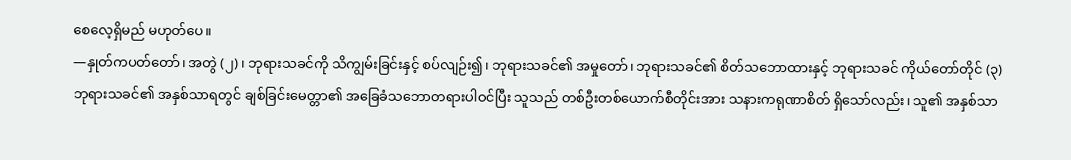စေလေ့ရှိမည် မဟုတ်ပေ။
—နှုတ်ကပတ်တော်၊ အတွဲ (၂)၊ ဘုရားသခင်ကို သိကျွမ်းခြင်းနှင့် စပ်လျဉ်း၍၊ ဘုရားသခင်၏ အမှုတော်၊ ဘုရားသခင်၏ စိတ်သဘောထားနှင့် ဘုရားသခင် ကိုယ်တော်တိုင် (၃)
ဘုရားသခင်၏ အနှစ်သာရတွင် ချစ်ခြင်းမေတ္တာ၏ အခြေခံသဘောတရားပါဝင်ပြီး သူသည် တစ်ဦးတစ်ယောက်စီတိုင်းအား သနားကရုဏာစိတ် ရှိသော်လည်း၊ သူ၏ အနှစ်သာ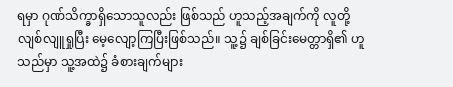ရမှာ ဂုဏ်သိက္ခာရှိသောသူလည်း ဖြစ်သည် ဟူသည့်အချက်ကို လူတို့ လျစ်လျူရှုပြီး မေ့လျော့ကြပြီးဖြစ်သည်။ သူ့၌ ချစ်ခြင်းမေတ္တာရှိ၏ ဟူသည်မှာ သူ့အထဲ၌ ခံစားချက်များ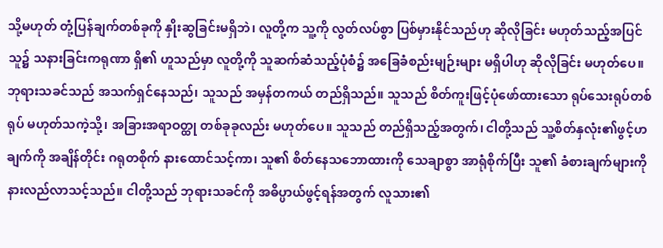သို့မဟုတ် တုံ့ပြန်ချက်တစ်ခုကို နှိုးဆွခြင်းမရှိဘဲ၊ လူတို့က သူ့ကို လွတ်လပ်စွာ ပြစ်မှားနိုင်သည်ဟု ဆိုလိုခြင်း မဟုတ်သည့်အပြင် သူ၌ သနားခြင်းကရုဏာ ရှိ၏ ဟူသည်မှာ လူတို့ကို သူဆက်ဆံသည့်ပုံစံ၌ အခြေခံစည်းမျဉ်းများ မရှိပါဟု ဆိုလိုခြင်း မဟုတ်ပေ။ ဘုရားသခင်သည် အသက်ရှင်နေသည်၊ သူသည် အမှန်တကယ် တည်ရှိသည်။ သူသည် စိတ်ကူးဖြင့်ပုံဖော်ထားသော ရုပ်သေးရုပ်တစ်ရုပ် မဟုတ်သကဲ့သို့၊ အခြားအရာဝတ္ထု တစ်ခုခုလည်း မဟုတ်ပေ။ သူသည် တည်ရှိသည့်အတွက်၊ ငါတို့သည် သူ့စိတ်နှလုံး၏ဖွင့်ဟချက်ကို အချိန်တိုင်း ဂရုတစိုက် နားထောင်သင့်ကာ၊ သူ၏ စိတ်နေသဘောထားကို သေချာစွာ အာရုံစိုက်ပြီး သူ၏ ခံစားချက်များကို နားလည်လာသင့်သည်။ ငါတို့သည် ဘုရားသခင်ကို အဓိပ္ပာယ်ဖွင့်ရန်အတွက် လူသား၏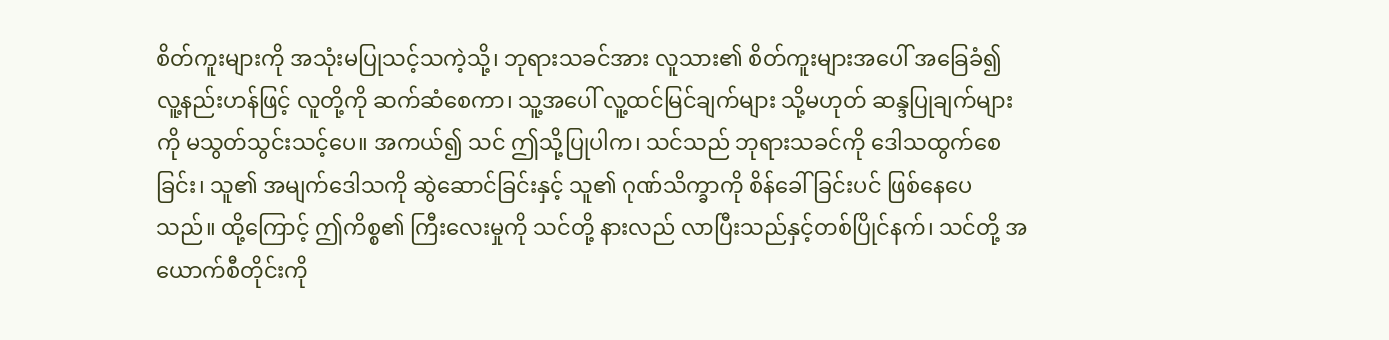စိတ်ကူးများကို အသုံးမပြုသင့်သကဲ့သို့၊ ဘုရားသခင်အား လူသား၏ စိတ်ကူးများအပေါ် အခြေခံ၍ လူ့နည်းဟန်ဖြင့် လူတို့ကို ဆက်ဆံစေကာ၊ သူ့အပေါ် လူ့ထင်မြင်ချက်များ သို့မဟုတ် ဆန္ဒပြုချက်များကို မသွတ်သွင်းသင့်ပေ။ အကယ်၍ သင် ဤသို့ပြုပါက၊ သင်သည် ဘုရားသခင်ကို ဒေါသထွက်စေခြင်း၊ သူ၏ အမျက်ဒေါသကို ဆွဲဆောင်ခြင်းနှင့် သူ၏ ဂုဏ်သိက္ခာကို စိန်ခေါ်ခြင်းပင် ဖြစ်နေပေသည်။ ထို့ကြောင့် ဤကိစ္စ၏ ကြီးလေးမှုကို သင်တို့ နားလည် လာပြီးသည်နှင့်တစ်ပြိုင်နက်၊ သင်တို့ အယောက်စီတိုင်းကို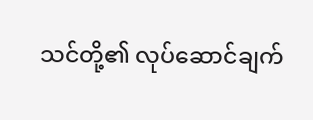သင်တို့၏ လုပ်ဆောင်ချက်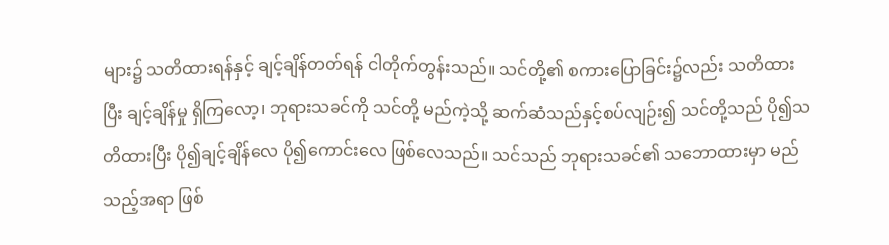များ၌ သတိထားရန်နှင့် ချင့်ချိန်တတ်ရန် ငါတိုက်တွန်းသည်။ သင်တို့၏ စကားပြောခြင်း၌လည်း သတိထားပြီး ချင့်ချိန်မှု ရှိကြလော့၊ ဘုရားသခင်ကို သင်တို့ မည်ကဲ့သို့ ဆက်ဆံသည်နှင့်စပ်လျဉ်း၍ သင်တို့သည် ပို၍သတိထားပြီး ပို၍ချင့်ချိန်လေ ပို၍ကောင်းလေ ဖြစ်လေသည်။ သင်သည် ဘုရားသခင်၏ သဘောထားမှာ မည်သည့်အရာ ဖြစ်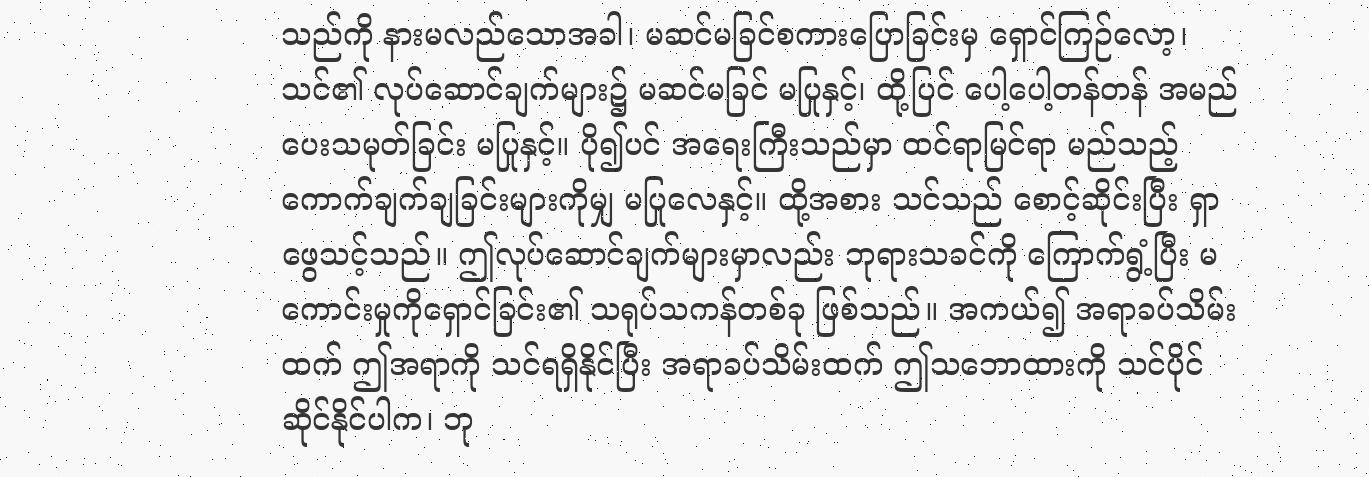သည်ကို နားမလည်သောအခါ၊ မဆင်မခြင်စကားပြောခြင်းမှ ရှောင်ကြဉ်လော့၊ သင်၏ လုပ်ဆောင်ချက်များ၌ မဆင်မခြင် မပြုနှင့်၊ ထို့ပြင် ပေါ့ပေါ့တန်တန် အမည်ပေးသမုတ်ခြင်း မပြုနှင့်။ ပို၍ပင် အရေးကြီးသည်မှာ ထင်ရာမြင်ရာ မည်သည့် ကောက်ချက်ချခြင်းများကိုမျှ မပြုလေနှင့်။ ထို့အစား သင်သည် စောင့်ဆိုင်းပြီး ရှာဖွေသင့်သည်။ ဤလုပ်ဆောင်ချက်များမှာလည်း ဘုရားသခင်ကို ကြောက်ရွံ့ပြီး မကောင်းမှုကိုရှောင်ခြင်း၏ သရုပ်သကန်တစ်ခု ဖြစ်သည်။ အကယ်၍ အရာခပ်သိမ်းထက် ဤအရာကို သင်ရရှိနိုင်ပြီး အရာခပ်သိမ်းထက် ဤသဘောထားကို သင်ပိုင်ဆိုင်နိုင်ပါက၊ ဘု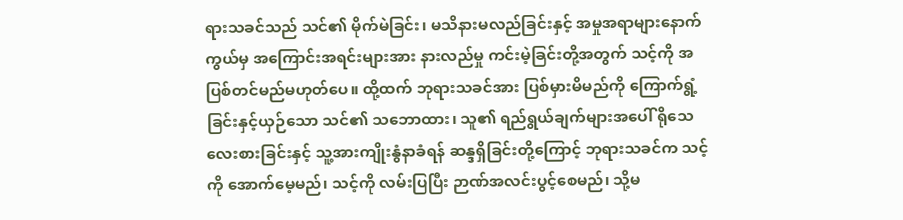ရားသခင်သည် သင်၏ မိုက်မဲခြင်း၊ မသိနားမလည်ခြင်းနှင့် အမှုအရာများနောက်ကွယ်မှ အကြောင်းအရင်းများအား နားလည်မှု ကင်းမဲ့ခြင်းတို့အတွက် သင့်ကို အပြစ်တင်မည်မဟုတ်ပေ။ ထို့ထက် ဘုရားသခင်အား ပြစ်မှားမိမည်ကို ကြောက်ရွံ့ခြင်းနှင့်ယှဉ်သော သင်၏ သဘောထား၊ သူ၏ ရည်ရွယ်ချက်များအပေါ် ရိုသေလေးစားခြင်းနှင့် သူ့အားကျိုးနွံနာခံရန် ဆန္ဒရှိခြင်းတို့ကြောင့် ဘုရားသခင်က သင့်ကို အောက်မေ့မည်၊ သင့်ကို လမ်းပြပြီး ဉာဏ်အလင်းပွင့်စေမည်၊ သို့မ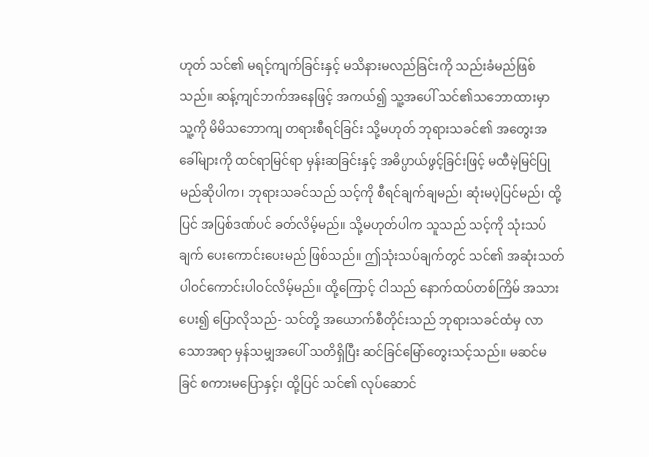ဟုတ် သင်၏ မရင့်ကျက်ခြင်းနှင့် မသိနားမလည်ခြင်းကို သည်းခံမည်ဖြစ်သည်။ ဆန့်ကျင်ဘက်အနေဖြင့် အကယ်၍ သူ့အပေါ် သင်၏သဘောထားမှာ သူ့ကို မိမိသဘောကျ တရားစီရင်ခြင်း သို့မဟုတ် ဘုရားသခင်၏ အတွေးအခေါ်များကို ထင်ရာမြင်ရာ မှန်းဆခြင်းနှင့် အဓိပ္ပာယ်ဖွင့်ခြင်းဖြင့် မထီမဲ့မြင်ပြုမည်ဆိုပါက၊ ဘုရားသခင်သည် သင့်ကို စီရင်ချက်ချမည်၊ ဆုံးမပဲ့ပြင်မည်၊ ထို့ပြင် အပြစ်ဒဏ်ပင် ခတ်လိမ့်မည်။ သို့မဟုတ်ပါက သူသည် သင့်ကို သုံးသပ်ချက် ပေးကောင်းပေးမည် ဖြစ်သည်။ ဤသုံးသပ်ချက်တွင် သင်၏ အဆုံးသတ် ပါဝင်ကောင်းပါဝင်လိမ့်မည်။ ထို့ကြောင့် ငါသည် နောက်ထပ်တစ်ကြိမ် အသားပေး၍ ပြောလိုသည်- သင်တို့ အယောက်စီတိုင်းသည် ဘုရားသခင်ထံမှ လာသောအရာ မှန်သမျှအပေါ် သတိရှိပြီး ဆင်ခြင်မြော်တွေးသင့်သည်။ မဆင်မခြင် စကားမပြောနှင့်၊ ထို့ပြင် သင်၏ လုပ်ဆောင်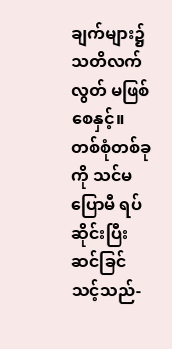ချက်များ၌ သတိလက်လွတ် မဖြစ်စေနှင့်။ တစ်စုံတစ်ခုကို သင်မပြောမီ ရပ်ဆိုင်းပြီး ဆင်ခြင်သင့်သည်-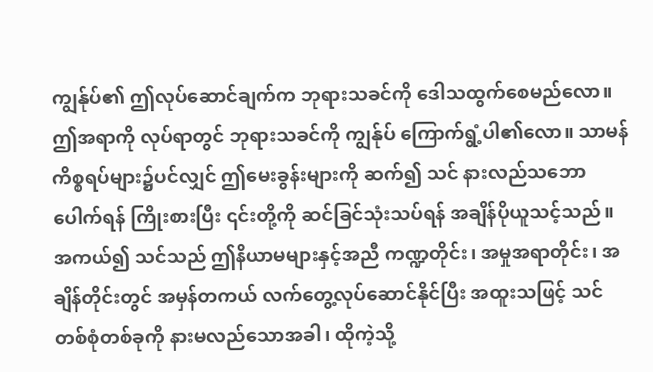ကျွန်ုပ်၏ ဤလုပ်ဆောင်ချက်က ဘုရားသခင်ကို ဒေါသထွက်စေမည်လော။ ဤအရာကို လုပ်ရာတွင် ဘုရားသခင်ကို ကျွန်ုပ် ကြောက်ရွံ့ပါ၏လော။ သာမန်ကိစ္စရပ်များ၌ပင်လျှင် ဤမေးခွန်းများကို ဆက်၍ သင် နားလည်သဘောပေါက်ရန် ကြိုးစားပြီး ၎င်းတို့ကို ဆင်ခြင်သုံးသပ်ရန် အချိန်ပိုယူသင့်သည်။ အကယ်၍ သင်သည် ဤနိယာမများနှင့်အညီ ကဏ္ဍတိုင်း၊ အမှုအရာတိုင်း၊ အချိန်တိုင်းတွင် အမှန်တကယ် လက်တွေ့လုပ်ဆောင်နိုင်ပြီး အထူးသဖြင့် သင် တစ်စုံတစ်ခုကို နားမလည်သောအခါ၊ ထိုကဲ့သို့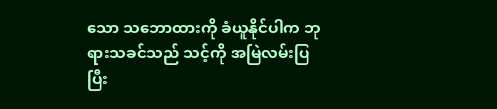သော သဘောထားကို ခံယူနိုင်ပါက ဘုရားသခင်သည် သင့်ကို အမြဲလမ်းပြပြီး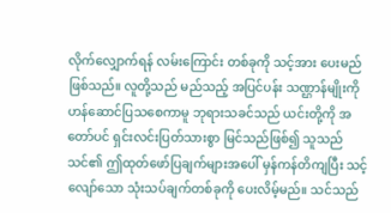လိုက်လျှောက်ရန် လမ်းကြောင်း တစ်ခုကို သင့်အား ပေးမည်ဖြစ်သည်။ လူတို့သည် မည်သည့် အပြင်ပန်း သဏ္ဌာန်မျိုးကို ဟန်ဆောင်ပြသစေကာမူ ဘုရားသခင်သည် ယင်းတို့ကို အတော်ပင် ရှင်းလင်းပြတ်သားစွာ မြင်သည်ဖြစ်၍ သူသည် သင်၏ ဤထုတ်ဖော်ပြချက်များအပေါ် မှန်ကန်တိကျပြီး သင့်လျော်သော သုံးသပ်ချက်တစ်ခုကို ပေးလိမ့်မည်။ သင်သည်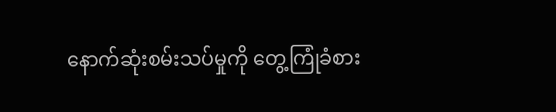နောက်ဆုံးစမ်းသပ်မှုကို တွေ့ကြုံခံစား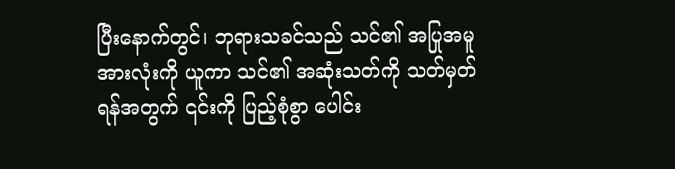ပြီးနောက်တွင်၊ ဘုရားသခင်သည် သင်၏ အပြုအမူအားလုံးကို ယူကာ သင်၏ အဆုံးသတ်ကို သတ်မှတ်ရန်အတွက် ၎င်းကို ပြည့်စုံစွာ ပေါင်း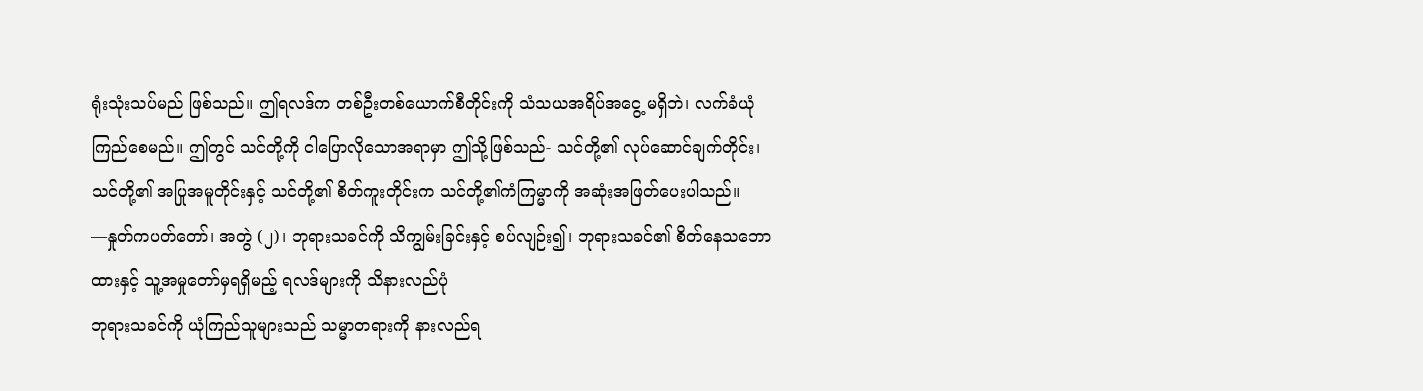ရုံးသုံးသပ်မည် ဖြစ်သည်။ ဤရလဒ်က တစ်ဦးတစ်ယောက်စီတိုင်းကို သံသယအရိပ်အငွေ့ မရှိဘဲ၊ လက်ခံယုံကြည်စေမည်။ ဤတွင် သင်တို့ကို ငါပြောလိုသောအရာမှာ ဤသို့ဖြစ်သည်- သင်တို့၏ လုပ်ဆောင်ချက်တိုင်း၊ သင်တို့၏ အပြုအမူတိုင်းနှင့် သင်တို့၏ စိတ်ကူးတိုင်းက သင်တို့၏ကံကြမ္မာကို အဆုံးအဖြတ်ပေးပါသည်။
—နှုတ်ကပတ်တော်၊ အတွဲ (၂)၊ ဘုရားသခင်ကို သိကျွမ်းခြင်းနှင့် စပ်လျဉ်း၍၊ ဘုရားသခင်၏ စိတ်နေသဘောထားနှင့် သူ့အမှုတော်မှရရှိမည့် ရလဒ်များကို သိနားလည်ပုံ
ဘုရားသခင်ကို ယုံကြည်သူများသည် သမ္မာတရားကို နားလည်ရ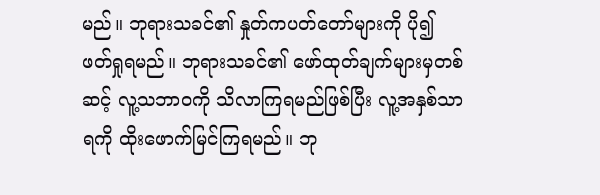မည်။ ဘုရားသခင်၏ နှုတ်ကပတ်တော်များကို ပို၍ ဖတ်ရှုရမည်။ ဘုရားသခင်၏ ဖော်ထုတ်ချက်များမှတစ်ဆင့် လူ့သဘာဝကို သိလာကြရမည်ဖြစ်ပြီး လူ့အနှစ်သာရကို ထိုးဖောက်မြင်ကြရမည်။ ဘု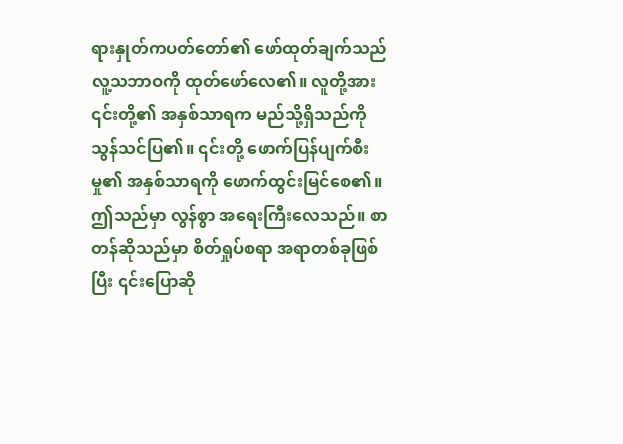ရားနှုတ်ကပတ်တော်၏ ဖော်ထုတ်ချက်သည် လူ့သဘာဝကို ထုတ်ဖော်လေ၏။ လူတို့အား ၎င်းတို့၏ အနှစ်သာရက မည်သို့ရှိသည်ကို သွန်သင်ပြ၏။ ၎င်းတို့ ဖောက်ပြန်ပျက်စီးမှု၏ အနှစ်သာရကို ဖောက်ထွင်းမြင်စေ၏။ ဤသည်မှာ လွန်စွာ အရေးကြီးလေသည်။ စာတန်ဆိုသည်မှာ စိတ်ရှုပ်စရာ အရာတစ်ခုဖြစ်ပြီး ၎င်းပြောဆို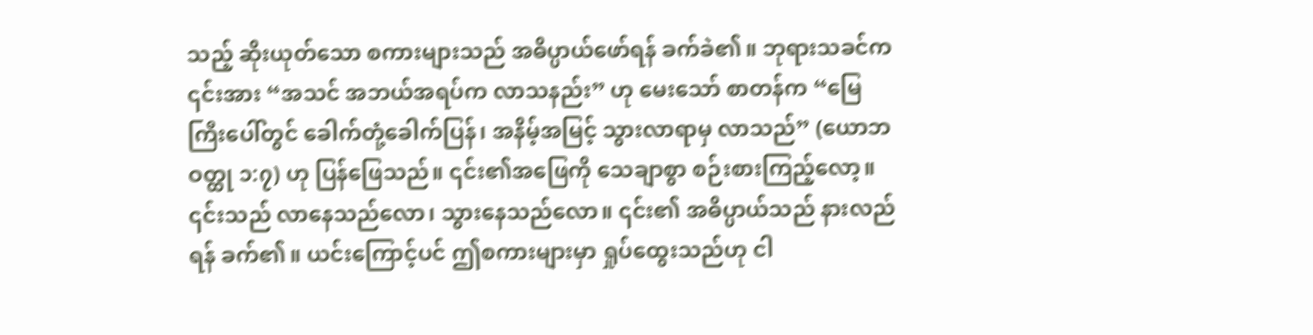သည့် ဆိုးယုတ်သော စကားများသည် အဓိပ္ပာယ်ဖော်ရန် ခက်ခဲ၏။ ဘုရားသခင်က ၎င်းအား “အသင် အဘယ်အရပ်က လာသနည်း” ဟု မေးသော် စာတန်က “မြေကြီးပေါ်တွင် ခေါက်တုံ့ခေါက်ပြန်၊ အနိမ့်အမြင့် သွားလာရာမှ လာသည်” (ယောဘ ဝတ္ထု ၁:၇) ဟု ပြန်ဖြေသည်။ ၎င်း၏အဖြေကို သေချာစွာ စဉ်းစားကြည့်လော့။ ၎င်းသည် လာနေသည်လော၊ သွားနေသည်လော။ ၎င်း၏ အဓိပ္ပာယ်သည် နားလည်ရန် ခက်၏။ ယင်းကြောင့်ပင် ဤစကားများမှာ ရှုပ်ထွေးသည်ဟု ငါ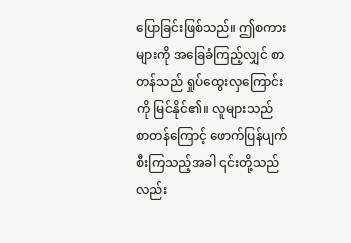ပြောခြင်းဖြစ်သည်။ ဤစကားများကို အခြေခံကြည့်လျှင် စာတန်သည် ရှုပ်ထွေးလှကြောင်းကို မြင်နိုင်၏။ လူများသည် စာတန်ကြောင့် ဖောက်ပြန်ပျက်စီးကြသည့်အခါ ၎င်းတို့သည်လည်း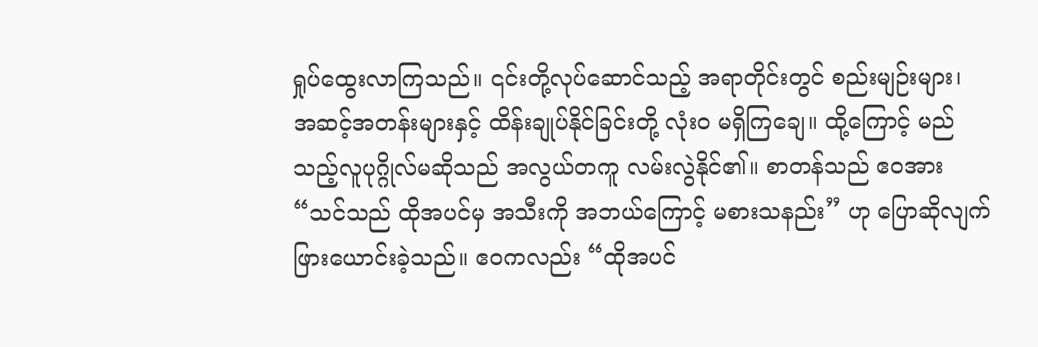ရှုပ်ထွေးလာကြသည်။ ၎င်းတို့လုပ်ဆောင်သည့် အရာတိုင်းတွင် စည်းမျဉ်းများ၊ အဆင့်အတန်းများနှင့် ထိန်းချုပ်နိုင်ခြင်းတို့ လုံးဝ မရှိကြချေ။ ထို့ကြောင့် မည်သည့်လူပုဂ္ဂိုလ်မဆိုသည် အလွယ်တကူ လမ်းလွဲနိုင်၏။ စာတန်သည် ဧဝအား “သင်သည် ထိုအပင်မှ အသီးကို အဘယ်ကြောင့် မစားသနည်း” ဟု ပြောဆိုလျက် ဖြားယောင်းခဲ့သည်။ ဧဝကလည်း “ထိုအပင်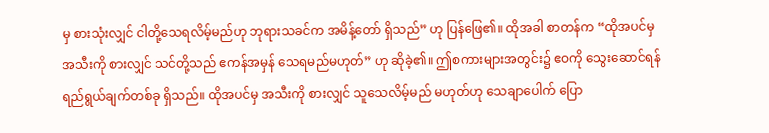မှ စားသုံးလျှင် ငါတို့သေရလိမ့်မည်ဟု ဘုရားသခင်က အမိန့်တော် ရှိသည်” ဟု ပြန်ဖြေ၏။ ထိုအခါ စာတန်က “ထိုအပင်မှ အသီးကို စားလျှင် သင်တို့သည် ဧကန်အမှန် သေရမည်မဟုတ်” ဟု ဆိုခဲ့၏။ ဤစကားများအတွင်း၌ ဧဝကို သွေးဆောင်ရန် ရည်ရွယ်ချက်တစ်ခု ရှိသည်။ ထိုအပင်မှ အသီးကို စားလျှင် သူသေလိမ့်မည် မဟုတ်ဟု သေချာပေါက် ပြော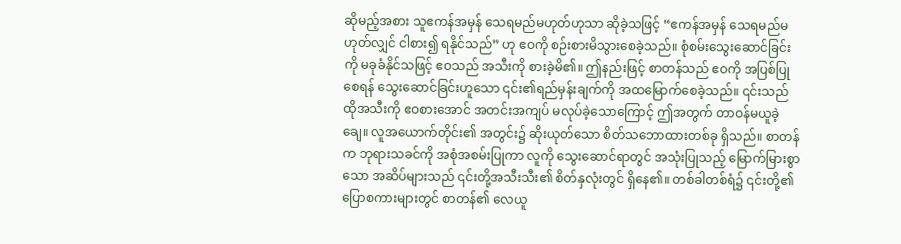ဆိုမည့်အစား သူဧကန်အမှန် သေရမည်မဟုတ်ဟုသာ ဆိုခဲ့သဖြင့် “ဧကန်အမှန် သေရမည်မဟုတ်လျှင် ငါစား၍ ရနိုင်သည်” ဟု ဧဝကို စဉ်းစားမိသွားစေခဲ့သည်။ စုံစမ်းသွေးဆောင်ခြင်းကို မခုခံနိုင်သဖြင့် ဧဝသည် အသီးကို စားခဲ့မိ၏။ ဤနည်းဖြင့် စာတန်သည် ဧဝကို အပြစ်ပြုစေရန် သွေးဆောင်ခြင်းဟူသော ၎င်း၏ရည်မှန်းချက်ကို အထမြောက်စေခဲ့သည်။ ၎င်းသည် ထိုအသီးကို ဧဝစားအောင် အတင်းအကျပ် မလုပ်ခဲ့သောကြောင့် ဤအတွက် တာဝန်မယူခဲ့ချေ။ လူအယောက်တိုင်း၏ အတွင်း၌ ဆိုးယုတ်သော စိတ်သဘောထားတစ်ခု ရှိသည်။ စာတန်က ဘုရားသခင်ကို အစုံအစမ်းပြုကာ လူကို သွေးဆောင်ရာတွင် အသုံးပြုသည့် မြောက်မြားစွာသော အဆိပ်များသည် ၎င်းတို့အသီးသီး၏ စိတ်နှလုံးတွင် ရှိနေ၏။ တစ်ခါတစ်ရံ၌ ၎င်းတို့၏ ပြောစကားများတွင် စာတန်၏ လေယူ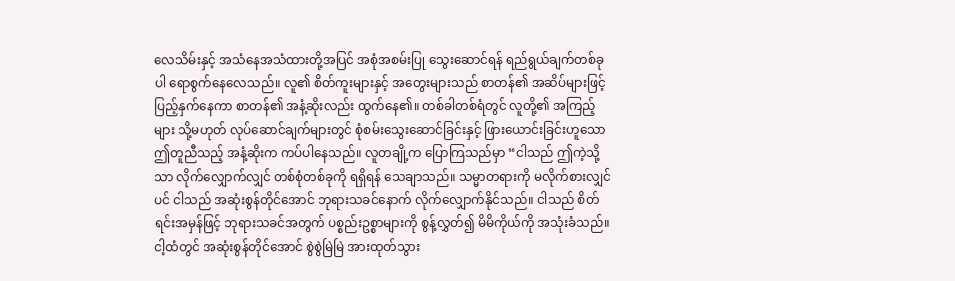လေသိမ်းနှင့် အသံနေအသံထားတို့အပြင် အစုံအစမ်းပြု သွေးဆောင်ရန် ရည်ရွယ်ချက်တစ်ခုပါ ရောစွက်နေလေသည်။ လူ၏ စိတ်ကူးများနှင့် အတွေးများသည် စာတန်၏ အဆိပ်များဖြင့် ပြည့်နှက်နေကာ စာတန်၏ အနံ့ဆိုးလည်း ထွက်နေ၏။ တစ်ခါတစ်ရံတွင် လူတို့၏ အကြည့်များ သို့မဟုတ် လုပ်ဆောင်ချက်များတွင် စုံစမ်းသွေးဆောင်ခြင်းနှင့် ဖြားယောင်းခြင်းဟူသော ဤတူညီသည့် အနံ့ဆိုးက ကပ်ပါနေသည်။ လူတချို့က ပြောကြသည်မှာ “ငါသည် ဤကဲ့သို့သာ လိုက်လျှောက်လျှင် တစ်စုံတစ်ခုကို ရရှိရန် သေချာသည်။ သမ္မာတရားကို မလိုက်စားလျှင်ပင် ငါသည် အဆုံးစွန်တိုင်အောင် ဘုရားသခင်နောက် လိုက်လျှောက်နိုင်သည်။ ငါသည် စိတ်ရင်းအမှန်ဖြင့် ဘုရားသခင်အတွက် ပစ္စည်းဥစ္စာများကို စွန့်လွှတ်၍ မိမိကိုယ်ကို အသုံးခံသည်။ ငါ့ထံတွင် အဆုံးစွန်တိုင်အောင် စွဲစွဲမြဲမြဲ အားထုတ်သွား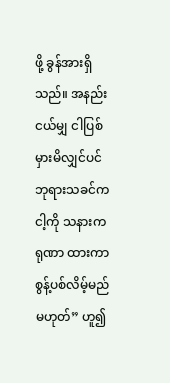ဖို့ ခွန်အားရှိသည်။ အနည်းငယ်မျှ ငါပြစ်မှားမိလျှင်ပင် ဘုရားသခင်က ငါ့ကို သနားကရုဏာ ထားကာ စွန့်ပစ်လိမ့်မည် မဟုတ်” ဟူ၍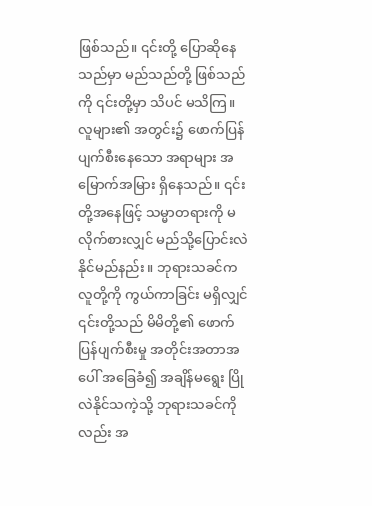ဖြစ်သည်။ ၎င်းတို့ ပြောဆိုနေသည်မှာ မည်သည်တို့ ဖြစ်သည်ကို ၎င်းတို့မှာ သိပင် မသိကြ။ လူများ၏ အတွင်း၌ ဖောက်ပြန်ပျက်စီးနေသော အရာများ အမြောက်အမြား ရှိနေသည်။ ၎င်းတို့အနေဖြင့် သမ္မာတရားကို မလိုက်စားလျှင် မည်သို့ပြောင်းလဲနိုင်မည်နည်း။ ဘုရားသခင်က လူတို့ကို ကွယ်ကာခြင်း မရှိလျှင် ၎င်းတို့သည် မိမိတို့၏ ဖောက်ပြန်ပျက်စီးမှု အတိုင်းအတာအပေါ် အခြေခံ၍ အချိန်မရွေး ပြိုလဲနိုင်သကဲ့သို့ ဘုရားသခင်ကိုလည်း အ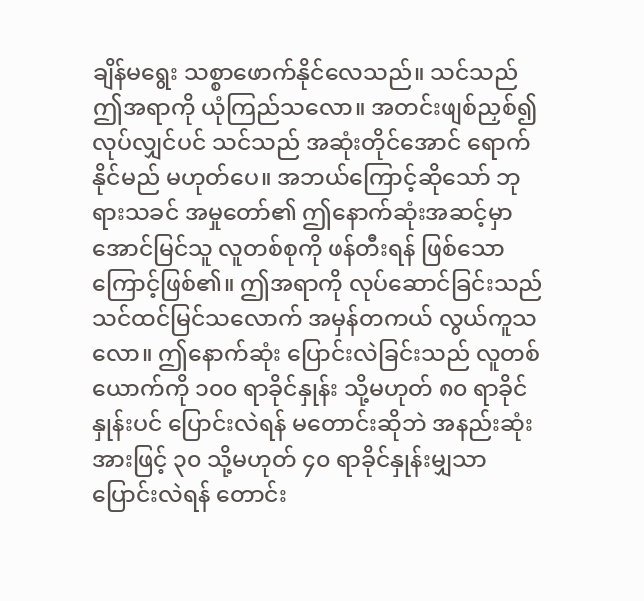ချိန်မရွေး သစ္စာဖောက်နိုင်လေသည်။ သင်သည် ဤအရာကို ယုံကြည်သလော။ အတင်းဖျစ်ညှစ်၍ လုပ်လျှင်ပင် သင်သည် အဆုံးတိုင်အောင် ရောက်နိုင်မည် မဟုတ်ပေ။ အဘယ်ကြောင့်ဆိုသော် ဘုရားသခင် အမှုတော်၏ ဤနောက်ဆုံးအဆင့်မှာ အောင်မြင်သူ လူတစ်စုကို ဖန်တီးရန် ဖြစ်သောကြောင့်ဖြစ်၏။ ဤအရာကို လုပ်ဆောင်ခြင်းသည် သင်ထင်မြင်သလောက် အမှန်တကယ် လွယ်ကူသလော။ ဤနောက်ဆုံး ပြောင်းလဲခြင်းသည် လူတစ်ယောက်ကို ၁၀၀ ရာခိုင်နှုန်း သို့မဟုတ် ၈၀ ရာခိုင်နှုန်းပင် ပြောင်းလဲရန် မတောင်းဆိုဘဲ အနည်းဆုံးအားဖြင့် ၃၀ သို့မဟုတ် ၄၀ ရာခိုင်နှုန်းမျှသာ ပြောင်းလဲရန် တောင်း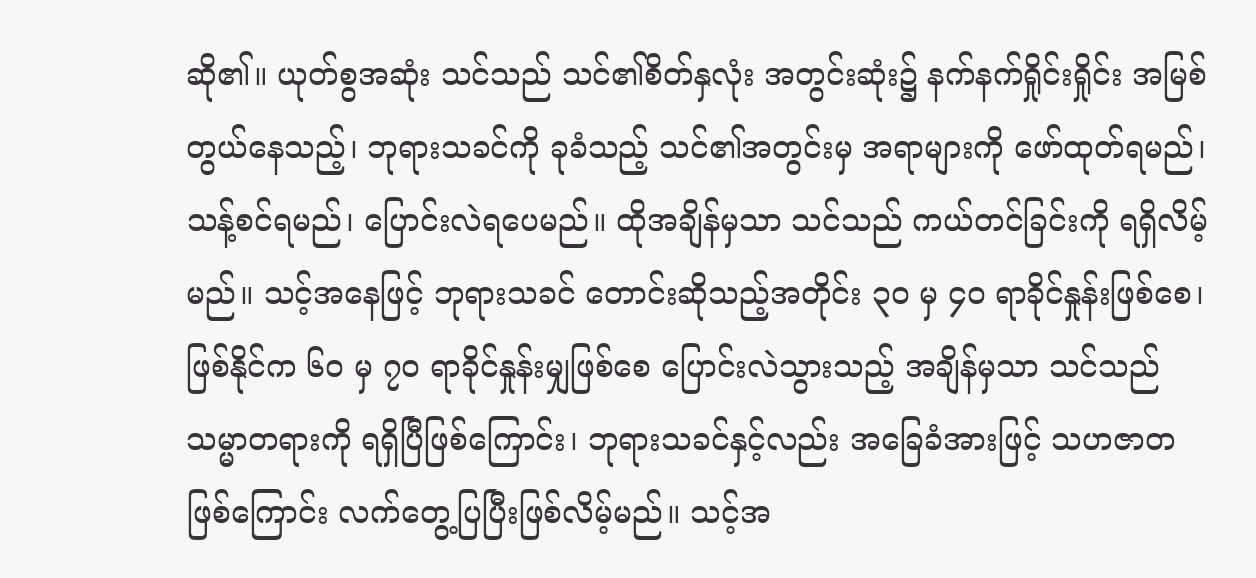ဆို၏။ ယုတ်စွအဆုံး သင်သည် သင်၏စိတ်နှလုံး အတွင်းဆုံး၌ နက်နက်ရှိုင်းရှိုင်း အမြစ်တွယ်နေသည့်၊ ဘုရားသခင်ကို ခုခံသည့် သင်၏အတွင်းမှ အရာများကို ဖော်ထုတ်ရမည်၊ သန့်စင်ရမည်၊ ပြောင်းလဲရပေမည်။ ထိုအချိန်မှသာ သင်သည် ကယ်တင်ခြင်းကို ရရှိလိမ့်မည်။ သင့်အနေဖြင့် ဘုရားသခင် တောင်းဆိုသည့်အတိုင်း ၃၀ မှ ၄၀ ရာခိုင်နှုန်းဖြစ်စေ၊ ဖြစ်နိုင်က ၆၀ မှ ၇၀ ရာခိုင်နှုန်းမျှဖြစ်စေ ပြောင်းလဲသွားသည့် အချိန်မှသာ သင်သည် သမ္မာတရားကို ရရှိပြီဖြစ်ကြောင်း၊ ဘုရားသခင်နှင့်လည်း အခြေခံအားဖြင့် သဟဇာတ ဖြစ်ကြောင်း လက်တွေ့ပြပြီးဖြစ်လိမ့်မည်။ သင့်အ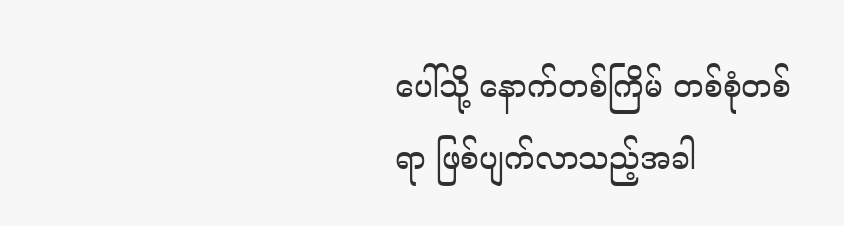ပေါ်သို့ နောက်တစ်ကြိမ် တစ်စုံတစ်ရာ ဖြစ်ပျက်လာသည့်အခါ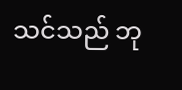သင်သည် ဘု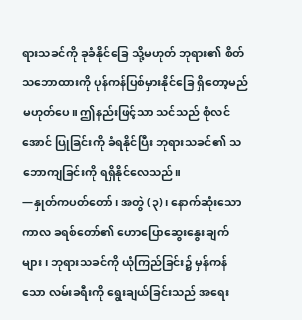ရားသခင်ကို ခုခံနိုင်ခြေ သို့မဟုတ် ဘုရား၏ စိတ်သဘောထားကို ပုန်ကန်ပြစ်မှားနိုင်ခြေ ရှိတော့မည် မဟုတ်ပေ။ ဤနည်းဖြင့်သာ သင်သည် စုံလင်အောင် ပြုခြင်းကို ခံရနိုင်ပြီး ဘုရားသခင်၏ သဘောကျခြင်းကို ရရှိနိုင်လေသည်။
—နှုတ်ကပတ်တော်၊ အတွဲ (၃)၊ နောက်ဆုံးသော ကာလ ခရစ်တော်၏ ဟောပြောဆွေးနွေးချက်များ၊ ဘုရားသခင်ကို ယုံကြည်ခြင်း၌ မှန်ကန်သော လမ်းခရီးကို ရွေးချယ်ခြင်းသည် အရေး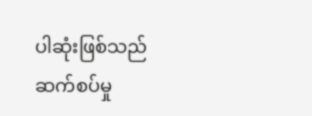ပါဆုံးဖြစ်သည်
ဆက်စပ်မှု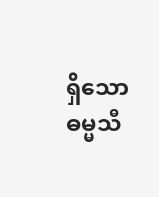ရှိသော ဓမ္မသီ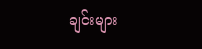ချင်းများ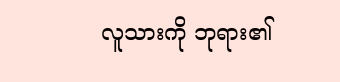လူသားကို ဘုရား၏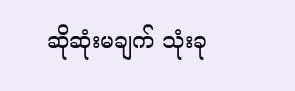ဆိုဆုံးမချက် သုံးခု